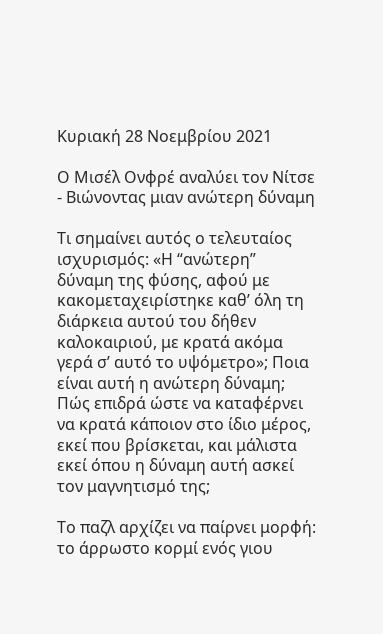Κυριακή 28 Νοεμβρίου 2021

Ο Μισέλ Ονφρέ αναλύει τον Νίτσε - Βιώνοντας μιαν ανώτερη δύναμη

Τι σημαίνει αυτός ο τελευταίος ισχυρισμός: «Η “ανώτερη” δύναμη της φύσης, αφού με κακομεταχειρίστηκε καθ’ όλη τη διάρκεια αυτού του δήθεν καλοκαιριού, με κρατά ακόμα γερά σ’ αυτό το υψόμετρο»; Ποια είναι αυτή η ανώτερη δύναμη; Πώς επιδρά ώστε να καταφέρνει να κρατά κάποιον στο ίδιο μέρος, εκεί που βρίσκεται, και μάλιστα εκεί όπου η δύναμη αυτή ασκεί τον μαγνητισμό της;

Το παζλ αρχίζει να παίρνει μορφή: το άρρωστο κορμί ενός γιου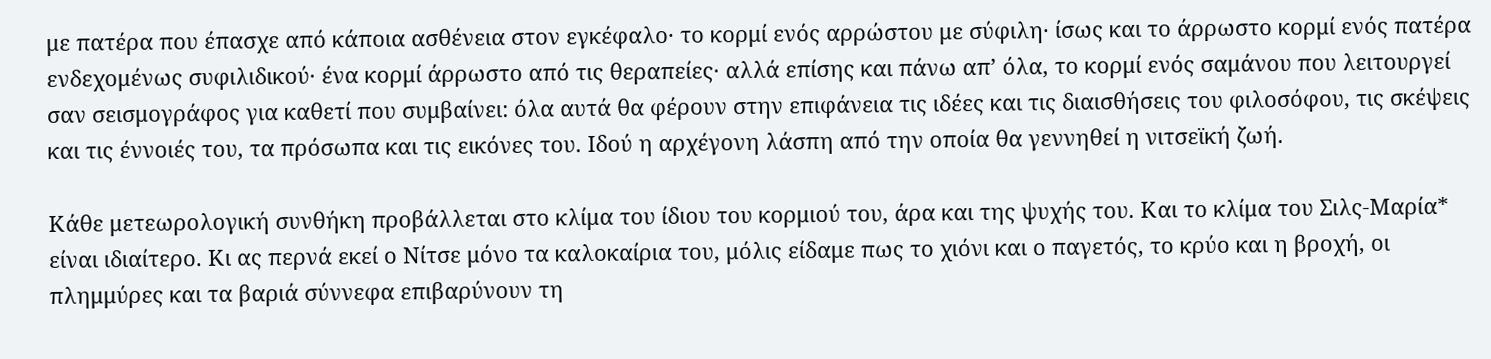με πατέρα που έπασχε από κάποια ασθένεια στον εγκέφαλο· το κορμί ενός αρρώστου με σύφιλη· ίσως και το άρρωστο κορμί ενός πατέρα ενδεχομένως συφιλιδικού· ένα κορμί άρρωστο από τις θεραπείες· αλλά επίσης και πάνω απ’ όλα, το κορμί ενός σαμάνου που λειτουργεί σαν σεισμογράφος για καθετί που συμβαίνει: όλα αυτά θα φέρουν στην επιφάνεια τις ιδέες και τις διαισθήσεις του φιλοσόφου, τις σκέψεις και τις έννοιές του, τα πρόσωπα και τις εικόνες του. Ιδού η αρχέγονη λάσπη από την οποία θα γεννηθεί η νιτσεϊκή ζωή.

Κάθε μετεωρολογική συνθήκη προβάλλεται στο κλίμα του ίδιου του κορμιού του, άρα και της ψυχής του. Και το κλίμα του Σιλς-Μαρία* είναι ιδιαίτερο. Κι ας περνά εκεί ο Νίτσε μόνο τα καλοκαίρια του, μόλις είδαμε πως το χιόνι και ο παγετός, το κρύο και η βροχή, οι πλημμύρες και τα βαριά σύννεφα επιβαρύνουν τη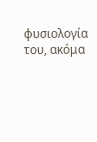φυσιολογία του, ακόμα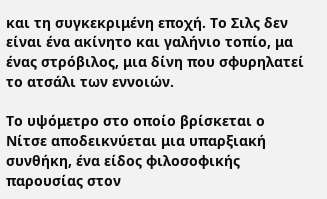και τη συγκεκριμένη εποχή. Το Σιλς δεν είναι ένα ακίνητο και γαλήνιο τοπίο, μα ένας στρόβιλος, μια δίνη που σφυρηλατεί το ατσάλι των εννοιών.

Το υψόμετρο στο οποίο βρίσκεται ο Νίτσε αποδεικνύεται μια υπαρξιακή συνθήκη, ένα είδος φιλοσοφικής παρουσίας στον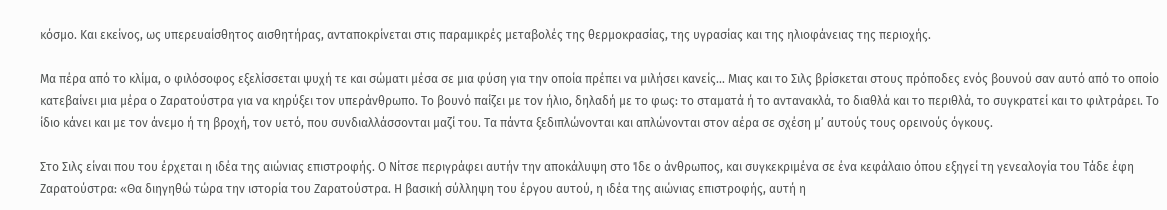κόσμο. Και εκείνος, ως υπερευαίσθητος αισθητήρας, ανταποκρίνεται στις παραμικρές μεταβολές της θερμοκρασίας, της υγρασίας και της ηλιοφάνειας της περιοχής.

Μα πέρα από το κλίμα, ο φιλόσοφος εξελίσσεται ψυχή τε και σώματι μέσα σε μια φύση για την οποία πρέπει να μιλήσει κανείς... Μιας και το Σιλς βρίσκεται στους πρόποδες ενός βουνού σαν αυτό από το οποίο κατεβαίνει μια μέρα ο Ζαρατούστρα για να κηρύξει τον υπεράνθρωπο. Το βουνό παίζει με τον ήλιο, δηλαδή με το φως: το σταματά ή το αντανακλά, το διαθλά και το περιθλά, το συγκρατεί και το φιλτράρει. Το ίδιο κάνει και με τον άνεμο ή τη βροχή, τον υετό, που συνδιαλλάσσονται μαζί του. Τα πάντα ξεδιπλώνονται και απλώνονται στον αέρα σε σχέση μ’ αυτούς τους ορεινούς όγκους.

Στο Σιλς είναι που του έρχεται η ιδέα της αιώνιας επιστροφής. Ο Νίτσε περιγράφει αυτήν την αποκάλυψη στο Ίδε ο άνθρωπος, και συγκεκριμένα σε ένα κεφάλαιο όπου εξηγεί τη γενεαλογία του Τάδε έφη Ζαρατούστρα: «Θα διηγηθώ τώρα την ιστορία του Ζαρατούστρα. Η βασική σύλληψη του έργου αυτού, η ιδέα της αιώνιας επιστροφής, αυτή η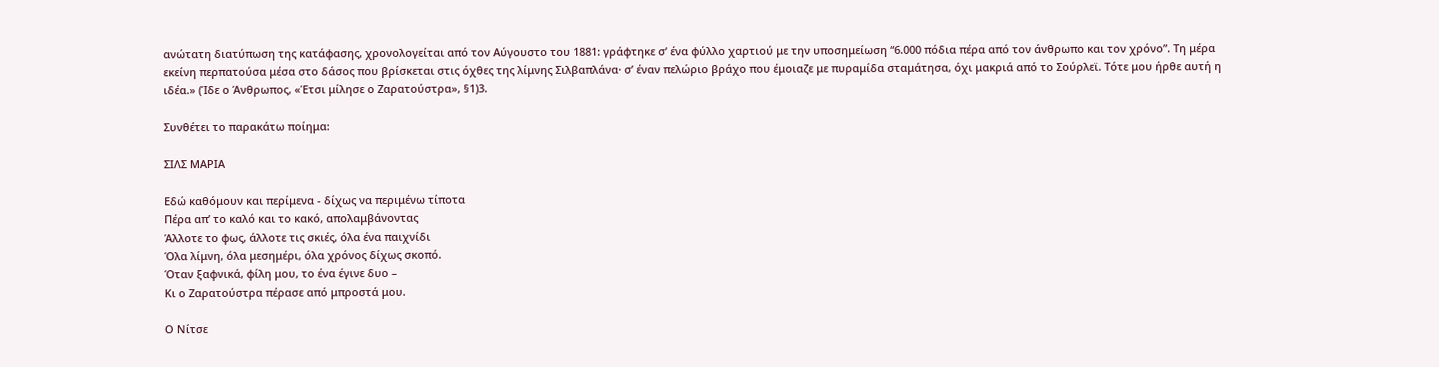ανώτατη διατύπωση της κατάφασης, χρονολογείται από τον Αύγουστο του 1881: γράφτηκε σ’ ένα φύλλο χαρτιού με την υποσημείωση “6.000 πόδια πέρα από τον άνθρωπο και τον χρόνο”. Τη μέρα εκείνη περπατούσα μέσα στο δάσος που βρίσκεται στις όχθες της λίμνης Σιλβαπλάνα· σ’ έναν πελώριο βράχο που έμοιαζε με πυραμίδα σταμάτησα, όχι μακριά από το Σούρλεϊ. Τότε μου ήρθε αυτή η ιδέα.» (Ίδε ο Άνθρωπος, «Έτσι μίλησε ο Ζαρατούστρα», §1)3.

Συνθέτει το παρακάτω ποίημα:

ΣΙΛΣ ΜΑΡΙΑ

Εδώ καθόμουν και περίμενα - δίχως να περιμένω τίποτα
Πέρα απ’ το καλό και το κακό, απολαμβάνοντας
Άλλοτε το φως, άλλοτε τις σκιές, όλα ένα παιχνίδι
Όλα λίμνη, όλα μεσημέρι, όλα χρόνος δίχως σκοπό.
Όταν ξαφνικά, φίλη μου, το ένα έγινε δυο –
Κι ο Ζαρατούστρα πέρασε από μπροστά μου.

Ο Νίτσε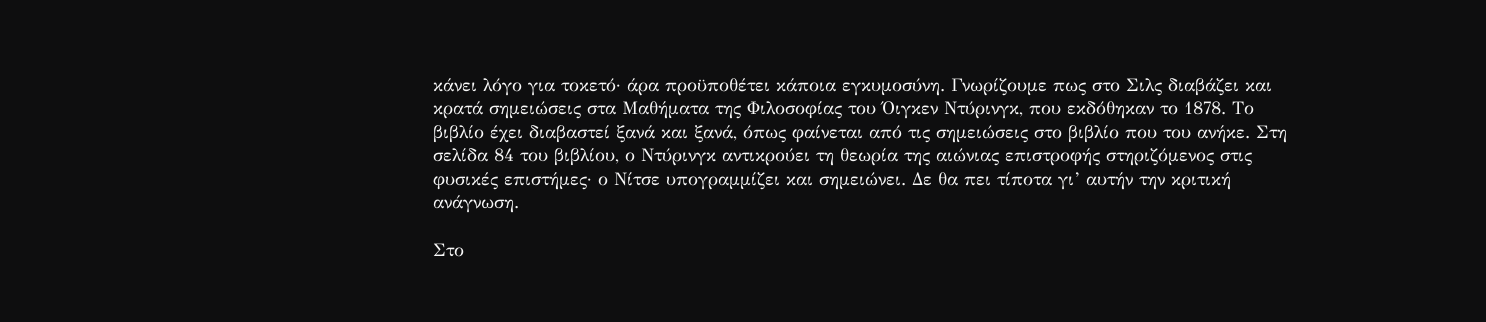κάνει λόγο για τοκετό· άρα προϋποθέτει κάποια εγκυμοσύνη. Γνωρίζουμε πως στο Σιλς διαβάζει και κρατά σημειώσεις στα Μαθήματα της Φιλοσοφίας του Όιγκεν Ντύρινγκ, που εκδόθηκαν το 1878. Το βιβλίο έχει διαβαστεί ξανά και ξανά, όπως φαίνεται από τις σημειώσεις στο βιβλίο που του ανήκε. Στη σελίδα 84 του βιβλίου, ο Ντύρινγκ αντικρούει τη θεωρία της αιώνιας επιστροφής στηριζόμενος στις φυσικές επιστήμες· ο Νίτσε υπογραμμίζει και σημειώνει. Δε θα πει τίποτα γι’ αυτήν την κριτική ανάγνωση.

Στο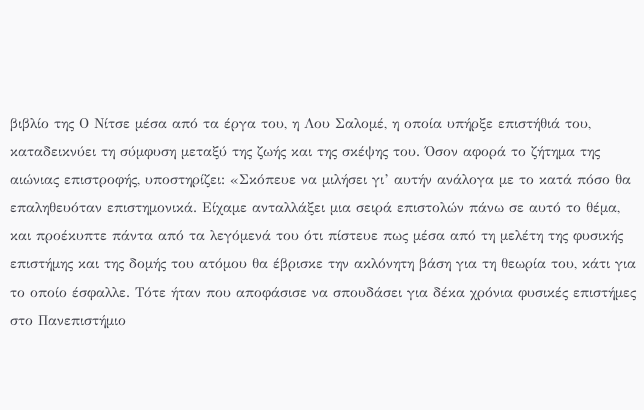βιβλίο της Ο Νίτσε μέσα από τα έργα του, η Λου Σαλομέ, η οποία υπήρξε επιστήθιά του, καταδεικνύει τη σύμφυση μεταξύ της ζωής και της σκέψης του. Όσον αφορά το ζήτημα της αιώνιας επιστροφής, υποστηρίζει: «Σκόπευε να μιλήσει γι’ αυτήν ανάλογα με το κατά πόσο θα επαληθευόταν επιστημονικά. Είχαμε ανταλλάξει μια σειρά επιστολών πάνω σε αυτό το θέμα, και προέκυπτε πάντα από τα λεγόμενά του ότι πίστευε πως μέσα από τη μελέτη της φυσικής επιστήμης και της δομής του ατόμου θα έβρισκε την ακλόνητη βάση για τη θεωρία του, κάτι για το οποίο έσφαλλε. Τότε ήταν που αποφάσισε να σπουδάσει για δέκα χρόνια φυσικές επιστήμες στο Πανεπιστήμιο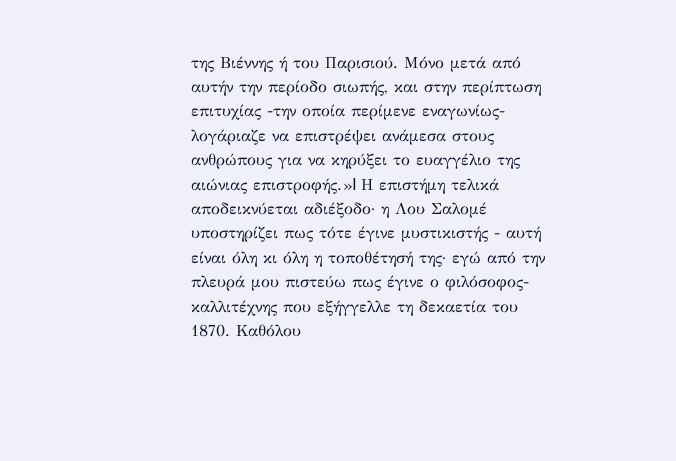της Βιέννης ή του Παρισιού. Μόνο μετά από αυτήν την περίοδο σιωπής, και στην περίπτωση επιτυχίας -την οποία περίμενε εναγωνίως- λογάριαζε να επιστρέψει ανάμεσα στους ανθρώπους για να κηρύξει το ευαγγέλιο της αιώνιας επιστροφής.»I Η επιστήμη τελικά αποδεικνύεται αδιέξοδο· η Λου Σαλομέ υποστηρίζει πως τότε έγινε μυστικιστής - αυτή είναι όλη κι όλη η τοποθέτησή της· εγώ από την πλευρά μου πιστεύω πως έγινε ο φιλόσοφος-καλλιτέχνης που εξήγγελλε τη δεκαετία του 1870. Καθόλου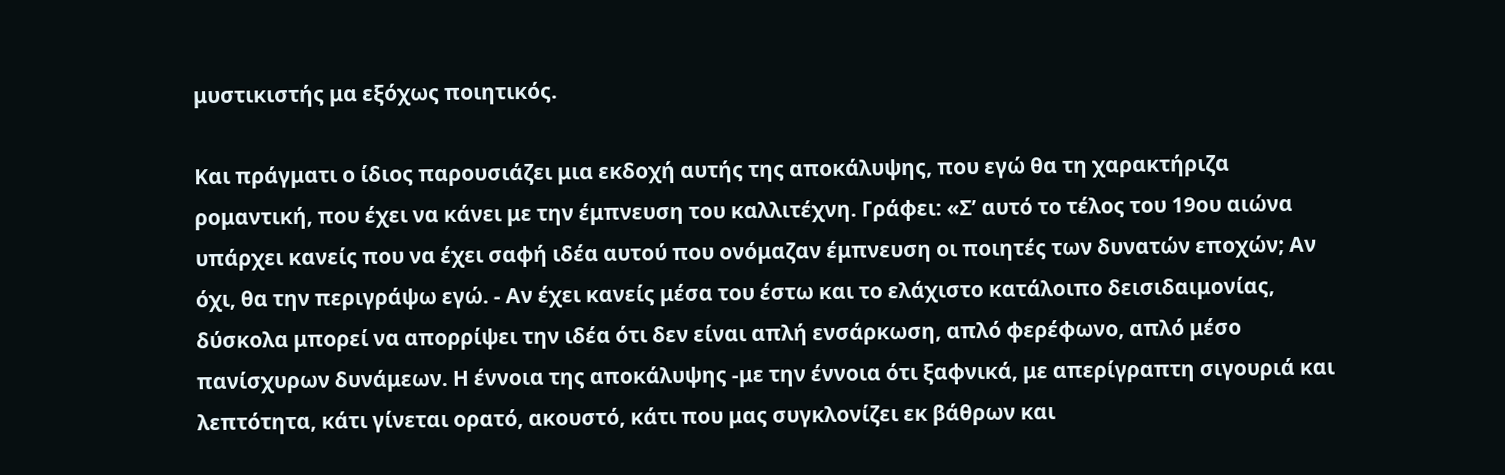μυστικιστής μα εξόχως ποιητικός.

Και πράγματι ο ίδιος παρουσιάζει μια εκδοχή αυτής της αποκάλυψης, που εγώ θα τη χαρακτήριζα ρομαντική, που έχει να κάνει με την έμπνευση του καλλιτέχνη. Γράφει: «Σ’ αυτό το τέλος του 19ου αιώνα υπάρχει κανείς που να έχει σαφή ιδέα αυτού που ονόμαζαν έμπνευση οι ποιητές των δυνατών εποχών; Αν όχι, θα την περιγράψω εγώ. - Αν έχει κανείς μέσα του έστω και το ελάχιστο κατάλοιπο δεισιδαιμονίας, δύσκολα μπορεί να απορρίψει την ιδέα ότι δεν είναι απλή ενσάρκωση, απλό φερέφωνο, απλό μέσο πανίσχυρων δυνάμεων. Η έννοια της αποκάλυψης -με την έννοια ότι ξαφνικά, με απερίγραπτη σιγουριά και λεπτότητα, κάτι γίνεται ορατό, ακουστό, κάτι που μας συγκλονίζει εκ βάθρων και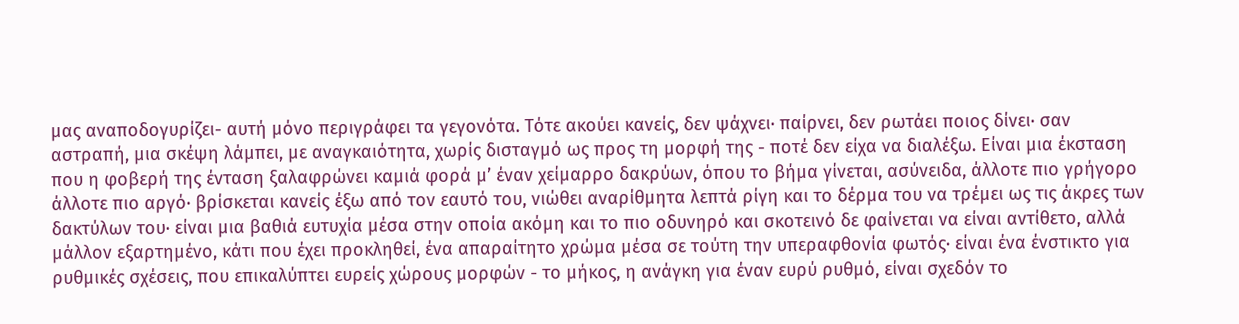μας αναποδογυρίζει- αυτή μόνο περιγράφει τα γεγονότα. Τότε ακούει κανείς, δεν ψάχνει· παίρνει, δεν ρωτάει ποιος δίνει· σαν αστραπή, μια σκέψη λάμπει, με αναγκαιότητα, χωρίς δισταγμό ως προς τη μορφή της - ποτέ δεν είχα να διαλέξω. Είναι μια έκσταση που η φοβερή της ένταση ξαλαφρώνει καμιά φορά μ’ έναν χείμαρρο δακρύων, όπου το βήμα γίνεται, ασύνειδα, άλλοτε πιο γρήγορο άλλοτε πιο αργό· βρίσκεται κανείς έξω από τον εαυτό του, νιώθει αναρίθμητα λεπτά ρίγη και το δέρμα του να τρέμει ως τις άκρες των δακτύλων του· είναι μια βαθιά ευτυχία μέσα στην οποία ακόμη και το πιο οδυνηρό και σκοτεινό δε φαίνεται να είναι αντίθετο, αλλά μάλλον εξαρτημένο, κάτι που έχει προκληθεί, ένα απαραίτητο χρώμα μέσα σε τούτη την υπεραφθονία φωτός· είναι ένα ένστικτο για ρυθμικές σχέσεις, που επικαλύπτει ευρείς χώρους μορφών - το μήκος, η ανάγκη για έναν ευρύ ρυθμό, είναι σχεδόν το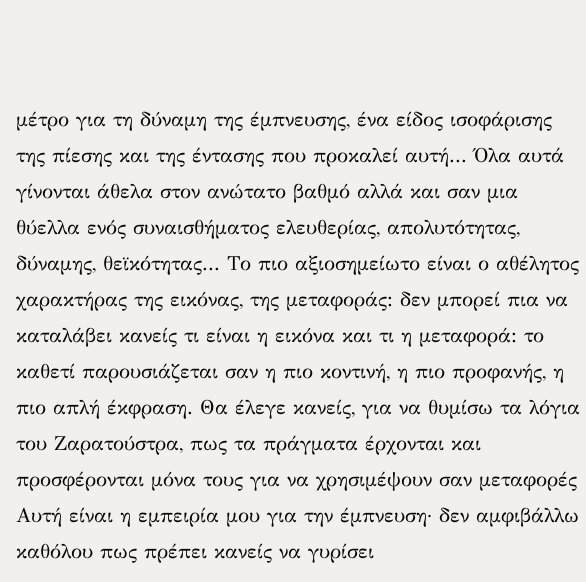μέτρο για τη δύναμη της έμπνευσης, ένα είδος ισοφάρισης της πίεσης και της έντασης που προκαλεί αυτή... Όλα αυτά γίνονται άθελα στον ανώτατο βαθμό αλλά και σαν μια θύελλα ενός συναισθήματος ελευθερίας, απολυτότητας, δύναμης, θεϊκότητας... Το πιο αξιοσημείωτο είναι ο αθέλητος χαρακτήρας της εικόνας, της μεταφοράς: δεν μπορεί πια να καταλάβει κανείς τι είναι η εικόνα και τι η μεταφορά: το καθετί παρουσιάζεται σαν η πιο κοντινή, η πιο προφανής, η πιο απλή έκφραση. Θα έλεγε κανείς, για να θυμίσω τα λόγια του Ζαρατούστρα, πως τα πράγματα έρχονται και προσφέρονται μόνα τους για να χρησιμέψουν σαν μεταφορές Αυτή είναι η εμπειρία μου για την έμπνευση· δεν αμφιβάλλω καθόλου πως πρέπει κανείς να γυρίσει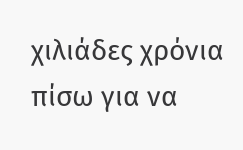χιλιάδες χρόνια πίσω για να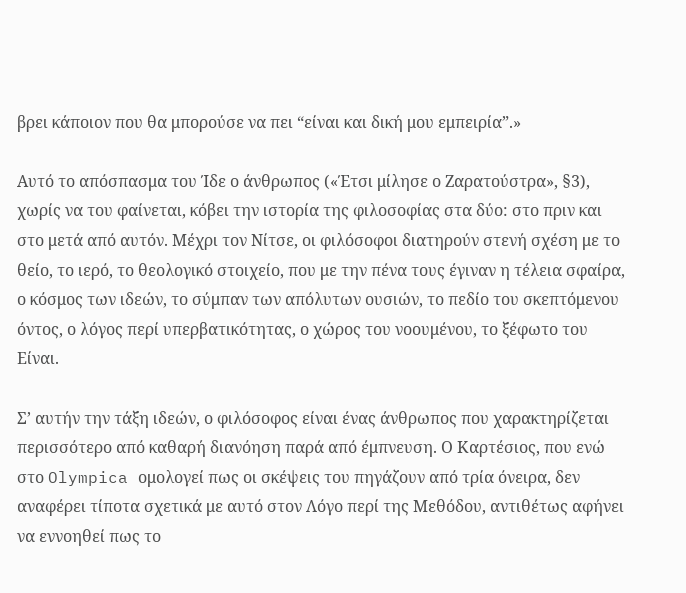βρει κάποιον που θα μπορούσε να πει “είναι και δική μου εμπειρία”.»

Αυτό το απόσπασμα του Ίδε ο άνθρωπος («Έτσι μίλησε ο Ζαρατούστρα», §3), χωρίς να του φαίνεται, κόβει την ιστορία της φιλοσοφίας στα δύο: στο πριν και στο μετά από αυτόν. Μέχρι τον Νίτσε, οι φιλόσοφοι διατηρούν στενή σχέση με το θείο, το ιερό, το θεολογικό στοιχείο, που με την πένα τους έγιναν η τέλεια σφαίρα, ο κόσμος των ιδεών, το σύμπαν των απόλυτων ουσιών, το πεδίο του σκεπτόμενου όντος, ο λόγος περί υπερβατικότητας, ο χώρος του νοουμένου, το ξέφωτο του Είναι.

Σ’ αυτήν την τάξη ιδεών, ο φιλόσοφος είναι ένας άνθρωπος που χαρακτηρίζεται περισσότερο από καθαρή διανόηση παρά από έμπνευση. Ο Καρτέσιος, που ενώ στο Olympica ομολογεί πως οι σκέψεις του πηγάζουν από τρία όνειρα, δεν αναφέρει τίποτα σχετικά με αυτό στον Λόγο περί της Μεθόδου, αντιθέτως αφήνει να εννοηθεί πως το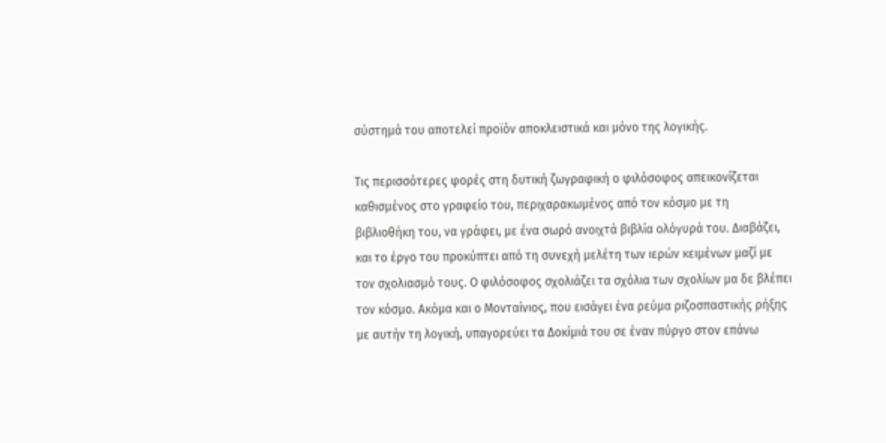σύστημά του αποτελεί προϊόν αποκλειστικά και μόνο της λογικής.

Τις περισσότερες φορές στη δυτική ζωγραφική ο φιλόσοφος απεικονίζεται καθισμένος στο γραφείο του, περιχαρακωμένος από τον κόσμο με τη βιβλιοθήκη του, να γράφει, με ένα σωρό ανοιχτά βιβλία ολόγυρά του. Διαβάζει, και το έργο του προκύπτει από τη συνεχή μελέτη των ιερών κειμένων μαζί με τον σχολιασμό τους. Ο φιλόσοφος σχολιάζει τα σχόλια των σχολίων μα δε βλέπει τον κόσμο. Ακόμα και ο Μονταίνιος, που εισάγει ένα ρεύμα ριζοσπαστικής ρήξης με αυτήν τη λογική, υπαγορεύει τα Δοκίμιά του σε έναν πύργο στον επάνω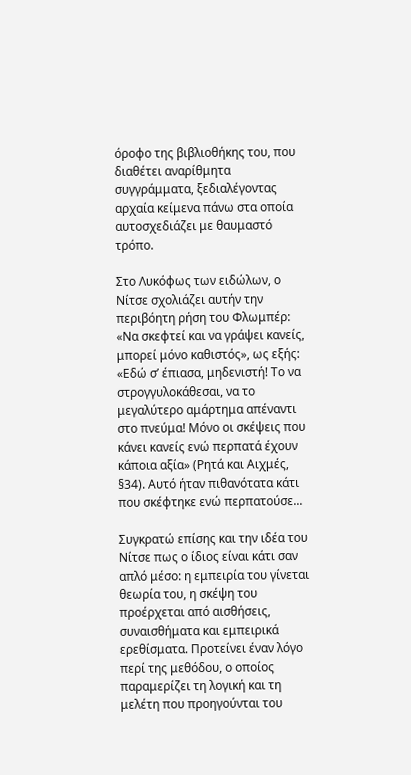όροφο της βιβλιοθήκης του, που διαθέτει αναρίθμητα συγγράμματα, ξεδιαλέγοντας αρχαία κείμενα πάνω στα οποία αυτοσχεδιάζει με θαυμαστό τρόπο.

Στο Λυκόφως των ειδώλων, ο Νίτσε σχολιάζει αυτήν την περιβόητη ρήση του Φλωμπέρ: «Να σκεφτεί και να γράψει κανείς, μπορεί μόνο καθιστός», ως εξής: «Εδώ σ’ έπιασα, μηδενιστή! Το να στρογγυλοκάθεσαι, να το μεγαλύτερο αμάρτημα απέναντι στο πνεύμα! Μόνο οι σκέψεις που κάνει κανείς ενώ περπατά έχουν κάποια αξία» (Ρητά και Αιχμές, §34). Αυτό ήταν πιθανότατα κάτι που σκέφτηκε ενώ περπατούσε...

Συγκρατώ επίσης και την ιδέα του Νίτσε πως ο ίδιος είναι κάτι σαν απλό μέσο: η εμπειρία του γίνεται θεωρία του, η σκέψη του προέρχεται από αισθήσεις, συναισθήματα και εμπειρικά ερεθίσματα. Προτείνει έναν λόγο περί της μεθόδου, ο οποίος παραμερίζει τη λογική και τη μελέτη που προηγούνται του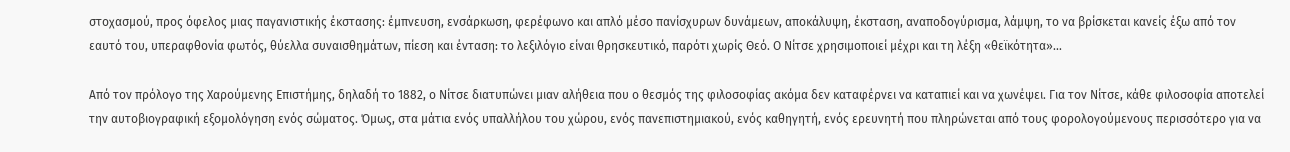στοχασμού, προς όφελος μιας παγανιστικής έκστασης: έμπνευση, ενσάρκωση, φερέφωνο και απλό μέσο πανίσχυρων δυνάμεων, αποκάλυψη, έκσταση, αναποδογύρισμα, λάμψη, το να βρίσκεται κανείς έξω από τον εαυτό του, υπεραφθονία φωτός, θύελλα συναισθημάτων, πίεση και ένταση: το λεξιλόγιο είναι θρησκευτικό, παρότι χωρίς Θεό. Ο Νίτσε χρησιμοποιεί μέχρι και τη λέξη «θεϊκότητα»...

Από τον πρόλογο της Χαρούμενης Επιστήμης, δηλαδή το 1882, ο Νίτσε διατυπώνει μιαν αλήθεια που ο θεσμός της φιλοσοφίας ακόμα δεν καταφέρνει να καταπιεί και να χωνέψει. Για τον Νίτσε, κάθε φιλοσοφία αποτελεί την αυτοβιογραφική εξομολόγηση ενός σώματος. Όμως, στα μάτια ενός υπαλλήλου του χώρου, ενός πανεπιστημιακού, ενός καθηγητή, ενός ερευνητή που πληρώνεται από τους φορολογούμενους περισσότερο για να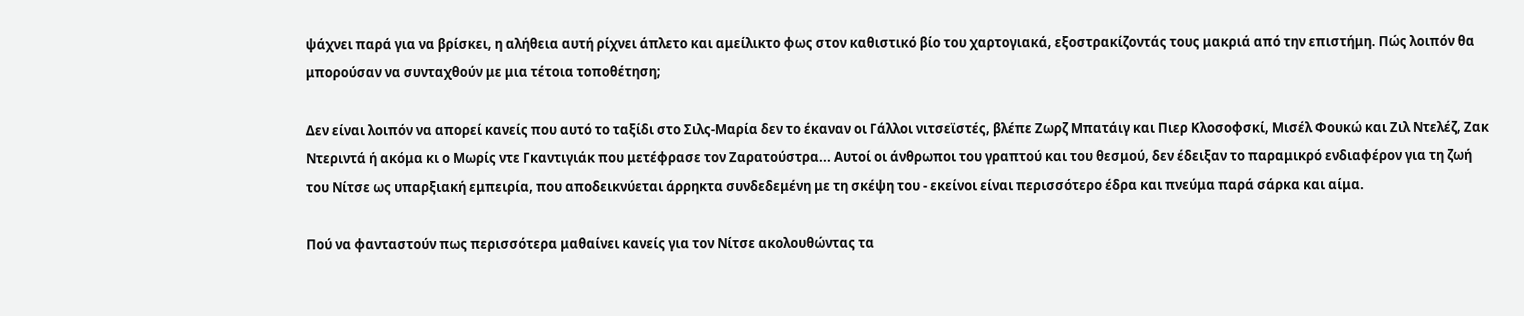ψάχνει παρά για να βρίσκει, η αλήθεια αυτή ρίχνει άπλετο και αμείλικτο φως στον καθιστικό βίο του χαρτογιακά, εξοστρακίζοντάς τους μακριά από την επιστήμη. Πώς λοιπόν θα μπορούσαν να συνταχθούν με μια τέτοια τοποθέτηση;

Δεν είναι λοιπόν να απορεί κανείς που αυτό το ταξίδι στο Σιλς-Μαρία δεν το έκαναν οι Γάλλοι νιτσεϊστές, βλέπε Ζωρζ Μπατάιγ και Πιερ Κλοσοφσκί, Μισέλ Φουκώ και Ζιλ Ντελέζ, Ζακ Ντεριντά ή ακόμα κι ο Μωρίς ντε Γκαντιγιάκ που μετέφρασε τον Ζαρατούστρα... Αυτοί οι άνθρωποι του γραπτού και του θεσμού, δεν έδειξαν το παραμικρό ενδιαφέρον για τη ζωή του Νίτσε ως υπαρξιακή εμπειρία, που αποδεικνύεται άρρηκτα συνδεδεμένη με τη σκέψη του - εκείνοι είναι περισσότερο έδρα και πνεύμα παρά σάρκα και αίμα.

Πού να φανταστούν πως περισσότερα μαθαίνει κανείς για τον Νίτσε ακολουθώντας τα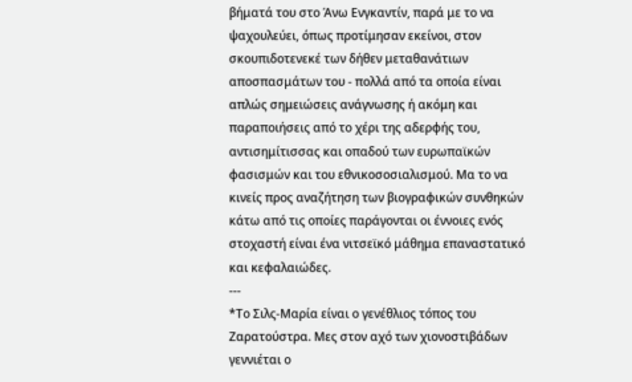βήματά του στο Άνω Ενγκαντίν, παρά με το να ψαχουλεύει, όπως προτίμησαν εκείνοι, στον σκουπιδοτενεκέ των δήθεν μεταθανάτιων αποσπασμάτων του - πολλά από τα οποία είναι απλώς σημειώσεις ανάγνωσης ή ακόμη και παραποιήσεις από το χέρι της αδερφής του, αντισημίτισσας και οπαδού των ευρωπαϊκών φασισμών και του εθνικοσοσιαλισμού. Μα το να κινείς προς αναζήτηση των βιογραφικών συνθηκών κάτω από τις οποίες παράγονται οι έννοιες ενός στοχαστή είναι ένα νιτσεϊκό μάθημα επαναστατικό και κεφαλαιώδες.
---
*Το Σιλς-Μαρία είναι ο γενέθλιος τόπος του Ζαρατούστρα. Μες στον αχό των χιονοστιβάδων γεννιέται ο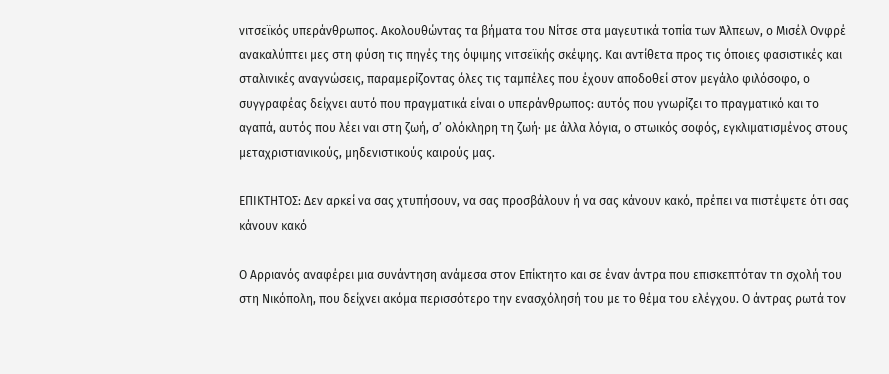νιτσεϊκός υπεράνθρωπος. Ακολουθώντας τα βήματα του Νίτσε στα μαγευτικά τοπία των Άλπεων, ο Μισέλ Ονφρέ ανακαλύπτει μες στη φύση τις πηγές της όψιμης νιτσεϊκής σκέψης. Και αντίθετα προς τις όποιες φασιστικές και σταλινικές αναγνώσεις, παραμερίζοντας όλες τις ταμπέλες που έχουν αποδοθεί στον μεγάλο φιλόσοφο, ο συγγραφέας δείχνει αυτό που πραγματικά είναι ο υπεράνθρωπος: αυτός που γνωρίζει το πραγματικό και το αγαπά, αυτός που λέει ναι στη ζωή, σ’ ολόκληρη τη ζωή∙ με άλλα λόγια, ο στωικός σοφός, εγκλιματισμένος στους μεταχριστιανικούς, μηδενιστικούς καιρούς μας.

ΕΠΙΚΤΗΤΟΣ: Δεν αρκεί να σας χτυπήσουν, να σας προσβάλουν ή να σας κάνουν κακό, πρέπει να πιστέψετε ότι σας κάνουν κακό

Ο Αρριανός αναφέρει μια συνάντηση ανάμεσα στον Επίκτητο και σε έναν άντρα που επισκεπτόταν τn σχολή του στη Νικόπολη, που δείχνει ακόμα περισσότερο την ενασχόλησή του με το θέμα του ελέγχου. Ο άντρας ρωτά τον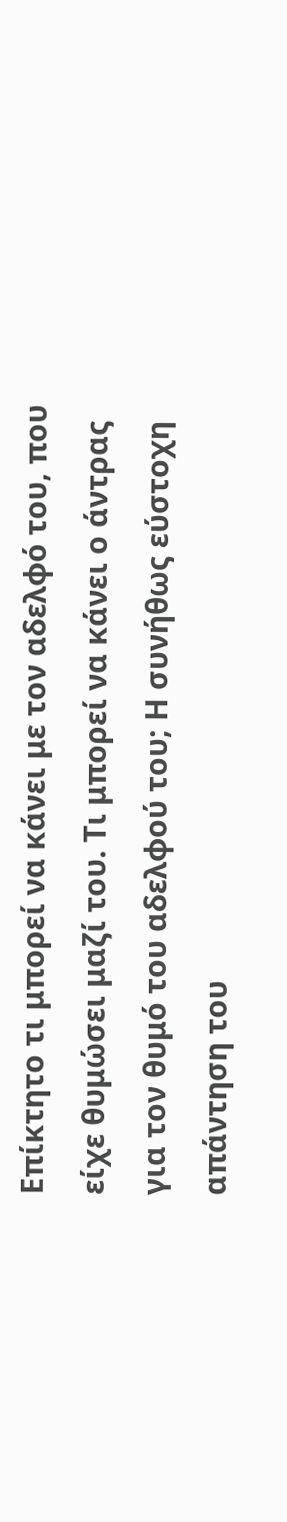Επίκτητο τι μπορεί να κάνει με τον αδελφό του, που είχε θυμώσει μαζί του. Τι μπορεί να κάνει ο άντρας για τον θυμό του αδελφού του; Η συνήθως εύστοχη απάντηση του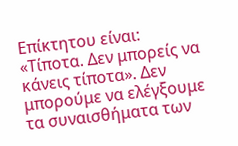Επίκτητου είναι: «Τίποτα. Δεν μπορείς να κάνεις τίποτα». Δεν μπορούμε να ελέγξουμε τα συναισθήματα των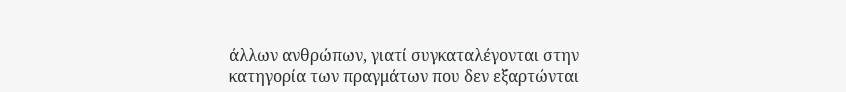άλλων ανθρώπων, γιατί συγκαταλέγονται στην κατηγορία των πραγμάτων που δεν εξαρτώνται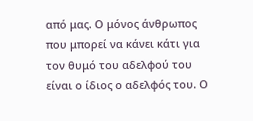από μας. Ο μόνος άνθρωπος που μπορεί να κάνει κάτι για τον θυμό του αδελφού του είναι ο ίδιος ο αδελφός του. Ο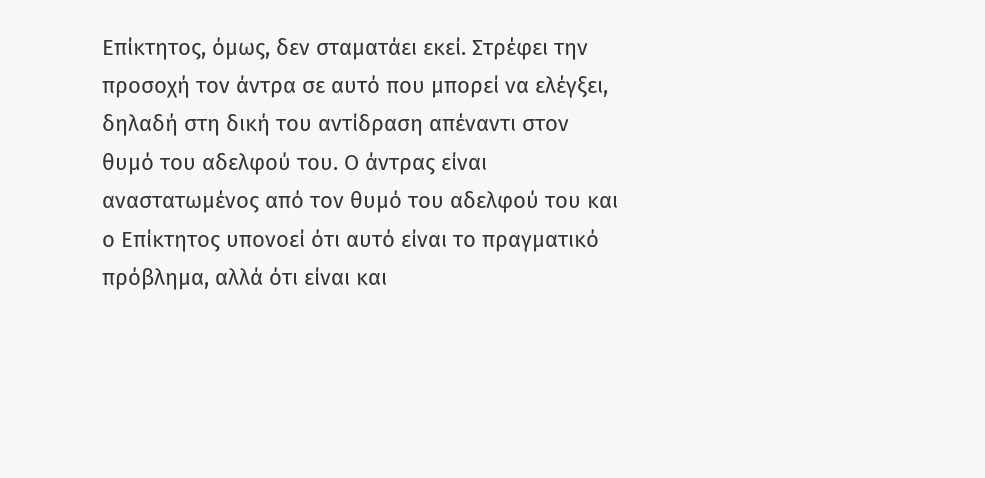Επίκτητος, όμως, δεν σταματάει εκεί. Στρέφει την προσοχή τον άντρα σε αυτό που μπορεί να ελέγξει, δηλαδή στη δική του αντίδραση απέναντι στον θυμό του αδελφού του. Ο άντρας είναι αναστατωμένος από τον θυμό του αδελφού του και ο Επίκτητος υπονοεί ότι αυτό είναι το πραγματικό πρόβλημα, αλλά ότι είναι και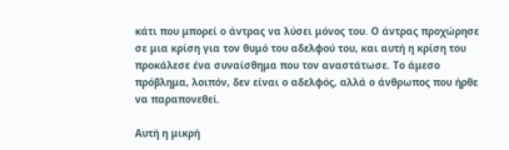κάτι που μπορεί ο άντρας να λύσει μόνος του. Ο άντρας προχώρησε σε μια κρίση για τον θυμό του αδελφού του, και αυτή η κρίση του προκάλεσε ένα συναίσθημα που τον αναστάτωσε. Το άμεσο πρόβλημα, λοιπόν, δεν είναι ο αδελφός, αλλά ο άνθρωπος που ήρθε να παραπονεθεί.

Αυτή η μικρή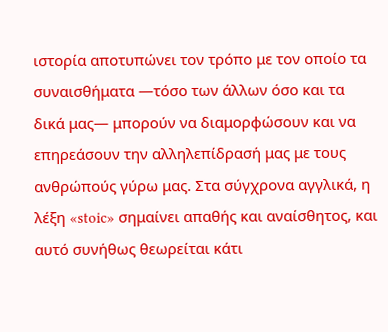ιστορία αποτυπώνει τον τρόπο με τον οποίο τα συναισθήματα —τόσο των άλλων όσο και τα δικά μας— μπορούν να διαμορφώσουν και να επηρεάσουν την αλληλεπίδρασή μας με τους ανθρώπούς γύρω μας. Στα σύγχρονα αγγλικά, η λέξη «stoic» σημαίνει απαθής και αναίσθητος, και αυτό συνήθως θεωρείται κάτι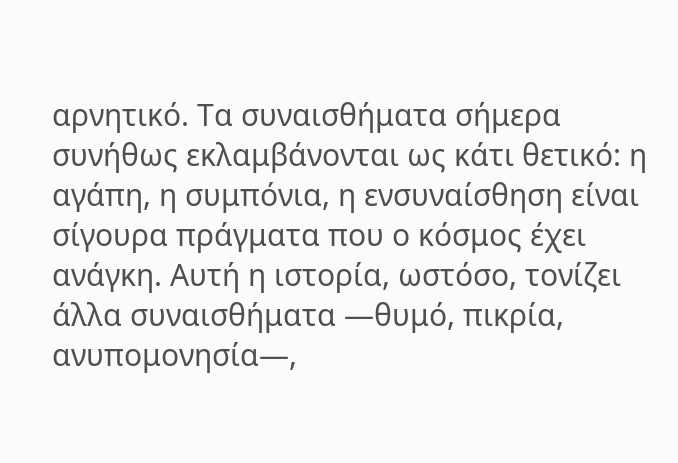αρνητικό. Τα συναισθήματα σήμερα συνήθως εκλαμβάνονται ως κάτι θετικό: η αγάπη, η συμπόνια, η ενσυναίσθηση είναι σίγουρα πράγματα που ο κόσμος έχει ανάγκη. Αυτή η ιστορία, ωστόσο, τονίζει άλλα συναισθήματα —θυμό, πικρία, ανυπομονησία—,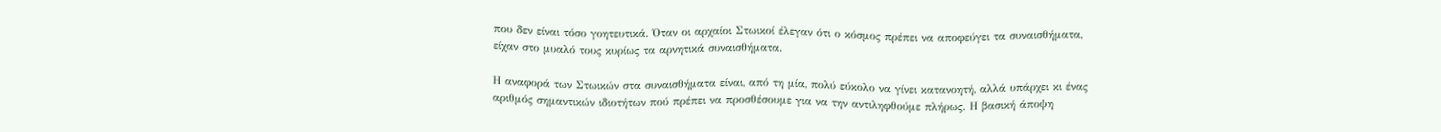που δεν είναι τόσο γοητευτικά. Όταν οι αρχαίοι Στωικοί έλεγαν ότι ο κόσμος πρέπει να αποφεύγει τα συναισθήματα, είχαν στο μυαλό τους κυρίως τα αρνητικά συναισθήματα.

Η αναφορά των Στωικών στα συναισθήματα είναι, από τη μία, πολύ εύκολο να γίνει κατανοητή, αλλά υπάρχει κι ένας αριθμός σημαντικών ιδιοτήτων πού πρέπει να προσθέσουμε για να την αντιληφθούμε πλήρως. Η βασική άποψη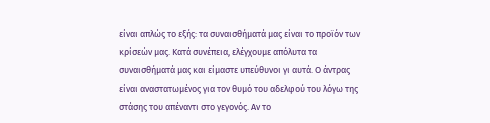είναι απλώς το εξής: τα συναισθήματά μας είναι το προϊόν των κρίσεών μας. Κατά συνέπεια, ελέγχουμε απόλυτα τα συναισθήματά μας και είμαστε υπεύθυνοι γι αυτά. Ο άντρας είναι αναστατωμένος για τον θυμό του αδελφού του λόγω της στάσης του απέναντι στο γεγονός. Αν το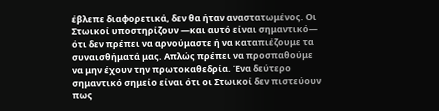έβλεπε διαφορετικά, δεν θα ήταν αναστατωμένος. Οι Στωικοί υποστηρίζουν —και αυτό είναι σημαντικό— ότι δεν πρέπει να αρνούμαστε ή να καταπιέζουμε τα συναισθήματά μας. Απλώς πρέπει να προσπαθούμε να μην έχουν την πρωτοκαθεδρία. Ένα δεύτερο σημαντικό σημείο είναι ότι οι Στωικοί δεν πιστεύουν πως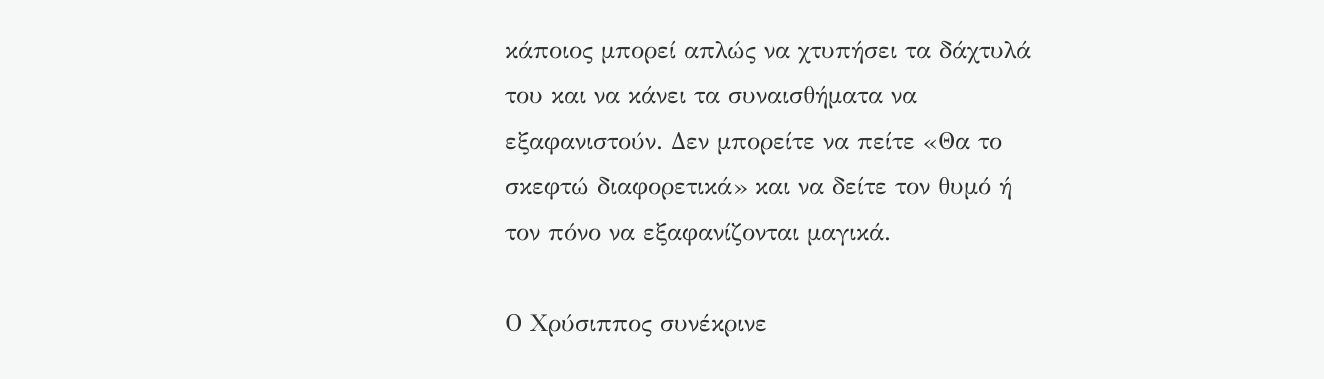κάποιος μπορεί απλώς να χτυπήσει τα δάχτυλά του και να κάνει τα συναισθήματα να εξαφανιστούν. Δεν μπορείτε να πείτε «Θα το σκεφτώ διαφορετικά» και να δείτε τον θυμό ή τον πόνο να εξαφανίζονται μαγικά.

Ο Χρύσιππος συνέκρινε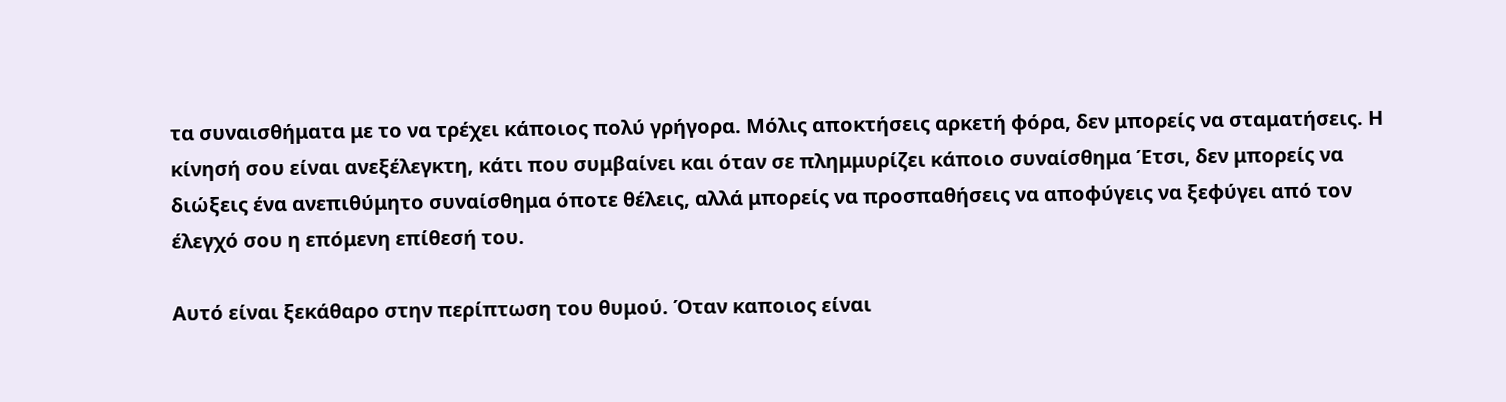τα συναισθήματα με το να τρέχει κάποιος πολύ γρήγορα. Μόλις αποκτήσεις αρκετή φόρα, δεν μπορείς να σταματήσεις. Η κίνησή σου είναι ανεξέλεγκτη, κάτι που συμβαίνει και όταν σε πλημμυρίζει κάποιο συναίσθημα Έτσι, δεν μπορείς να διώξεις ένα ανεπιθύμητο συναίσθημα όποτε θέλεις, αλλά μπορείς να προσπαθήσεις να αποφύγεις να ξεφύγει από τον έλεγχό σου η επόμενη επίθεσή του.

Αυτό είναι ξεκάθαρο στην περίπτωση του θυμού. Όταν καποιος είναι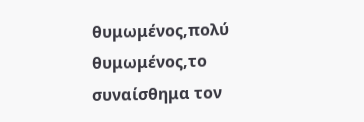θυμωμένος,πολύ θυμωμένος,το συναίσθημα τον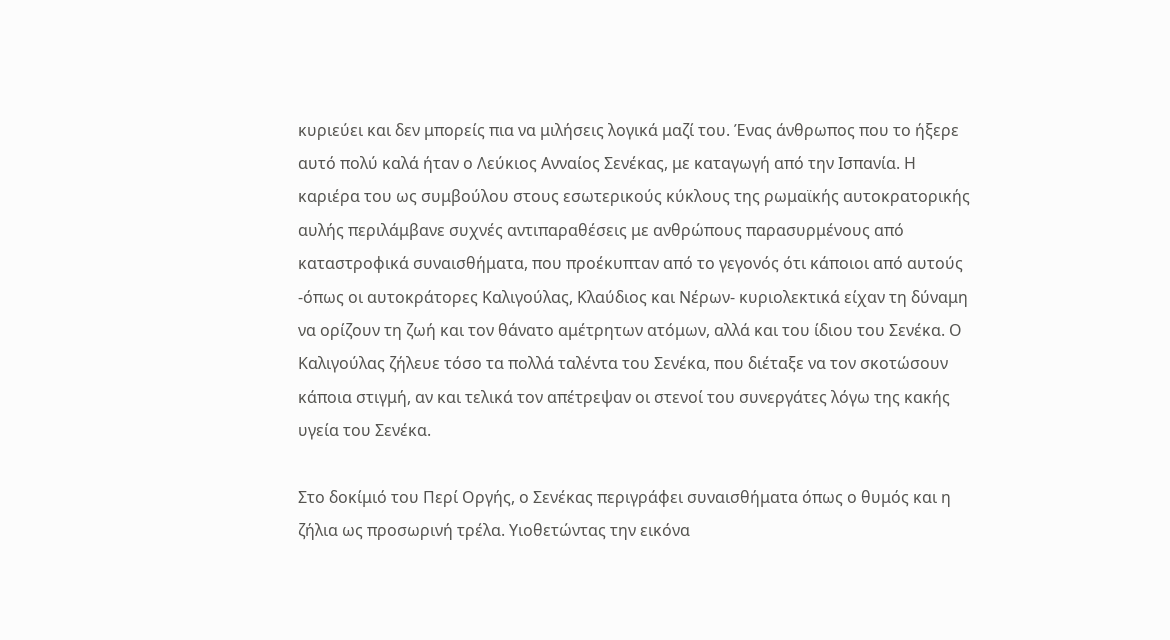κυριεύει και δεν μπορείς πια να μιλήσεις λογικά μαζί του. Ένας άνθρωπος που το ήξερε αυτό πολύ καλά ήταν ο Λεύκιος Ανναίος Σενέκας, με καταγωγή από την Ισπανία. Η καριέρα του ως συμβούλου στους εσωτερικούς κύκλους της ρωμαϊκής αυτοκρατορικής αυλής περιλάμβανε συχνές αντιπαραθέσεις με ανθρώπους παρασυρμένους από καταστροφικά συναισθήματα, που προέκυπταν από το γεγονός ότι κάποιοι από αυτούς -όπως οι αυτοκράτορες Καλιγούλας, Κλαύδιος και Νέρων- κυριολεκτικά είχαν τη δύναμη να ορίζουν τη ζωή και τον θάνατο αμέτρητων ατόμων, αλλά και του ίδιου του Σενέκα. Ο Καλιγούλας ζήλευε τόσο τα πολλά ταλέντα του Σενέκα, που διέταξε να τον σκοτώσουν κάποια στιγμή, αν και τελικά τον απέτρεψαν οι στενοί του συνεργάτες λόγω της κακής υγεία του Σενέκα.

Στο δοκίμιό του Περί Οργής, ο Σενέκας περιγράφει συναισθήματα όπως ο θυμός και η ζήλια ως προσωρινή τρέλα. Υιοθετώντας την εικόνα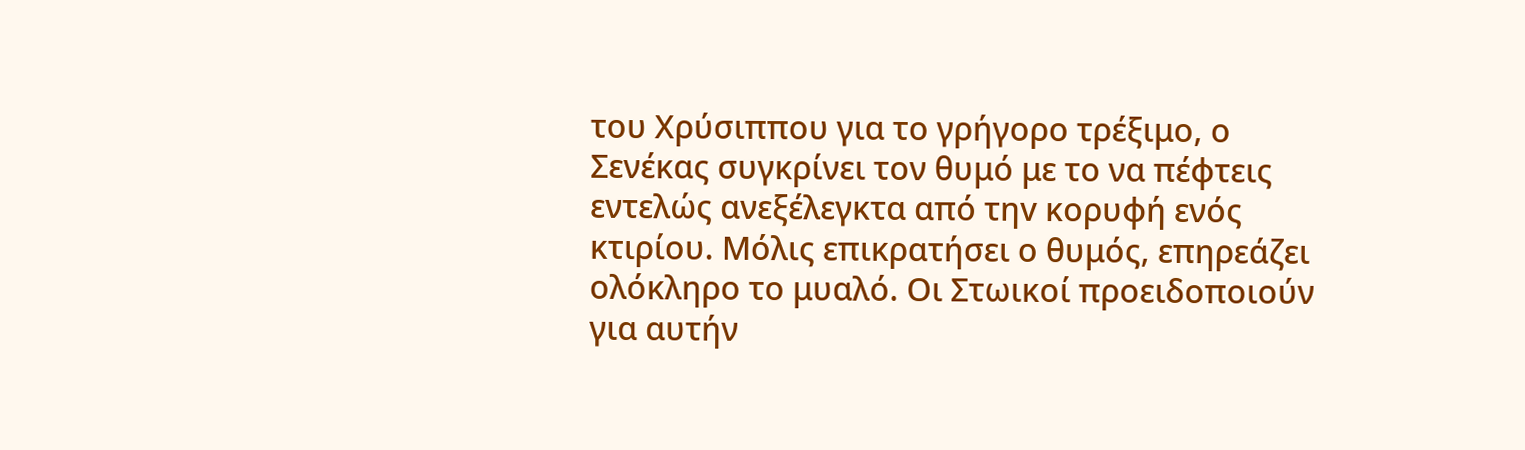του Χρύσιππου για το γρήγορο τρέξιμο, ο Σενέκας συγκρίνει τον θυμό με το να πέφτεις εντελώς ανεξέλεγκτα από τηv κορυφή ενός κτιρίου. Μόλις επικρατήσει ο θυμός, επηρεάζει ολόκληρο το μυαλό. Οι Στωικοί προειδοποιούν για αυτήν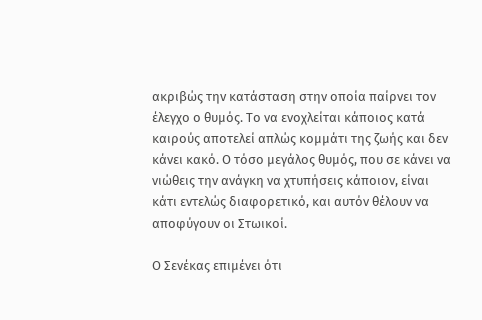ακριβώς τηv κατάσταση στην οποία παίρνει τον έλεγχο ο θυμός. Το να ενοχλείται κάποιος κατά καιρούς αποτελεί απλώς κομμάτι της ζωής και δεν κάνει κακό. Ο τόσο μεγάλος θυμός, που σε κάνει να νιώθεις την ανάγκη να χτυπήσεις κάποιον, είναι κάτι εντελώς διαφορετικό, και αυτόν θέλουν να αποφύγουν οι Στωικοί.

Ο Σενέκας επιμένει ότι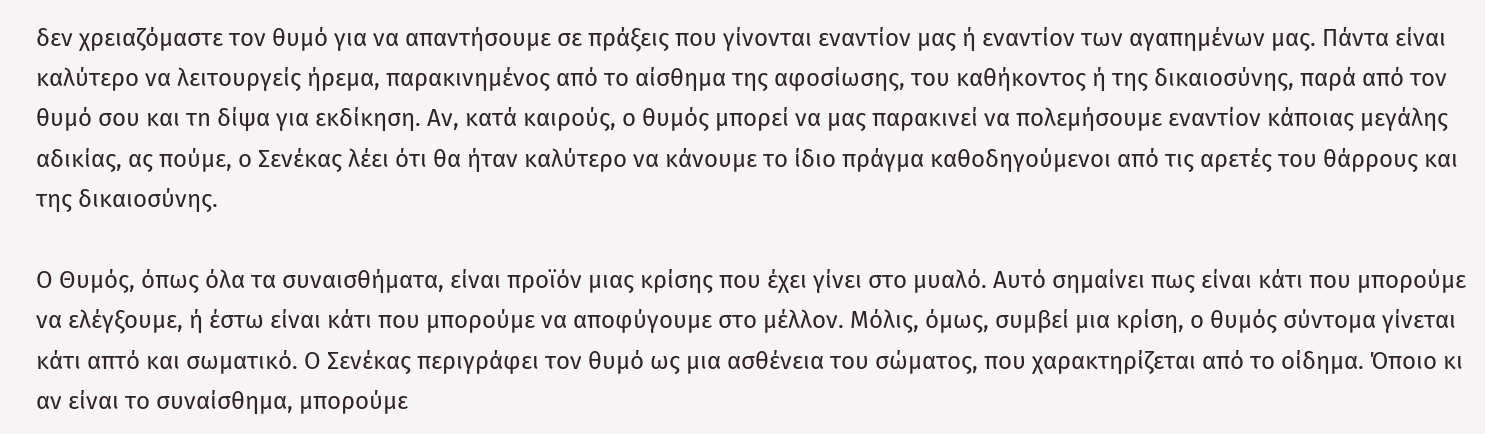δεν χρειαζόμαστε τον θυμό για να απαντήσουμε σε πράξεις που γίνονται εναντίον μας ή εναντίον των αγαπημένων μας. Πάντα είναι καλύτερο να λειτουργείς ήρεμα, παρακινημένος από το αίσθημα της αφοσίωσης, του καθήκοντος ή της δικαιοσύνης, παρά από τον θυμό σου και τn δίψα για εκδίκηση. Αν, κατά καιρούς, ο θυμός μπορεί να μας παρακινεί να πολεμήσουμε εναντίον κάποιας μεγάλης αδικίας, ας πούμε, ο Σενέκας λέει ότι θα ήταν καλύτερο να κάνουμε το ίδιο πράγμα καθοδηγούμενοι από τις αρετές του θάρρους και της δικαιοσύνης.

Ο Θυμός, όπως όλα τα συναισθήματα, είναι προϊόν μιας κρίσης που έχει γίνει στο μυαλό. Αυτό σημαίνει πως είναι κάτι που μπορούμε να ελέγξουμε, ή έστω είναι κάτι που μπορούμε να αποφύγουμε στο μέλλον. Μόλις, όμως, συμβεί μια κρίση, ο θυμός σύντομα γίνεται κάτι απτό και σωματικό. Ο Σενέκας περιγράφει τον θυμό ως μια ασθένεια του σώματος, που χαρακτηρίζεται από το οίδημα. Όποιο κι αν είναι το συναίσθημα, μπορούμε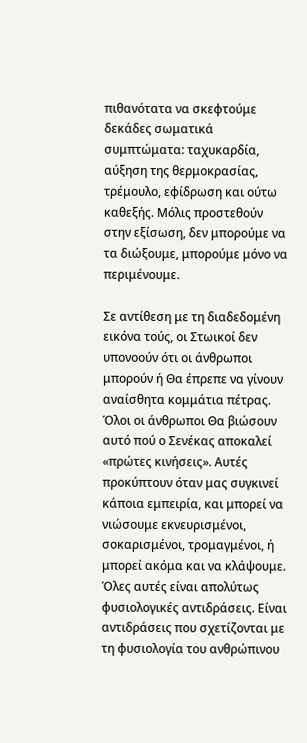πιθανότατα να σκεφτούμε δεκάδες σωματικά συμπτώματα: ταχυκαρδία, αύξηση της θερμοκρασίας, τρέμουλο, εφίδρωση και ούτω καθεξής. Μόλις προστεθούν στην εξίσωση, δεν μπορούμε να τα διώξουμε, μπορούμε μόνο να περιμένουμε.

Σε αντίθεση με τη διαδεδομένη εικόνα τούς, οι Στωικοί δεν υπονοούν ότι οι άνθρωποι μπορούν ή Θα έπρεπε να γίνουν αναίσθητα κομμάτια πέτρας. Όλοι οι άνθρωποι Θα βιώσουν αυτό πού ο Σενέκας αποκαλεί «πρώτες κινήσεις». Αυτές προκύπτουν όταν μας συγκινεί κάποια εμπειρία, και μπορεί να νιώσουμε εκνευρισμένοι, σοκαρισμένοι, τρομαγμένοι, ή μπορεί ακόμα και να κλάψουμε. Όλες αυτές είναι απολύτως φυσιολογικές αντιδράσεις. Είναι αντιδράσεις που σχετίζονται με τη φυσιολογία του ανθρώπινου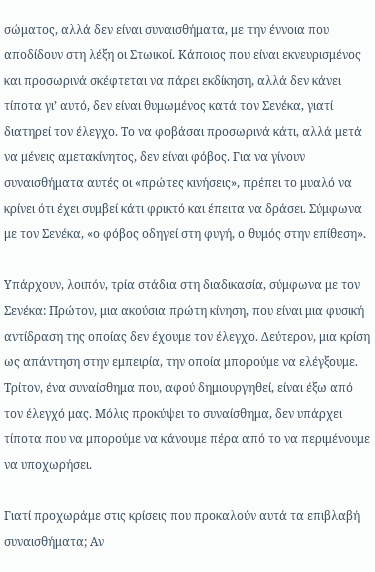σώματος, αλλά δεν είναι συναισθήματα, με την έννοια που αποδίδουν στη λέξη οι Στωικοί. Κάποιος που είναι εκνευρισμένος και προσωρινά σκέφτεται να πάρει εκδίκηση, αλλά δεν κάνει τίποτα γι’ αυτό, δεν είναι θυμωμένος κατά τον Σενέκα, γιατί διατηρεί τον έλεγχο. Το να φοβάσαι προσωρινά κάτι, αλλά μετά να μένεις αμετακίνητος, δεν είναι φόβος. Για να γίνουν συναισθήματα αυτές οι «πρώτες κινήσεις», πρέπει το μυαλό να κρίνει ότι έχει συμβεί κάτι φρικτό και έπειτα να δράσει. Σύμφωνα με τον Σενέκα, «ο φόβος οδηγεί στη φυγή, ο θυμός στην επίθεση».

Υπάρχουν, λοιπόν, τρία στάδια στη διαδικασία, σύμφωνα με τον Σενέκα: Πρώτον, μια ακούσια πρώτη κίνηση, που είναι μια φυσική αντίδραση της οποίας δεν έχουμε τον έλεγχο. Δεύτερον, μια κρίση ως απάντηση στην εμπειρία, την οποία μπορούμε να ελέγξουμε. Τρίτον, ένα συναίσθημα που, αφού δημιουργηθεί, είναι έξω από τον έλεγχό μας. Μόλις προκύψει το συναίσθημα, δεν υπάρχει τίποτα που να μπορούμε να κάνουμε πέρα από το να περιμένουμε να υποχωρήσει.

Γιατί προχωράμε στις κρίσεις που προκαλούν αυτά τα επιβλαβή συναισθήματα; Αν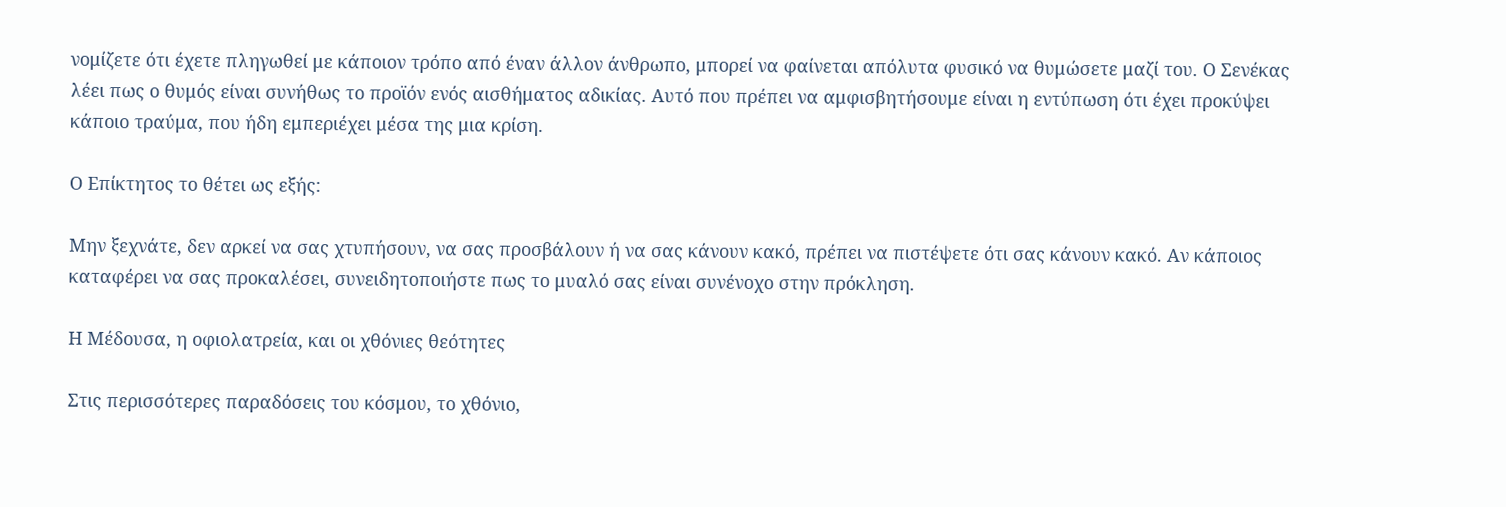νομίζετε ότι έχετε πληγωθεί με κάποιον τρόπο από έναν άλλον άνθρωπο, μπορεί να φαίνεται απόλυτα φυσικό να θυμώσετε μαζί του. Ο Σενέκας λέει πως ο θυμός είναι συνήθως το προϊόν ενός αισθήματος αδικίας. Αυτό που πρέπει να αμφισβητήσουμε είναι η εντύπωση ότι έχει προκύψει κάποιο τραύμα, που ήδη εμπεριέχει μέσα της μια κρίση.

Ο Επίκτητος το θέτει ως εξής:

Μην ξεχνάτε, δεν αρκεί να σας χτυπήσουν, να σας προσβάλουν ή να σας κάνουν κακό, πρέπει να πιστέψετε ότι σας κάνουν κακό. Αν κάποιος καταφέρει να σας προκαλέσει, συνειδητοποιήστε πως το μυαλό σας είναι συνένοχο στην πρόκληση.

Η Μέδουσα, η οφιολατρεία, και οι χθόνιες θεότητες

Στις περισσότερες παραδόσεις του κόσμου, το χθόνιο,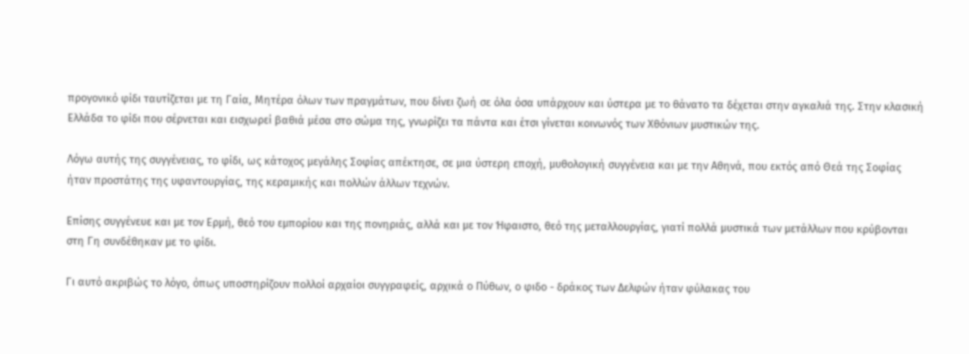προγονικό φίδι ταυτίζεται με τη Γαία, Μητέρα όλων των πραγμάτων, που δίνει ζωή σε όλα όσα υπάρχουν και ύστερα με το θάνατο τα δέχεται στην αγκαλιά της. Στην κλασική Ελλάδα το φίδι που σέρνεται και εισχωρεί βαθιά μέσα στο σώμα της, γνωρίζει τα πάντα και έτσι γίνεται κοινωνός των Χθόνιων μυστικών της.

Λόγω αυτής της συγγένειας, το φίδι, ως κάτοχος μεγάλης Σοφίας απέκτησε, σε μια ύστερη εποχή, μυθολογική συγγένεια και με την Αθηνά, που εκτός από Θεά της Σοφίας ήταν προστάτης της υφαντουργίας, της κεραμικής και πολλών άλλων τεχνών.

Επίσης συγγένευε και με τον Ερμή, θεό του εμπορίου και της πονηριάς, αλλά και με τον Ήφαιστο, θεό της μεταλλουργίας, γιατί πολλά μυστικά των μετάλλων που κρύβονται στη Γη συνδέθηκαν με το φίδι.

Γι αυτό ακριβώς το λόγο, όπως υποστηρίζουν πολλοί αρχαίοι συγγραφείς, αρχικά ο Πύθων, ο φιδο - δράκος των Δελφών ήταν φύλακας του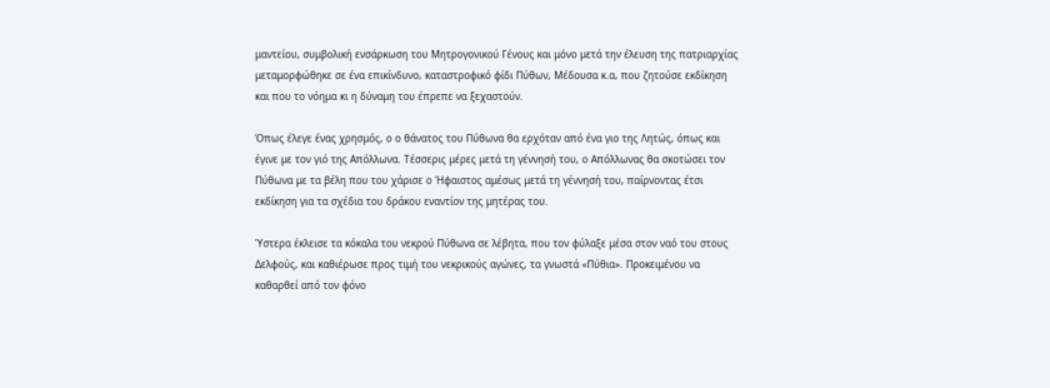μαντείου, συμβολική ενσάρκωση του Μητρογονικού Γένους και μόνο μετά την έλευση της πατριαρχίας μεταμορφώθηκε σε ένα επικίνδυνο, καταστροφικό φίδι Πύθων, Μέδουσα κ.α, που ζητούσε εκδίκηση και που το νόημα κι η δύναμη του έπρεπε να ξεχαστούν.

Όπως έλεγε ένας χρησμός, ο ο θάνατος του Πύθωνα θα ερχόταν από ένα γιο της Λητώς, όπως και έγινε με τον γιό της Απόλλωνα. Τέσσερις μέρες μετά τη γέννησή του, ο Απόλλωνας θα σκοτώσει τον Πύθωνα με τα βέλη που του χάρισε ο Ήφαιστος αμέσως μετά τη γέννησή του, παίρνοντας έτσι εκδίκηση για τα σχέδια του δράκου εναντίον της μητέρας του.

Ύστερα έκλεισε τα κόκαλα του νεκρού Πύθωνα σε λέβητα, που τον φύλαξε μέσα στον ναό του στους Δελφούς, και καθιέρωσε προς τιμή του νεκρικούς αγώνες, τα γνωστά «Πύθια». Προκειμένου να καθαρθεί από τον φόνο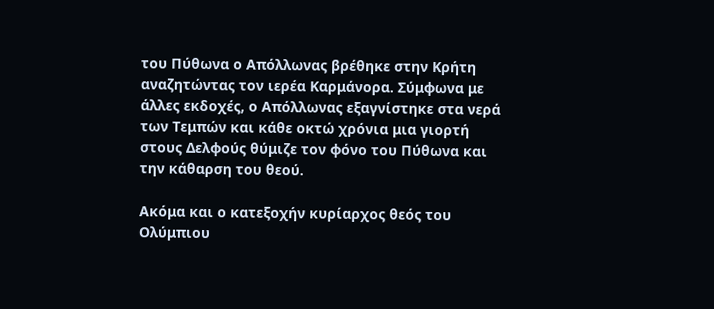του Πύθωνα ο Απόλλωνας βρέθηκε στην Κρήτη αναζητώντας τον ιερέα Καρμάνορα. Σύμφωνα με άλλες εκδοχές, ο Απόλλωνας εξαγνίστηκε στα νερά των Τεμπών και κάθε οκτώ χρόνια μια γιορτή στους Δελφούς θύμιζε τον φόνο του Πύθωνα και την κάθαρση του θεού.

Ακόμα και ο κατεξοχήν κυρίαρχος θεός του Ολύμπιου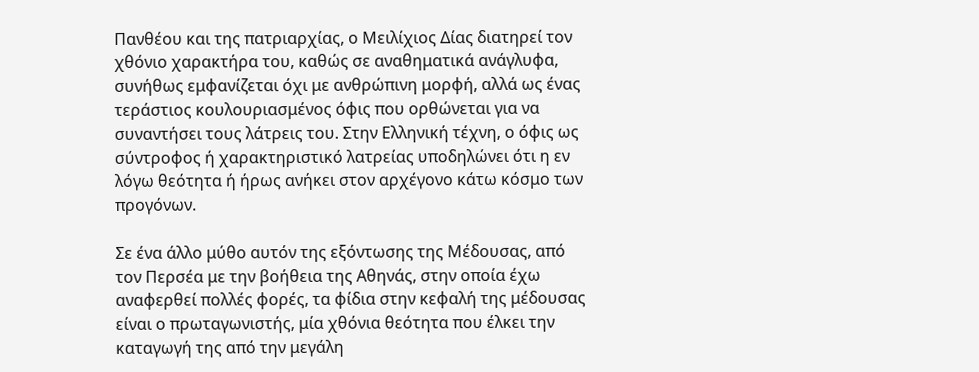Πανθέου και της πατριαρχίας, ο Μειλίχιος Δίας διατηρεί τον χθόνιο χαρακτήρα του, καθώς σε αναθηματικά ανάγλυφα, συνήθως εμφανίζεται όχι με ανθρώπινη μορφή, αλλά ως ένας τεράστιος κουλουριασμένος όφις που ορθώνεται για να συναντήσει τους λάτρεις του. Στην Ελληνική τέχνη, ο όφις ως σύντροφος ή χαρακτηριστικό λατρείας υποδηλώνει ότι η εν λόγω θεότητα ή ήρως ανήκει στον αρχέγονο κάτω κόσμο των προγόνων.

Σε ένα άλλο μύθο αυτόν της εξόντωσης της Μέδουσας, από τον Περσέα με την βοήθεια της Αθηνάς, στην οποία έχω αναφερθεί πολλές φορές, τα φίδια στην κεφαλή της μέδουσας είναι ο πρωταγωνιστής, μία χθόνια θεότητα που έλκει την καταγωγή της από την μεγάλη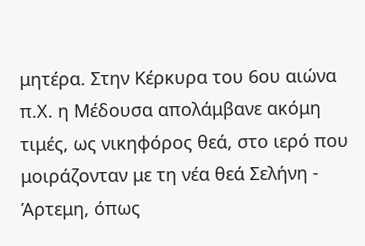μητέρα. Στην Κέρκυρα του 6ου αιώνα π.Χ. η Μέδουσα απολάμβανε ακόμη τιμές, ως νικηφόρος θεά, στο ιερό που μοιράζονταν με τη νέα θεά Σελήνη - Άρτεμη, όπως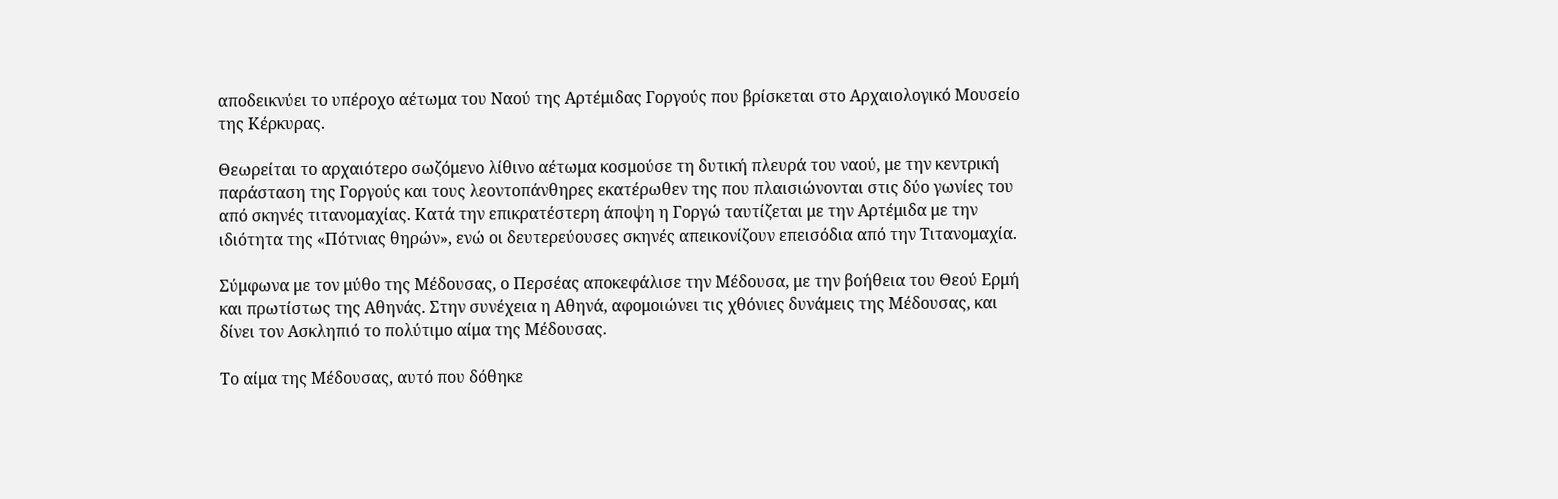αποδεικνύει το υπέροχο αέτωμα του Ναού της Αρτέμιδας Γοργούς που βρίσκεται στο Αρχαιολογικό Μουσείο της Κέρκυρας.

Θεωρείται το αρχαιότερο σωζόμενο λίθινο αέτωμα κοσμούσε τη δυτική πλευρά του ναού, με την κεντρική παράσταση της Γοργούς και τους λεοντοπάνθηρες εκατέρωθεν της που πλαισιώνονται στις δύο γωνίες του από σκηνές τιτανομαχίας. Κατά την επικρατέστερη άποψη η Γοργώ ταυτίζεται με την Αρτέμιδα με την ιδιότητα της «Πότνιας θηρών», ενώ οι δευτερεύουσες σκηνές απεικονίζουν επεισόδια από την Τιτανομαχία.

Σύμφωνα με τον μύθο της Μέδουσας, ο Περσέας αποκεφάλισε την Μέδουσα, με την βοήθεια του Θεού Ερμή και πρωτίστως της Αθηνάς. Στην συνέχεια η Αθηνά, αφομοιώνει τις χθόνιες δυνάμεις της Μέδουσας, και δίνει τον Ασκληπιό το πολύτιμο αίμα της Μέδουσας.

Το αίμα της Μέδουσας, αυτό που δόθηκε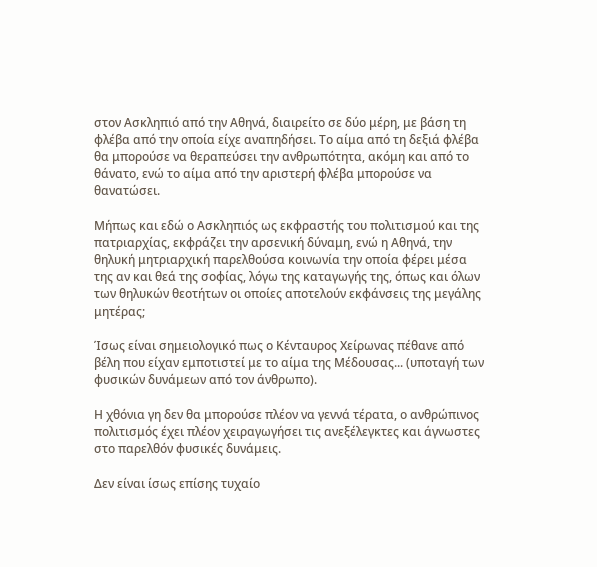στον Ασκληπιό από την Αθηνά, διαιρείτο σε δύο μέρη, με βάση τη φλέβα από την οποία είχε αναπηδήσει. Το αίμα από τη δεξιά φλέβα θα μπορούσε να θεραπεύσει την ανθρωπότητα, ακόμη και από το θάνατο, ενώ το αίμα από την αριστερή φλέβα μπορούσε να θανατώσει.

Μήπως και εδώ ο Ασκληπιός ως εκφραστής του πολιτισμού και της πατριαρχίας, εκφράζει την αρσενική δύναμη, ενώ η Αθηνά, την θηλυκή μητριαρχική παρελθούσα κοινωνία την οποία φέρει μέσα της αν και θεά της σοφίας, λόγω της καταγωγής της, όπως και όλων των θηλυκών θεοτήτων οι οποίες αποτελούν εκφάνσεις της μεγάλης μητέρας;

Ίσως είναι σημειολογικό πως ο Κένταυρος Χείρωνας πέθανε από βέλη που είχαν εμποτιστεί με το αίμα της Μέδουσας... (υποταγή των φυσικών δυνάμεων από τον άνθρωπο).

Η χθόνια γη δεν θα μπορούσε πλέον να γεννά τέρατα, ο ανθρώπινος πολιτισμός έχει πλέον χειραγωγήσει τις ανεξέλεγκτες και άγνωστες στο παρελθόν φυσικές δυνάμεις.

Δεν είναι ίσως επίσης τυχαίο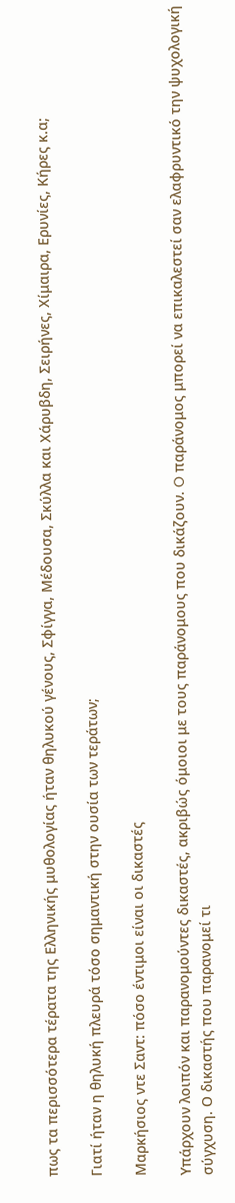πως τα περισσότερα τέρατα της Ελληνικής μυθολογίας ήταν θηλυκού γένους, Σφίγγα, Μέδουσα, Σκύλλα και Χάρυβδη, Σειρήνες, Χίμαιρα, Ερυνίες, Κήρες κ.α;

Γιατί ήταν η θηλυκή πλευρά τόσο σημαντική στην ουσία των τεράτων;

Μαρκήσιος ντε Σαντ: πόσο έντιμοι είναι οι δικαστές

Υπάρχουν λοιπόν και παρανομούντες δικαστές, ακριβώς όμοιοι με τους παράνομους που δικάζουν. O παράνομος μπορεί να επικαλεστεί σαν ελαφρυντικό την ψυχολογική σύγχυση. Ο δικαστής που παρανομεί τι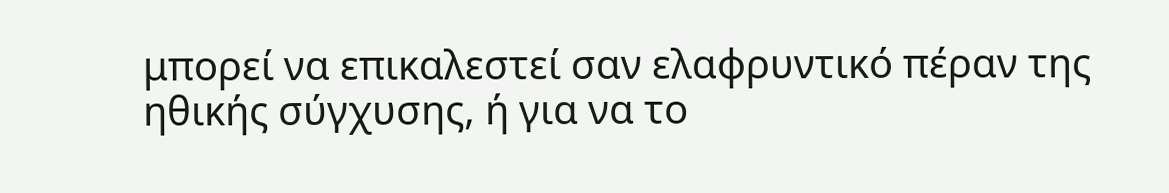μπορεί να επικαλεστεί σαν ελαφρυντικό πέραν της ηθικής σύγχυσης, ή για να το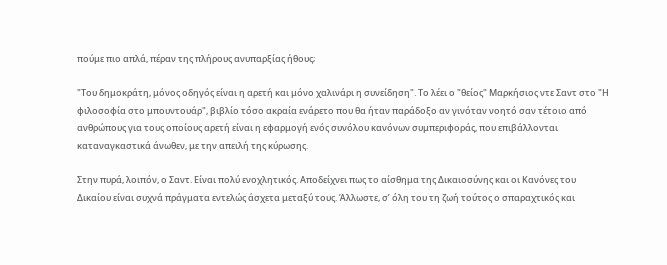πούμε πιο απλά, πέραν της πλήρους ανυπαρξίας ήθους;

"Του δημοκράτη, μόνος οδηγός είναι η αρετή και μόνο χαλινάρι η συνείδηση". Το λέει ο "θείος" Μαρκήσιος ντε Σαντ στο "Η φιλοσοφία στο μπουντουάρ", βιβλίο τόσο ακραία ενάρετο που θα ήταν παράδοξο αν γινόταν νοητό σαν τέτοιο από ανθρώπους για τους οποίους αρετή είναι η εφαρμογή ενός συνόλου κανόνων συμπεριφοράς, που επιβάλλονται καταναγκαστικά άνωθεν, με την απειλή της κύρωσης.

Στην πυρά, λοιπόν, ο Σαντ. Είναι πολύ ενοχλητικός. Αποδείχνει πως το αίσθημα της Δικαιοσύνης και οι Κανόνες του Δικαίου είναι συχνά πράγματα εντελώς άσχετα μεταξύ τους. Άλλωστε, σ’ όλη του τη ζωή τούτος ο σπαραχτικός και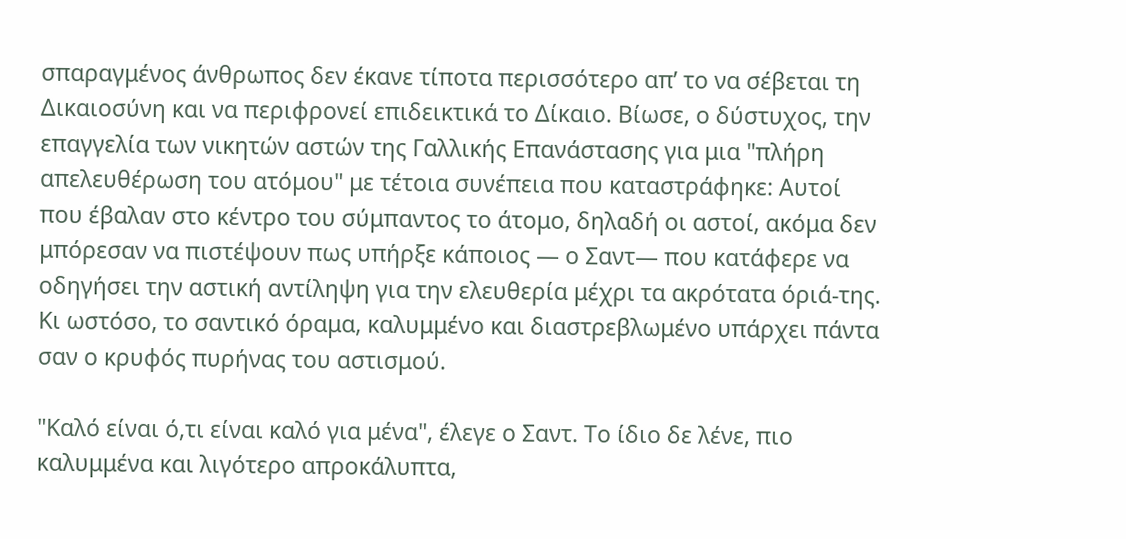σπαραγμένος άνθρωπος δεν έκανε τίποτα περισσότερο απ’ το να σέβεται τη Δικαιοσύνη και να περιφρονεί επιδεικτικά το Δίκαιο. Βίωσε, ο δύστυχος, την επαγγελία των νικητών αστών της Γαλλικής Επανάστασης για μια "πλήρη απελευθέρωση του ατόμου" με τέτοια συνέπεια που καταστράφηκε: Αυτοί που έβαλαν στο κέντρο του σύμπαντος το άτομο, δηλαδή οι αστοί, ακόμα δεν μπόρεσαν να πιστέψουν πως υπήρξε κάποιος — ο Σαντ— που κατάφερε να οδηγήσει την αστική αντίληψη για την ελευθερία μέχρι τα ακρότατα όριά-της. Κι ωστόσο, το σαντικό όραμα, καλυμμένο και διαστρεβλωμένο υπάρχει πάντα σαν ο κρυφός πυρήνας του αστισμού.

"Καλό είναι ό,τι είναι καλό για μένα", έλεγε ο Σαντ. Το ίδιο δε λένε, πιο καλυμμένα και λιγότερο απροκάλυπτα,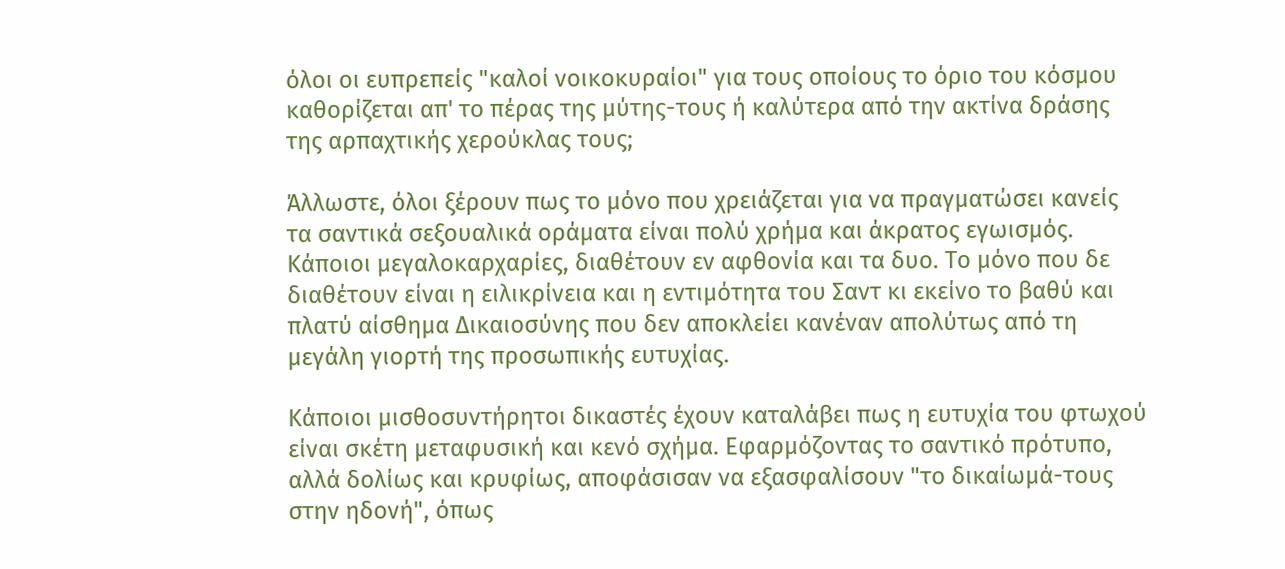όλοι οι ευπρεπείς "καλοί νοικοκυραίοι" για τους οποίους το όριο του κόσμου καθορίζεται απ' το πέρας της μύτης-τους ή καλύτερα από την ακτίνα δράσης της αρπαχτικής χερούκλας τους;

Άλλωστε, όλοι ξέρουν πως το μόνο που χρειάζεται για να πραγματώσει κανείς τα σαντικά σεξουαλικά οράματα είναι πολύ χρήμα και άκρατος εγωισμός. Κάποιοι μεγαλοκαρχαρίες, διαθέτουν εν αφθονία και τα δυο. Το μόνο που δε διαθέτουν είναι η ειλικρίνεια και η εντιμότητα του Σαντ κι εκείνο το βαθύ και πλατύ αίσθημα Δικαιοσύνης που δεν αποκλείει κανέναν απολύτως από τη μεγάλη γιορτή της προσωπικής ευτυχίας.

Κάποιοι μισθοσυντήρητοι δικαστές έχουν καταλάβει πως η ευτυχία του φτωχού είναι σκέτη μεταφυσική και κενό σχήμα. Εφαρμόζοντας το σαντικό πρότυπο, αλλά δολίως και κρυφίως, αποφάσισαν να εξασφαλίσουν "το δικαίωμά-τους στην ηδονή", όπως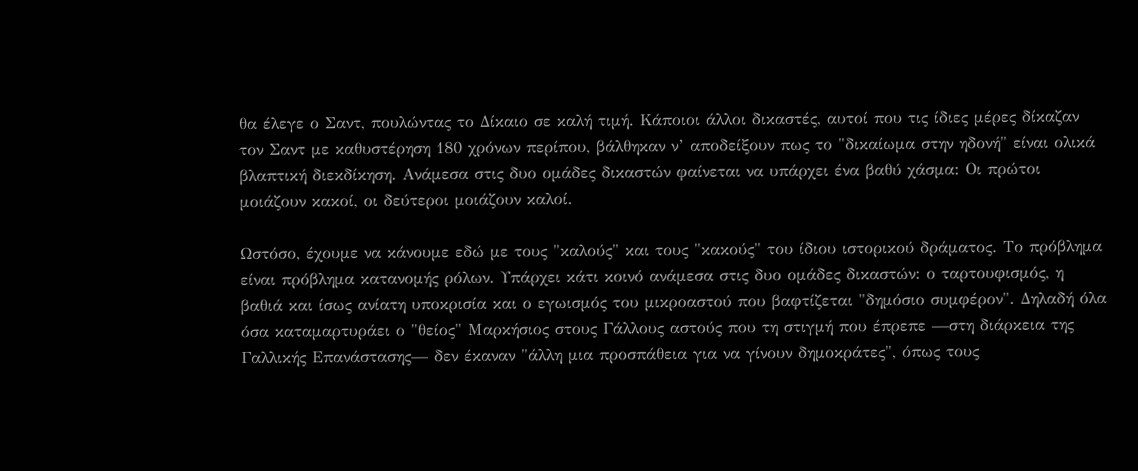θα έλεγε ο Σαντ, πουλώντας το Δίκαιο σε καλή τιμή. Κάποιοι άλλοι δικαστές, αυτοί που τις ίδιες μέρες δίκαζαν τον Σαντ με καθυστέρηση 180 χρόνων περίπου, βάλθηκαν ν’ αποδείξουν πως το "δικαίωμα στην ηδονή" είναι ολικά βλαπτική διεκδίκηση. Ανάμεσα στις δυο ομάδες δικαστών φαίνεται να υπάρχει ένα βαθύ χάσμα: Οι πρώτοι μοιάζουν κακοί, οι δεύτεροι μοιάζουν καλοί.

Ωστόσο, έχουμε να κάνουμε εδώ με τους "καλούς" και τους "κακούς" του ίδιου ιστορικού δράματος. Το πρόβλημα είναι πρόβλημα κατανομής ρόλων. Υπάρχει κάτι κοινό ανάμεσα στις δυο ομάδες δικαστών: ο ταρτουφισμός, η βαθιά και ίσως ανίατη υποκρισία και ο εγωισμός του μικροαστού που βαφτίζεται "δημόσιο συμφέρον". Δηλαδή όλα όσα καταμαρτυράει ο "θείος" Μαρκήσιος στους Γάλλους αστούς που τη στιγμή που έπρεπε —στη διάρκεια της Γαλλικής Επανάστασης— δεν έκαναν "άλλη μια προσπάθεια για να γίνουν δημοκράτες", όπως τους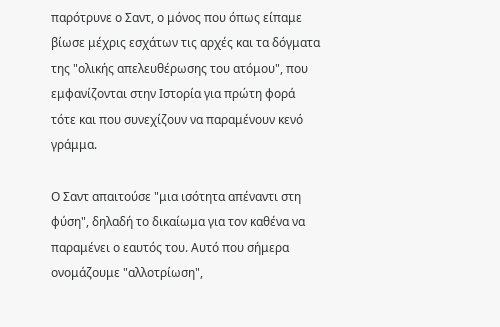παρότρυνε ο Σαντ, ο μόνος που όπως είπαμε βίωσε μέχρις εσχάτων τις αρχές και τα δόγματα της "ολικής απελευθέρωσης του ατόμου", που εμφανίζονται στην Ιστορία για πρώτη φορά τότε και που συνεχίζουν να παραμένουν κενό γράμμα.

Ο Σαντ απαιτούσε "μια ισότητα απέναντι στη φύση", δηλαδή το δικαίωμα για τον καθένα να παραμένει ο εαυτός του. Αυτό που σήμερα ονομάζουμε "αλλοτρίωση",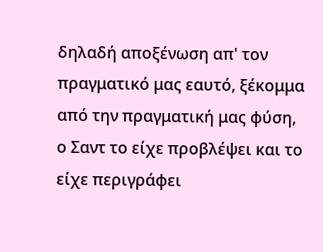δηλαδή αποξένωση απ' τον πραγματικό μας εαυτό, ξέκομμα από την πραγματική μας φύση, ο Σαντ το είχε προβλέψει και το είχε περιγράφει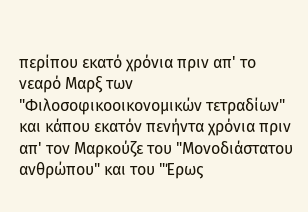περίπου εκατό χρόνια πριν απ' το νεαρό Μαρξ των "Φιλοσοφικοοικονομικών τετραδίων" και κάπου εκατόν πενήντα χρόνια πριν απ' τον Μαρκούζε του "Μονοδιάστατου ανθρώπου" και του "Έρως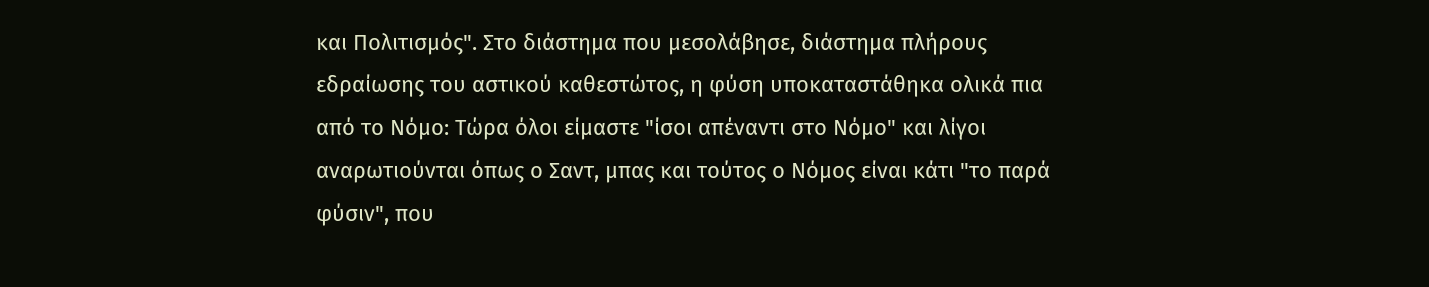και Πολιτισμός". Στο διάστημα που μεσολάβησε, διάστημα πλήρους εδραίωσης του αστικού καθεστώτος, η φύση υποκαταστάθηκα ολικά πια από το Νόμο: Τώρα όλοι είμαστε "ίσοι απέναντι στο Νόμο" και λίγοι αναρωτιούνται όπως ο Σαντ, μπας και τούτος ο Νόμος είναι κάτι "το παρά φύσιν", που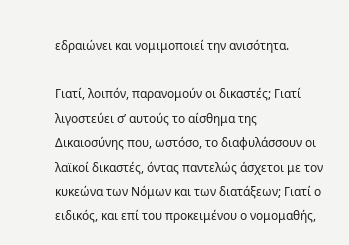εδραιώνει και νομιμοποιεί την ανισότητα.

Γιατί, λοιπόν, παρανομούν οι δικαστές; Γιατί λιγοστεύει σ’ αυτούς το αίσθημα της Δικαιοσύνης που, ωστόσο, το διαφυλάσσουν οι λαϊκοί δικαστές, όντας παντελώς άσχετοι με τον κυκεώνα των Νόμων και των διατάξεων; Γιατί ο ειδικός, και επί του προκειμένου ο νομομαθής,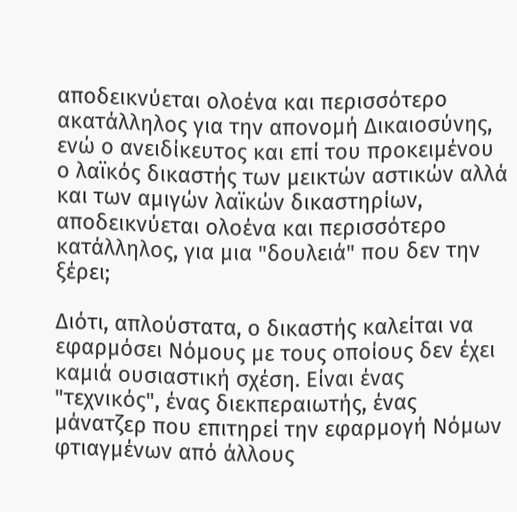αποδεικνύεται ολοένα και περισσότερο ακατάλληλος για την απονομή Δικαιοσύνης, ενώ ο ανειδίκευτος και επί του προκειμένου ο λαϊκός δικαστής των μεικτών αστικών αλλά και των αμιγών λαϊκών δικαστηρίων, αποδεικνύεται ολοένα και περισσότερο κατάλληλος, για μια "δουλειά" που δεν την ξέρει;

Διότι, απλούστατα, ο δικαστής καλείται να εφαρμόσει Νόμους με τους οποίους δεν έχει καμιά ουσιαστική σχέση. Είναι ένας "τεχνικός", ένας διεκπεραιωτής, ένας μάνατζερ που επιτηρεί την εφαρμογή Νόμων φτιαγμένων από άλλους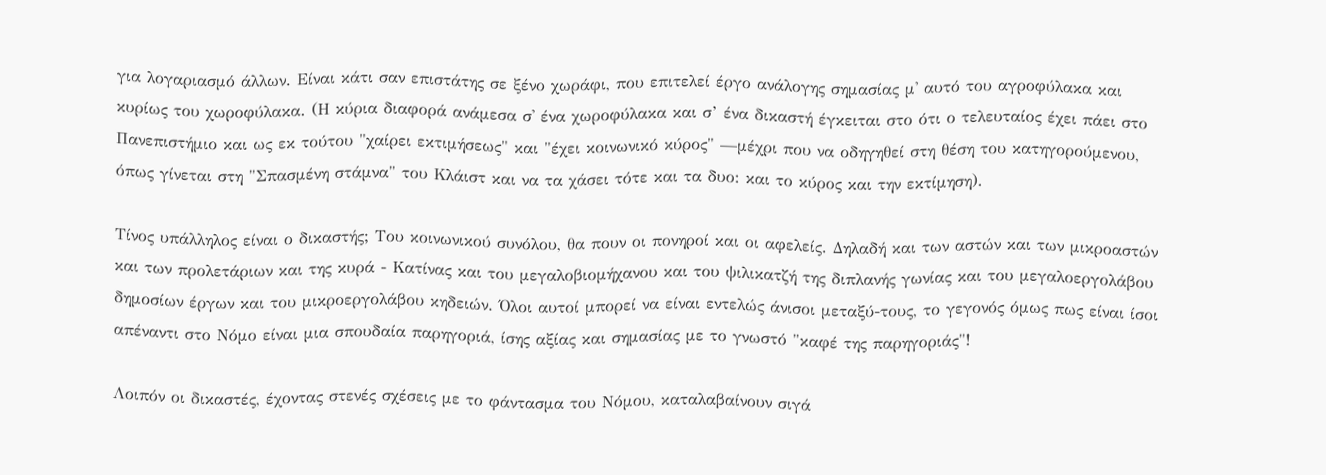για λογαριασμό άλλων. Είναι κάτι σαν επιστάτης σε ξένο χωράφι, που επιτελεί έργο ανάλογης σημασίας μ' αυτό του αγροφύλακα και κυρίως του χωροφύλακα. (Η κύρια διαφορά ανάμεσα σ' ένα χωροφύλακα και σ’ ένα δικαστή έγκειται στο ότι ο τελευταίος έχει πάει στο Πανεπιστήμιο και ως εκ τούτου "χαίρει εκτιμήσεως" και "έχει κοινωνικό κύρος" —μέχρι που να οδηγηθεί στη θέση του κατηγορούμενου, όπως γίνεται στη "Σπασμένη στάμνα" του Κλάιστ και να τα χάσει τότε και τα δυο: και το κύρος και την εκτίμηση).

Τίνος υπάλληλος είναι ο δικαστής; Του κοινωνικού συνόλου, θα πουν οι πονηροί και οι αφελείς. Δηλαδή και των αστών και των μικροαστών και των προλετάριων και της κυρά - Κατίνας και του μεγαλοβιομήχανου και του ψιλικατζή της διπλανής γωνίας και του μεγαλοεργολάβου δημοσίων έργων και του μικροεργολάβου κηδειών. Όλοι αυτοί μπορεί να είναι εντελώς άνισοι μεταξύ-τους, το γεγονός όμως πως είναι ίσοι απέναντι στο Νόμο είναι μια σπουδαία παρηγοριά, ίσης αξίας και σημασίας με το γνωστό "καφέ της παρηγοριάς"!

Λοιπόν οι δικαστές, έχοντας στενές σχέσεις με το φάντασμα του Νόμου, καταλαβαίνουν σιγά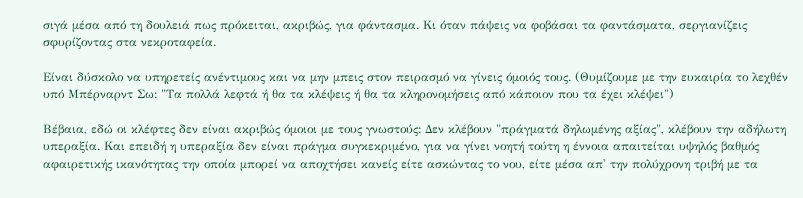σιγά μέσα από τη δουλειά πως πρόκειται, ακριβώς, για φάντασμα. Κι όταν πάψεις να φοβάσαι τα φαντάσματα, σεργιανίζεις σφυρίζοντας στα νεκροταφεία.

Είναι δύσκολο να υπηρετείς ανέντιμους και να μην μπεις στον πειρασμό να γίνεις όμοιός τους. (Θυμίζουμε με την ευκαιρία το λεχθέν υπό Μπέρναρντ Σω: "Τα πολλά λεφτά ή θα τα κλέψεις ή θα τα κληρονομήσεις από κάποιον που τα έχει κλέψει")

Βέβαια, εδώ οι κλέφτες δεν είναι ακριβώς όμοιοι με τους γνωστούς: Δεν κλέβουν "πράγματά δηλωμένης αξίας", κλέβουν την αδήλωτη υπεραξία. Και επειδή η υπεραξία δεν είναι πράγμα συγκεκριμένο, για να γίνει νοητή τούτη η έννοια απαιτείται υψηλός βαθμός αφαιρετικής ικανότητας την οποία μπορεί να αποχτήσει κανείς είτε ασκώντας το νου, είτε μέσα απ' την πολύχρονη τριβή με τα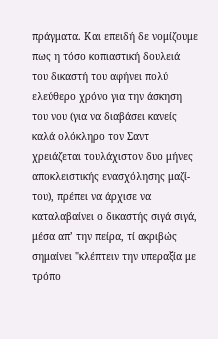πράγματα. Και επειδή δε νομίζουμε πως η τόσο κοπιαστική δουλειά του δικαστή του αφήνει πολύ ελεύθερο χρόνο για την άσκηση του νου (για να διαβάσει κανείς καλά ολόκληρο τον Σαντ χρειάζεται τουλάχιστον δυο μήνες αποκλειστικής ενασχόλησης μαζί-του), πρέπει να άρχισε να καταλαβαίνει ο δικαστής σιγά σιγά, μέσα απ’ την πείρα, τί ακριβώς σημαίνει "κλέπτειν την υπεραξία με τρόπο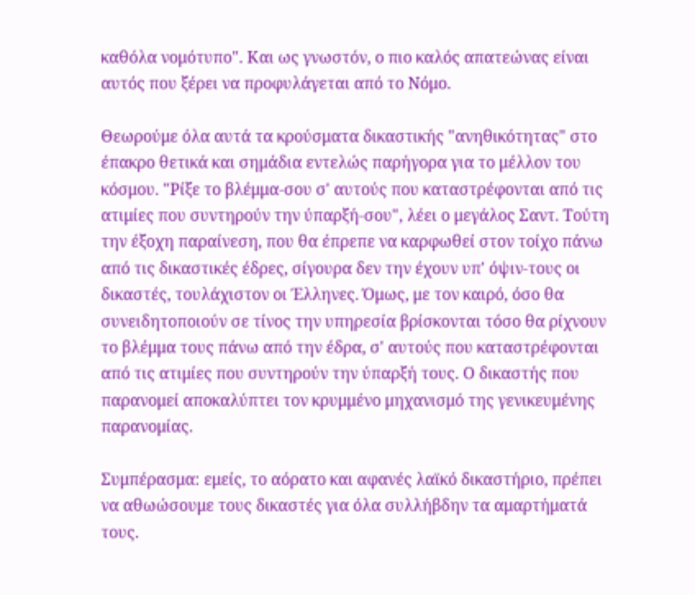καθόλα νομότυπο". Και ως γνωστόν, ο πιο καλός απατεώνας είναι αυτός που ξέρει να προφυλάγεται από το Νόμο.

Θεωρούμε όλα αυτά τα κρούσματα δικαστικής "ανηθικότητας" στο έπακρο θετικά και σημάδια εντελώς παρήγορα για το μέλλον του κόσμου. "Ρίξε το βλέμμα-σου σ' αυτούς που καταστρέφονται από τις ατιμίες που συντηρούν την ύπαρξή-σου", λέει ο μεγάλος Σαντ. Τούτη την έξοχη παραίνεση, που θα έπρεπε να καρφωθεί στον τοίχο πάνω από τις δικαστικές έδρες, σίγουρα δεν την έχουν υπ' όψιν-τους οι δικαστές, τουλάχιστον οι Έλληνες. Όμως, με τον καιρό, όσο θα συνειδητοποιούν σε τίνος την υπηρεσία βρίσκονται τόσο θα ρίχνουν το βλέμμα τους πάνω από την έδρα, σ' αυτούς που καταστρέφονται από τις ατιμίες που συντηρούν την ύπαρξή τους. Ο δικαστής που παρανομεί αποκαλύπτει τον κρυμμένο μηχανισμό της γενικευμένης παρανομίας.

Συμπέρασμα: εμείς, το αόρατο και αφανές λαϊκό δικαστήριο, πρέπει να αθωώσουμε τους δικαστές για όλα συλλήβδην τα αμαρτήματά τους.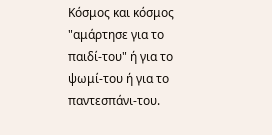Κόσμος και κόσμος "αμάρτησε για το παιδί-του" ή για το ψωμί-του ή για το παντεσπάνι-του.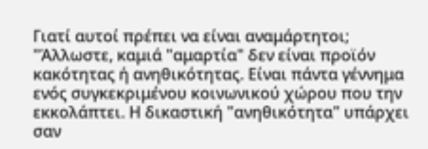Γιατί αυτοί πρέπει να είναι αναμάρτητοι; "Άλλωστε, καμιά "αμαρτία" δεν είναι προϊόν κακότητας ή ανηθικότητας. Είναι πάντα γέννημα ενός συγκεκριμένου κοινωνικού χώρου που την εκκολάπτει. Η δικαστική "ανηθικότητα" υπάρχει σαν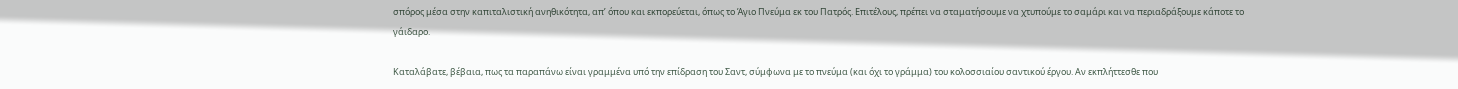σπόρος μέσα στην καπιταλιστική ανηθικότητα, απ’ όπου και εκπορεύεται, όπως το Άγιο Πνεύμα εκ του Πατρός. Επιτέλους, πρέπει να σταματήσουμε να χτυπούμε το σαμάρι και να περιαδράξουμε κάποτε το γάιδαρο.

Καταλάβατε, βέβαια, πως τα παραπάνω είναι γραμμένα υπό την επίδραση του Σαντ, σύμφωνα με το πνεύμα (και όχι το γράμμα) του κολοσσιαίου σαντικού έργου. Αν εκπλήττεσθε που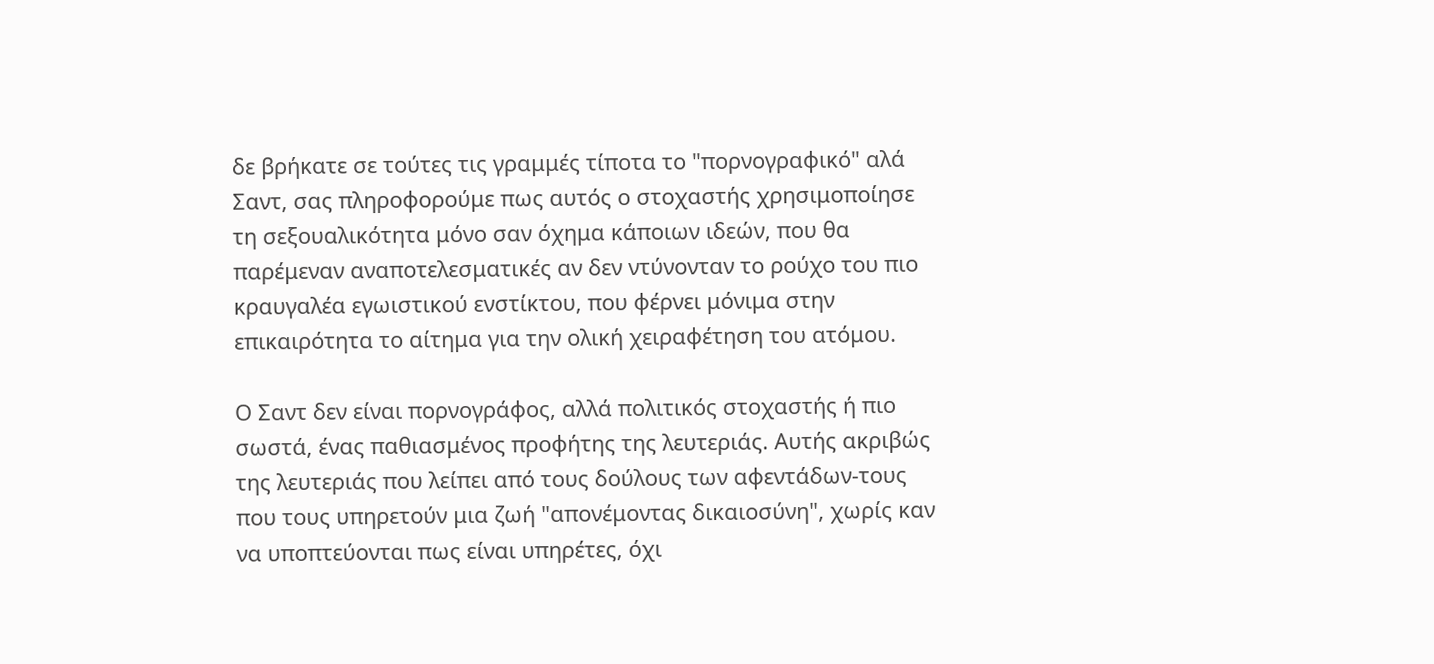δε βρήκατε σε τούτες τις γραμμές τίποτα το "πορνογραφικό" αλά Σαντ, σας πληροφορούμε πως αυτός ο στοχαστής χρησιμοποίησε τη σεξουαλικότητα μόνο σαν όχημα κάποιων ιδεών, που θα παρέμεναν αναποτελεσματικές αν δεν ντύνονταν το ρούχο του πιο κραυγαλέα εγωιστικού ενστίκτου, που φέρνει μόνιμα στην επικαιρότητα το αίτημα για την ολική χειραφέτηση του ατόμου.

Ο Σαντ δεν είναι πορνογράφος, αλλά πολιτικός στοχαστής ή πιο σωστά, ένας παθιασμένος προφήτης της λευτεριάς. Αυτής ακριβώς της λευτεριάς που λείπει από τους δούλους των αφεντάδων-τους που τους υπηρετούν μια ζωή "απονέμοντας δικαιοσύνη", χωρίς καν να υποπτεύονται πως είναι υπηρέτες, όχι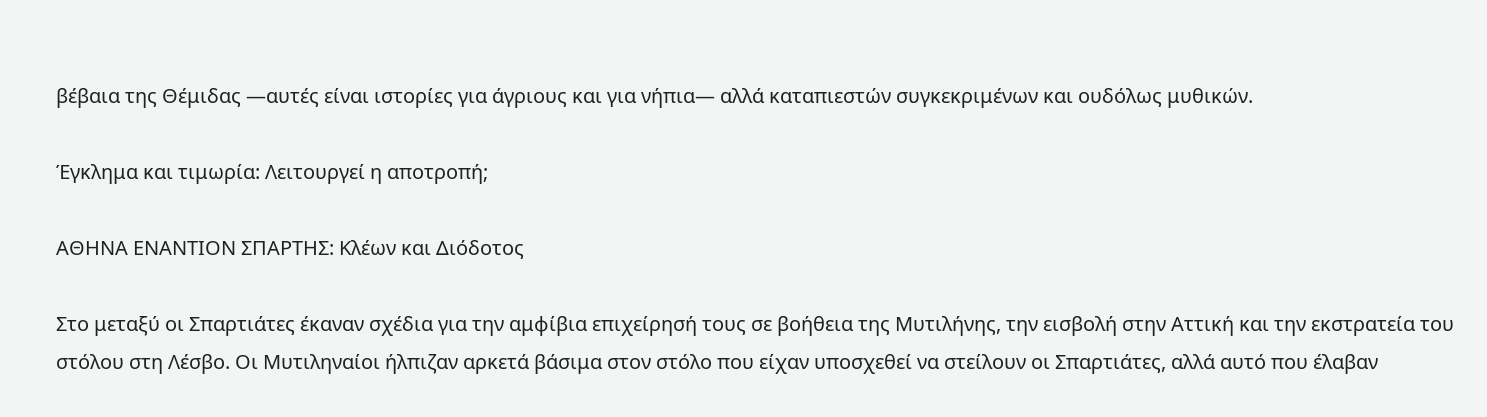βέβαια της Θέμιδας —αυτές είναι ιστορίες για άγριους και για νήπια— αλλά καταπιεστών συγκεκριμένων και ουδόλως μυθικών.

Έγκλημα και τιμωρία: Λειτουργεί η αποτροπή;

ΑΘΗΝΑ ΕΝΑΝΤΙΟΝ ΣΠΑΡΤΗΣ: Κλέων και Διόδοτος

Στο μεταξύ οι Σπαρτιάτες έκαναν σχέδια για την αμφίβια επιχείρησή τους σε βοήθεια της Μυτιλήνης, την εισβολή στην Αττική και την εκστρατεία του στόλου στη Λέσβο. Οι Μυτιληναίοι ήλπιζαν αρκετά βάσιμα στον στόλο που είχαν υποσχεθεί να στείλουν οι Σπαρτιάτες, αλλά αυτό που έλαβαν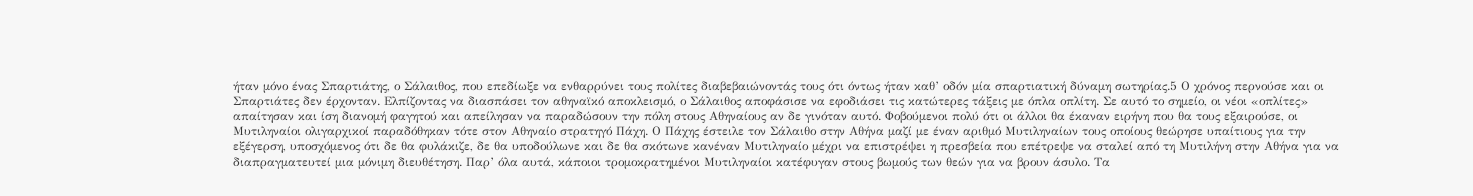ήταν μόνο ένας Σπαρτιάτης, ο Σάλαιθος, που επεδίωξε να ενθαρρύνει τους πολίτες διαβεβαιώνοντάς τους ότι όντως ήταν καθ’ οδόν μία σπαρτιατική δύναμη σωτηρίας.5 Ο χρόνος περνούσε και οι Σπαρτιάτες δεν έρχονταν. Ελπίζοντας να διασπάσει τον αθηναϊκό αποκλεισμό, ο Σάλαιθος αποφάσισε να εφοδιάσει τις κατώτερες τάξεις με όπλα οπλίτη. Σε αυτό το σημείο, οι νέοι «οπλίτες» απαίτησαν και ίση διανομή φαγητού και απείλησαν να παραδώσουν την πόλη στους Αθηναίους αν δε γινόταν αυτό. Φοβούμενοι πολύ ότι οι άλλοι θα έκαναν ειρήνη που θα τους εξαιρούσε, οι Μυτιληναίοι ολιγαρχικοί παραδόθηκαν τότε στον Αθηναίο στρατηγό Πάχη. Ο Πάχης έστειλε τον Σάλαιθο στην Αθήνα μαζί με έναν αριθμό Μυτιληναίων τους οποίους θεώρησε υπαίτιους για την εξέγερση, υποσχόμενος ότι δε θα φυλάκιζε, δε θα υποδούλωνε και δε θα σκότωνε κανέναν Μυτιληναίο μέχρι να επιστρέψει η πρεσβεία που επέτρεψε να σταλεί από τη Μυτιλήνη στην Αθήνα για να διαπραγματευτεί μια μόνιμη διευθέτηση. Παρ’ όλα αυτά, κάποιοι τρομοκρατημένοι Μυτιληναίοι κατέφυγαν στους βωμούς των θεών για να βρουν άσυλο. Τα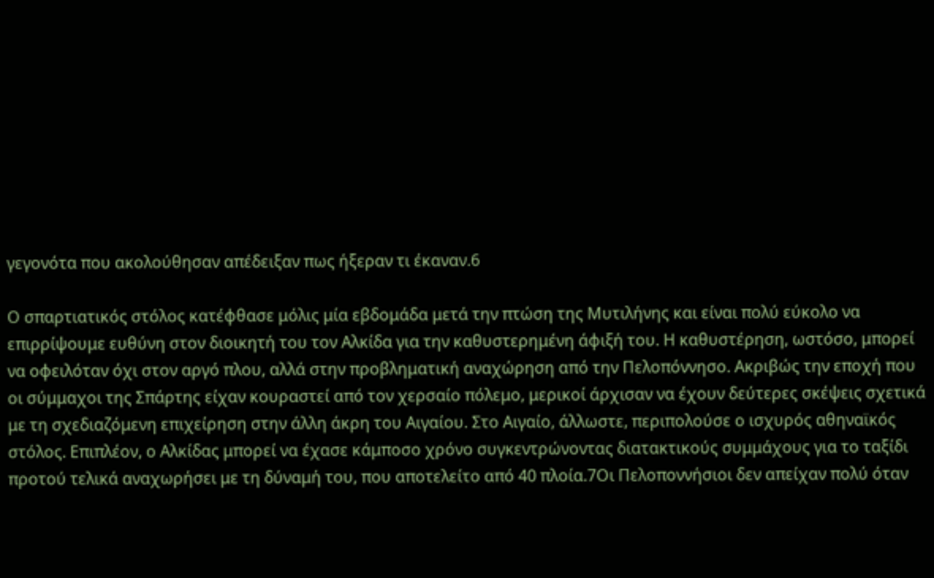γεγονότα που ακολούθησαν απέδειξαν πως ήξεραν τι έκαναν.6

Ο σπαρτιατικός στόλος κατέφθασε μόλις μία εβδομάδα μετά την πτώση της Μυτιλήνης και είναι πολύ εύκολο να επιρρίψουμε ευθύνη στον διοικητή του τον Αλκίδα για την καθυστερημένη άφιξή του. Η καθυστέρηση, ωστόσο, μπορεί να οφειλόταν όχι στον αργό πλου, αλλά στην προβληματική αναχώρηση από την Πελοπόννησο. Ακριβώς την εποχή που οι σύμμαχοι της Σπάρτης είχαν κουραστεί από τον χερσαίο πόλεμο, μερικοί άρχισαν να έχουν δεύτερες σκέψεις σχετικά με τη σχεδιαζόμενη επιχείρηση στην άλλη άκρη του Αιγαίου. Στο Αιγαίο, άλλωστε, περιπολούσε ο ισχυρός αθηναϊκός στόλος. Επιπλέον, ο Αλκίδας μπορεί να έχασε κάμποσο χρόνο συγκεντρώνοντας διατακτικούς συμμάχους για το ταξίδι προτού τελικά αναχωρήσει με τη δύναμή του, που αποτελείτο από 40 πλοία.7Οι Πελοποννήσιοι δεν απείχαν πολύ όταν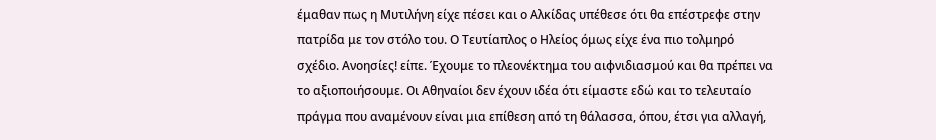έμαθαν πως η Μυτιλήνη είχε πέσει και ο Αλκίδας υπέθεσε ότι θα επέστρεφε στην πατρίδα με τον στόλο του. Ο Τευτίαπλος ο Ηλείος όμως είχε ένα πιο τολμηρό σχέδιο. Ανοησίες! είπε. Έχουμε το πλεονέκτημα του αιφνιδιασμού και θα πρέπει να το αξιοποιήσουμε. Οι Αθηναίοι δεν έχουν ιδέα ότι είμαστε εδώ και το τελευταίο πράγμα που αναμένουν είναι μια επίθεση από τη θάλασσα, όπου, έτσι για αλλαγή,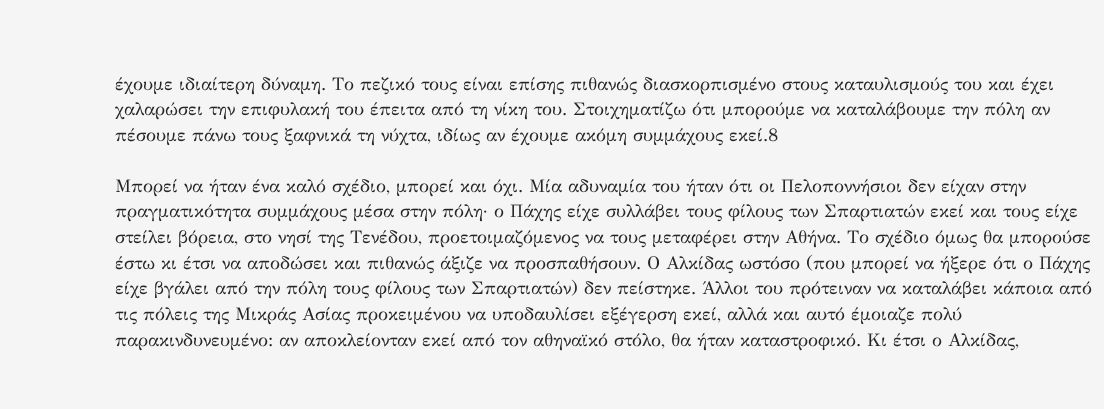έχουμε ιδιαίτερη δύναμη. Το πεζικό τους είναι επίσης πιθανώς διασκορπισμένο στους καταυλισμούς του και έχει χαλαρώσει την επιφυλακή του έπειτα από τη νίκη του. Στοιχηματίζω ότι μπορούμε να καταλάβουμε την πόλη αν πέσουμε πάνω τους ξαφνικά τη νύχτα, ιδίως αν έχουμε ακόμη συμμάχους εκεί.8

Μπορεί να ήταν ένα καλό σχέδιο, μπορεί και όχι. Μία αδυναμία του ήταν ότι οι Πελοποννήσιοι δεν είχαν στην πραγματικότητα συμμάχους μέσα στην πόλη· ο Πάχης είχε συλλάβει τους φίλους των Σπαρτιατών εκεί και τους είχε στείλει βόρεια, στο νησί της Τενέδου, προετοιμαζόμενος να τους μεταφέρει στην Αθήνα. Το σχέδιο όμως θα μπορούσε έστω κι έτσι να αποδώσει και πιθανώς άξιζε να προσπαθήσουν. Ο Αλκίδας ωστόσο (που μπορεί να ήξερε ότι ο Πάχης είχε βγάλει από την πόλη τους φίλους των Σπαρτιατών) δεν πείστηκε. Άλλοι του πρότειναν να καταλάβει κάποια από τις πόλεις της Μικράς Ασίας προκειμένου να υποδαυλίσει εξέγερση εκεί, αλλά και αυτό έμοιαζε πολύ παρακινδυνευμένο: αν αποκλείονταν εκεί από τον αθηναϊκό στόλο, θα ήταν καταστροφικό. Κι έτσι ο Αλκίδας,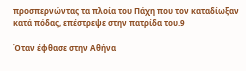προσπερνώντας τα πλοία του Πάχη που τον καταδίωξαν κατά πόδας, επέστρεψε στην πατρίδα του.9

Όταν έφθασε στην Αθήνα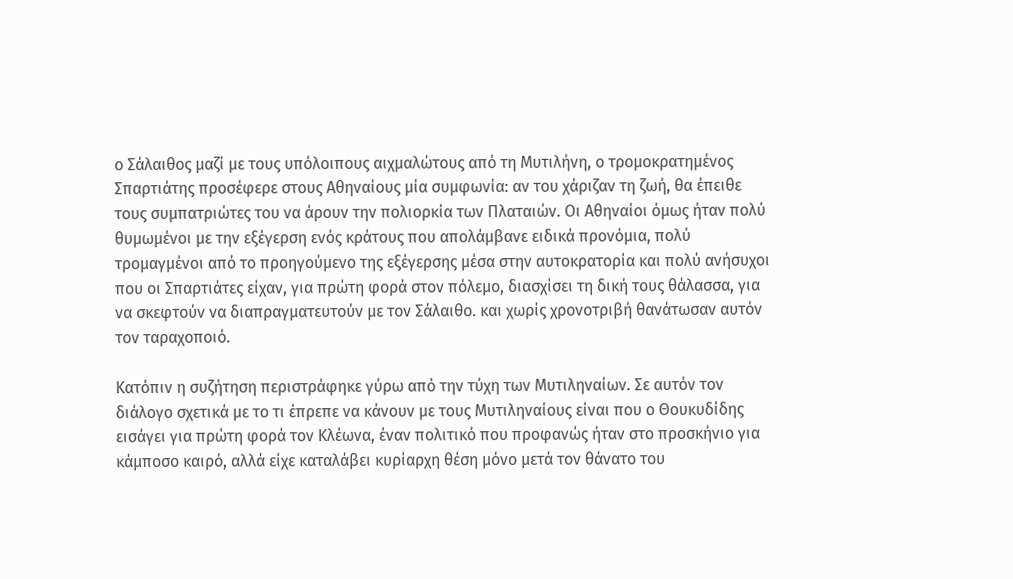ο Σάλαιθος μαζί με τους υπόλοιπους αιχμαλώτους από τη Μυτιλήνη, ο τρομοκρατημένος Σπαρτιάτης προσέφερε στους Αθηναίους μία συμφωνία: αν του χάριζαν τη ζωή, θα έπειθε τους συμπατριώτες του να άρουν την πολιορκία των Πλαταιών. Οι Αθηναίοι όμως ήταν πολύ θυμωμένοι με την εξέγερση ενός κράτους που απολάμβανε ειδικά προνόμια, πολύ τρομαγμένοι από το προηγούμενο της εξέγερσης μέσα στην αυτοκρατορία και πολύ ανήσυχοι που οι Σπαρτιάτες είχαν, για πρώτη φορά στον πόλεμο, διασχίσει τη δική τους θάλασσα, για να σκεφτούν να διαπραγματευτούν με τον Σάλαιθο. και χωρίς χρονοτριβή θανάτωσαν αυτόν τον ταραχοποιό.

Κατόπιν η συζήτηση περιστράφηκε γύρω από την τύχη των Μυτιληναίων. Σε αυτόν τον διάλογο σχετικά με το τι έπρεπε να κάνουν με τους Μυτιληναίους είναι που ο Θουκυδίδης εισάγει για πρώτη φορά τον Κλέωνα, έναν πολιτικό που προφανώς ήταν στο προσκήνιο για κάμποσο καιρό, αλλά είχε καταλάβει κυρίαρχη θέση μόνο μετά τον θάνατο του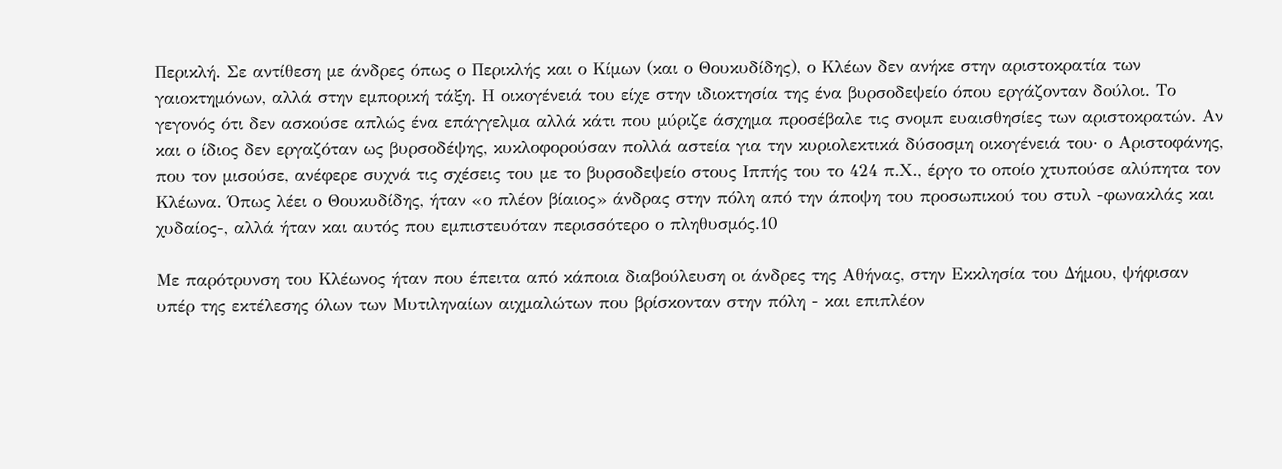Περικλή. Σε αντίθεση με άνδρες όπως ο Περικλής και ο Κίμων (και ο Θουκυδίδης), ο Κλέων δεν ανήκε στην αριστοκρατία των γαιοκτημόνων, αλλά στην εμπορική τάξη. Η οικογένειά του είχε στην ιδιοκτησία της ένα βυρσοδεψείο όπου εργάζονταν δούλοι. Το γεγονός ότι δεν ασκούσε απλώς ένα επάγγελμα αλλά κάτι που μύριζε άσχημα προσέβαλε τις σνομπ ευαισθησίες των αριστοκρατών. Αν και ο ίδιος δεν εργαζόταν ως βυρσοδέψης, κυκλοφορούσαν πολλά αστεία για την κυριολεκτικά δύσοσμη οικογένειά του· ο Αριστοφάνης, που τον μισούσε, ανέφερε συχνά τις σχέσεις του με το βυρσοδεψείο στους Ιππής του το 424 π.Χ., έργο το οποίο χτυπούσε αλύπητα τον Κλέωνα. Όπως λέει ο Θουκυδίδης, ήταν «ο πλέον βίαιος» άνδρας στην πόλη από την άποψη του προσωπικού του στυλ -φωνακλάς και χυδαίος-, αλλά ήταν και αυτός που εμπιστευόταν περισσότερο ο πληθυσμός.10

Με παρότρυνση του Κλέωνος ήταν που έπειτα από κάποια διαβούλευση οι άνδρες της Αθήνας, στην Εκκλησία του Δήμου, ψήφισαν υπέρ της εκτέλεσης όλων των Μυτιληναίων αιχμαλώτων που βρίσκονταν στην πόλη - και επιπλέον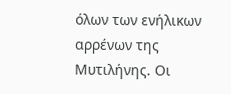όλων των ενήλικων αρρένων της Μυτιλήνης. Οι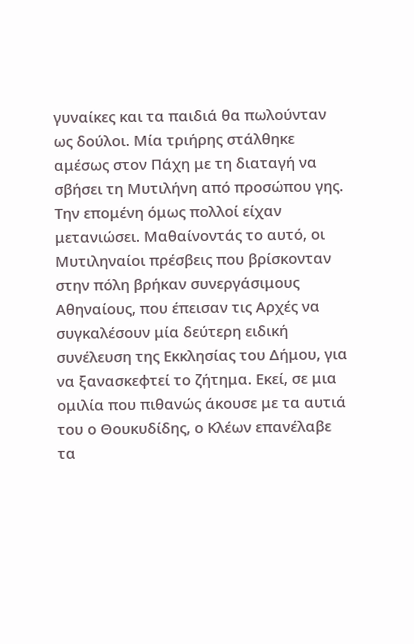γυναίκες και τα παιδιά θα πωλούνταν ως δούλοι. Μία τριήρης στάλθηκε αμέσως στον Πάχη με τη διαταγή να σβήσει τη Μυτιλήνη από προσώπου γης. Την επομένη όμως πολλοί είχαν μετανιώσει. Μαθαίνοντάς το αυτό, οι Μυτιληναίοι πρέσβεις που βρίσκονταν στην πόλη βρήκαν συνεργάσιμους Αθηναίους, που έπεισαν τις Αρχές να συγκαλέσουν μία δεύτερη ειδική συνέλευση της Εκκλησίας του Δήμου, για να ξανασκεφτεί το ζήτημα. Εκεί, σε μια ομιλία που πιθανώς άκουσε με τα αυτιά του ο Θουκυδίδης, ο Κλέων επανέλαβε τα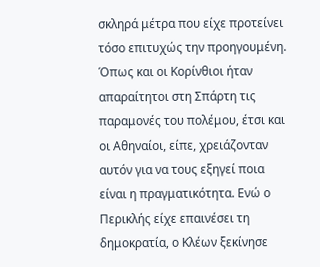σκληρά μέτρα που είχε προτείνει τόσο επιτυχώς την προηγουμένη. Όπως και οι Κορίνθιοι ήταν απαραίτητοι στη Σπάρτη τις παραμονές του πολέμου, έτσι και οι Αθηναίοι, είπε, χρειάζονταν αυτόν για να τους εξηγεί ποια είναι η πραγματικότητα. Ενώ ο Περικλής είχε επαινέσει τη δημοκρατία, ο Κλέων ξεκίνησε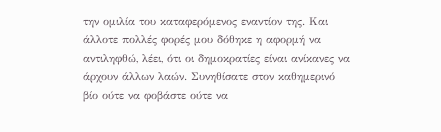την ομιλία του καταφερόμενος εναντίον της. Και άλλοτε πολλές φορές μου δόθηκε η αφορμή να αντιληφθώ, λέει, ότι οι δημοκρατίες είναι ανίκανες να άρχουν άλλων λαών. Συνηθίσατε στον καθημερινό βίο ούτε να φοβάστε ούτε να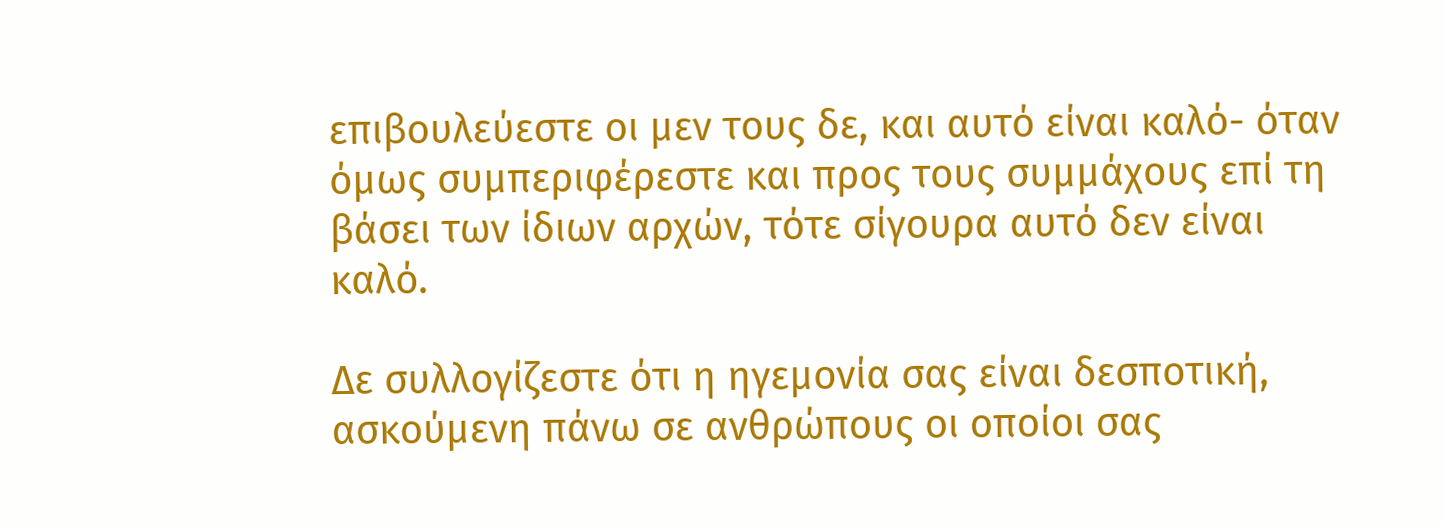επιβουλεύεστε οι μεν τους δε, και αυτό είναι καλό- όταν όμως συμπεριφέρεστε και προς τους συμμάχους επί τη βάσει των ίδιων αρχών, τότε σίγουρα αυτό δεν είναι καλό.

Δε συλλογίζεστε ότι η ηγεμονία σας είναι δεσποτική, ασκούμενη πάνω σε ανθρώπους οι οποίοι σας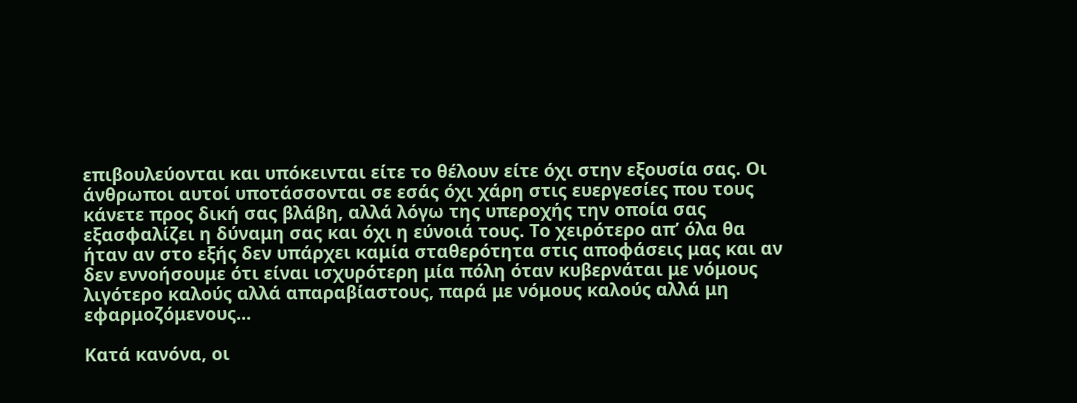επιβουλεύονται και υπόκεινται είτε το θέλουν είτε όχι στην εξουσία σας. Οι άνθρωποι αυτοί υποτάσσονται σε εσάς όχι χάρη στις ευεργεσίες που τους κάνετε προς δική σας βλάβη, αλλά λόγω της υπεροχής την οποία σας εξασφαλίζει η δύναμη σας και όχι η εύνοιά τους. Το χειρότερο απ’ όλα θα ήταν αν στο εξής δεν υπάρχει καμία σταθερότητα στις αποφάσεις μας και αν δεν εννοήσουμε ότι είναι ισχυρότερη μία πόλη όταν κυβερνάται με νόμους λιγότερο καλούς αλλά απαραβίαστους, παρά με νόμους καλούς αλλά μη εφαρμοζόμενους...

Κατά κανόνα, οι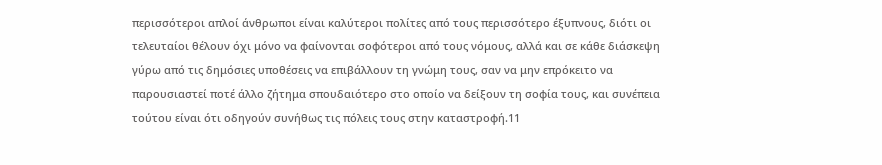περισσότεροι απλοί άνθρωποι είναι καλύτεροι πολίτες από τους περισσότερο έξυπνους, διότι οι τελευταίοι θέλουν όχι μόνο να φαίνονται σοφότεροι από τους νόμους, αλλά και σε κάθε διάσκεψη γύρω από τις δημόσιες υποθέσεις να επιβάλλουν τη γνώμη τους, σαν να μην επρόκειτο να παρουσιαστεί ποτέ άλλο ζήτημα σπουδαιότερο στο οποίο να δείξουν τη σοφία τους, και συνέπεια τούτου είναι ότι οδηγούν συνήθως τις πόλεις τους στην καταστροφή.11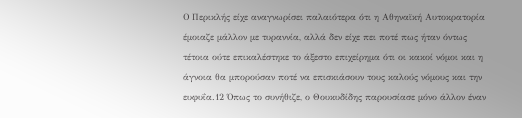Ο Περικλής είχε αναγνωρίσει παλαιότερα ότι η Αθηναϊκή Αυτοκρατορία έμοιαζε μάλλον με τυραννία, αλλά δεν είχε πει ποτέ πως ήταν όντως τέτοια ούτε επικαλέστηκε το άξεστο επιχείρημα ότι οι κακοί νόμοι και η άγνοια θα μπορούσαν ποτέ να επισκιάσουν τους καλούς νόμους και την ευφυΐα.12 Όπως το συνήθιζε, ο Θουκυδίδης παρουσίασε μόνο άλλον έναν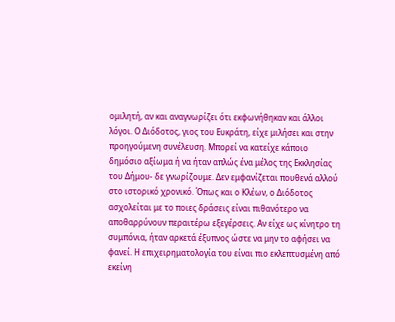ομιλητή, αν και αναγνωρίζει ότι εκφωνήθηκαν και άλλοι λόγοι. Ο Διόδοτος, γιος του Ευκράτη, είχε μιλήσει και στην προηγούμενη συνέλευση. Μπορεί να κατείχε κάποιο δημόσιο αξίωμα ή να ήταν απλώς ένα μέλος της Εκκλησίας του Δήμου- δε γνωρίζουμε. Δεν εμφανίζεται πουθενά αλλού στο ιστορικό χρονικό. Όπως και ο Κλέων, ο Διόδοτος ασχολείται με το ποιες δράσεις είναι πιθανότερο να αποθαρρύνουν περαιτέρω εξεγέρσεις. Αν είχε ως κίνητρο τη συμπόνια, ήταν αρκετά έξυπνος ώστε να μην το αφήσει να φανεί. Η επιχειρηματολογία του είναι πιο εκλεπτυσμένη από εκείνη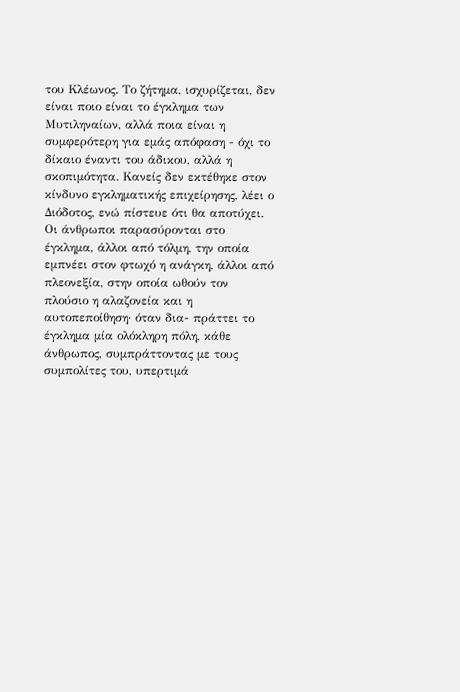του Κλέωνος. Το ζήτημα, ισχυρίζεται, δεν είναι ποιο είναι το έγκλημα των Μυτιληναίων, αλλά ποια είναι η συμφερότερη για εμάς απόφαση - όχι το δίκαιο έναντι του άδικου, αλλά η σκοπιμότητα. Κανείς δεν εκτέθηκε στον κίνδυνο εγκληματικής επιχείρησης, λέει ο Διόδοτος, ενώ πίστευε ότι θα αποτύχει. Οι άνθρωποι παρασύρονται στο έγκλημα, άλλοι από τόλμη, την οποία εμπνέει στον φτωχό η ανάγκη, άλλοι από πλεονεξία, στην οποία ωθούν τον πλούσιο η αλαζονεία και η αυτοπεποίθηση· όταν δια- πράττει το έγκλημα μία ολόκληρη πόλη, κάθε άνθρωπος, συμπράττοντας με τους συμπολίτες του, υπερτιμά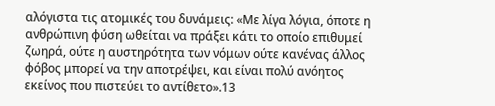αλόγιστα τις ατομικές του δυνάμεις: «Με λίγα λόγια, όποτε η ανθρώπινη φύση ωθείται να πράξει κάτι το οποίο επιθυμεί ζωηρά, ούτε η αυστηρότητα των νόμων ούτε κανένας άλλος φόβος μπορεί να την αποτρέψει, και είναι πολύ ανόητος εκείνος που πιστεύει το αντίθετο».13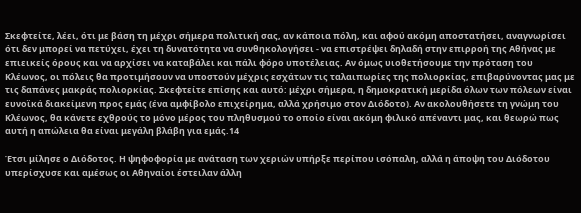Σκεφτείτε, λέει, ότι με βάση τη μέχρι σήμερα πολιτική σας, αν κάποια πόλη, και αφού ακόμη αποστατήσει, αναγνωρίσει ότι δεν μπορεί να πετύχει, έχει τη δυνατότητα να συνθηκολογήσει - να επιστρέψει δηλαδή στην επιρροή της Αθήνας με επιεικείς όρους και να αρχίσει να καταβάλει και πάλι φόρο υποτέλειας. Αν όμως υιοθετήσουμε την πρόταση του Κλέωνος, οι πόλεις θα προτιμήσουν να υποστούν μέχρις εσχάτων τις ταλαιπωρίες της πολιορκίας, επιβαρύνοντας μας με τις δαπάνες μακράς πολιορκίας. Σκεφτείτε επίσης και αυτό: μέχρι σήμερα, η δημοκρατική μερίδα όλων των πόλεων είναι ευνοϊκά διακείμενη προς εμάς (ένα αμφίβολο επιχείρημα, αλλά χρήσιμο στον Διόδοτο). Αν ακολουθήσετε τη γνώμη του Κλέωνος, θα κάνετε εχθρούς το μόνο μέρος του πληθυσμού το οποίο είναι ακόμη φιλικό απέναντι μας, και θεωρώ πως αυτή η απώλεια θα είναι μεγάλη βλάβη για εμάς.14

Έτσι μίλησε ο Διόδοτος. Η ψηφοφορία με ανάταση των χεριών υπήρξε περίπου ισόπαλη, αλλά η άποψη του Διόδοτου υπερίσχυσε και αμέσως οι Αθηναίοι έστειλαν άλλη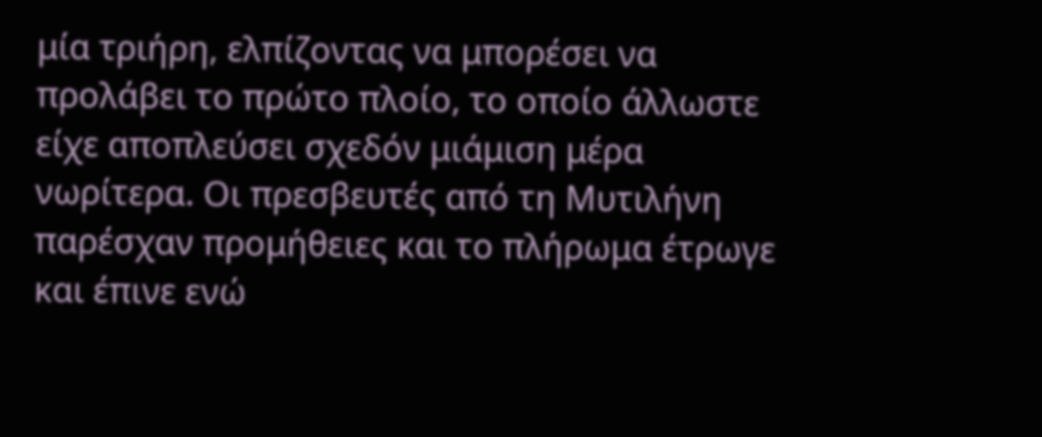μία τριήρη, ελπίζοντας να μπορέσει να προλάβει το πρώτο πλοίο, το οποίο άλλωστε είχε αποπλεύσει σχεδόν μιάμιση μέρα νωρίτερα. Οι πρεσβευτές από τη Μυτιλήνη παρέσχαν προμήθειες και το πλήρωμα έτρωγε και έπινε ενώ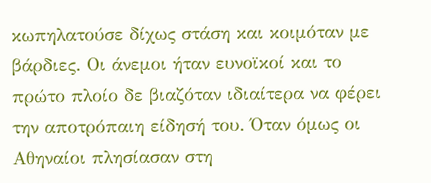κωπηλατούσε δίχως στάση και κοιμόταν με βάρδιες. Οι άνεμοι ήταν ευνοϊκοί και το πρώτο πλοίο δε βιαζόταν ιδιαίτερα να φέρει την αποτρόπαιη είδησή του. Όταν όμως οι Αθηναίοι πλησίασαν στη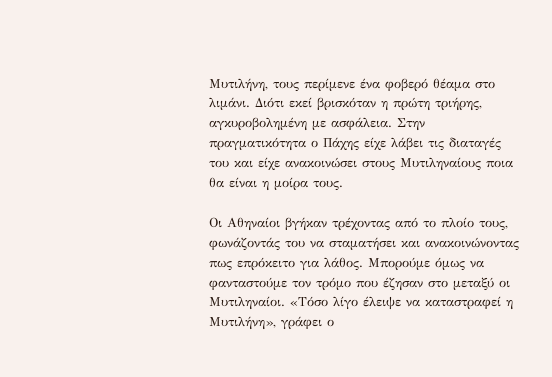Μυτιλήνη, τους περίμενε ένα φοβερό θέαμα στο λιμάνι. Διότι εκεί βρισκόταν η πρώτη τριήρης, αγκυροβολημένη με ασφάλεια. Στην πραγματικότητα ο Πάχης είχε λάβει τις διαταγές του και είχε ανακοινώσει στους Μυτιληναίους ποια θα είναι η μοίρα τους.

Οι Αθηναίοι βγήκαν τρέχοντας από το πλοίο τους, φωνάζοντάς του να σταματήσει και ανακοινώνοντας πως επρόκειτο για λάθος. Μπορούμε όμως να φανταστούμε τον τρόμο που έζησαν στο μεταξύ οι Μυτιληναίοι. «Τόσο λίγο έλειψε να καταστραφεί η Μυτιλήνη», γράφει ο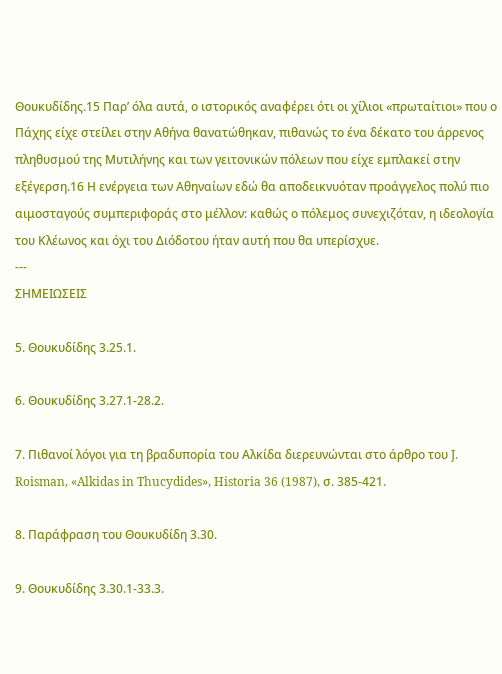Θουκυδίδης.15 Παρ’ όλα αυτά, ο ιστορικός αναφέρει ότι οι χίλιοι «πρωταίτιοι» που ο Πάχης είχε στείλει στην Αθήνα θανατώθηκαν, πιθανώς το ένα δέκατο του άρρενος πληθυσμού της Μυτιλήνης και των γειτονικών πόλεων που είχε εμπλακεί στην εξέγερση.16 Η ενέργεια των Αθηναίων εδώ θα αποδεικνυόταν προάγγελος πολύ πιο αιμοσταγούς συμπεριφοράς στο μέλλον: καθώς ο πόλεμος συνεχιζόταν, η ιδεολογία του Κλέωνος και όχι του Διόδοτου ήταν αυτή που θα υπερίσχυε.
---
ΣΗΜΕΙΩΣΕΙΣ

5. Θουκυδίδης 3.25.1.

6. Θουκυδίδης 3.27.1-28.2.

7. Πιθανοί λόγοι για τη βραδυπορία του Αλκίδα διερευνώνται στο άρθρο του J. Roisman, «Alkidas in Thucydides», Historia 36 (1987), σ. 385-421.

8. Παράφραση του Θουκυδίδη 3.30.

9. Θουκυδίδης 3.30.1-33.3.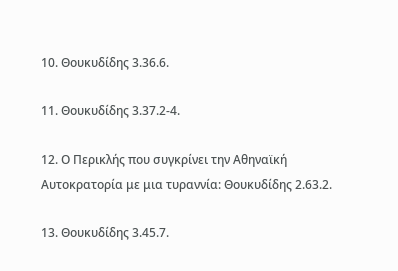10. Θουκυδίδης 3.36.6.

11. Θουκυδίδης 3.37.2-4.

12. Ο Περικλής που συγκρίνει την Αθηναϊκή Αυτοκρατορία με μια τυραννία: Θουκυδίδης 2.63.2.

13. Θουκυδίδης 3.45.7.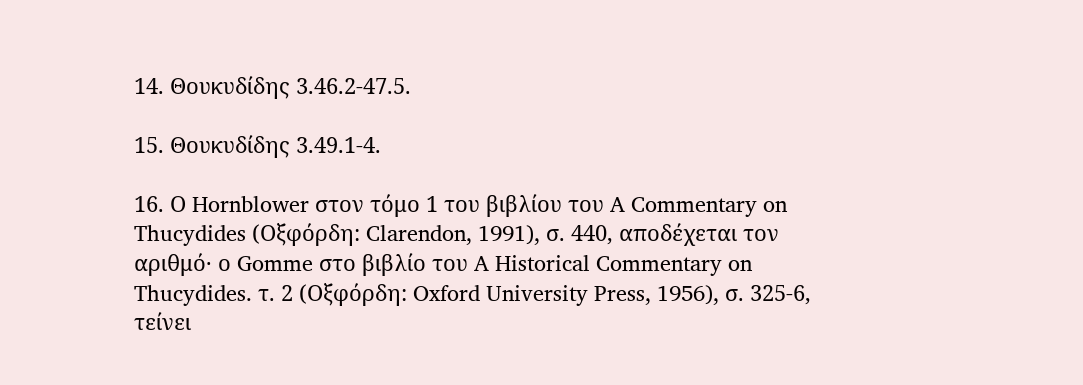14. Θουκυδίδης 3.46.2-47.5.

15. Θουκυδίδης 3.49.1-4.

16. Ο Hornblower στον τόμο 1 του βιβλίου του A Commentary on Thucydides (Οξφόρδη: Clarendon, 1991), σ. 440, αποδέχεται τον αριθμό· ο Gomme στο βιβλίο του A Historical Commentary on Thucydides. τ. 2 (Οξφόρδη: Oxford University Press, 1956), σ. 325-6, τείνει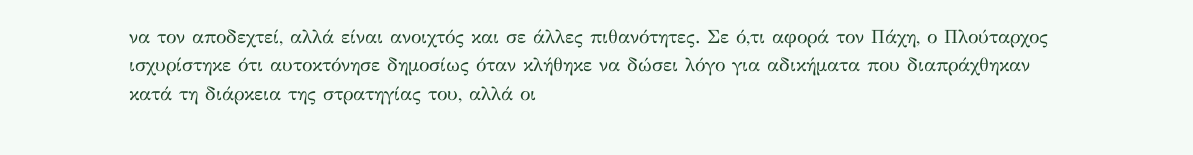να τον αποδεχτεί, αλλά είναι ανοιχτός και σε άλλες πιθανότητες. Σε ό,τι αφορά τον Πάχη, ο Πλούταρχος ισχυρίστηκε ότι αυτοκτόνησε δημοσίως όταν κλήθηκε να δώσει λόγο για αδικήματα που διαπράχθηκαν κατά τη διάρκεια της στρατηγίας του, αλλά οι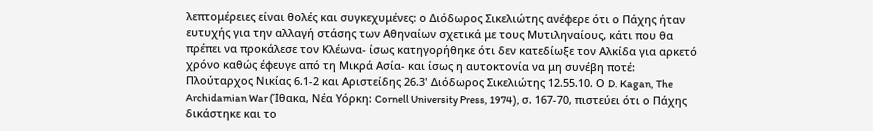λεπτομέρειες είναι θολές και συγκεχυμένες: ο Διόδωρος Σικελιώτης ανέφερε ότι ο Πάχης ήταν ευτυχής για την αλλαγή στάσης των Αθηναίων σχετικά με τους Μυτιληναίους, κάτι που θα πρέπει να προκάλεσε τον Κλέωνα- ίσως κατηγορήθηκε ότι δεν κατεδίωξε τον Αλκίδα για αρκετό χρόνο καθώς έφευγε από τη Μικρά Ασία- και ίσως η αυτοκτονία να μη συνέβη ποτέ: Πλούταρχος Νικίας 6.1-2 και Αριστείδης 26.3' Διόδωρος Σικελιώτης 12.55.10. Ο D. Kagan, The Archidamian War (Ίθακα, Νέα Υόρκη: Cornell University Press, 1974), σ. 167-70, πιστεύει ότι ο Πάχης δικάστηκε και το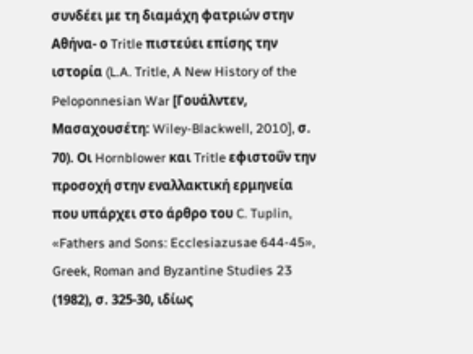συνδέει με τη διαμάχη φατριών στην Αθήνα- ο Tritle πιστεύει επίσης την ιστορία (L.A. Tritle, A New History of the Peloponnesian War [Γουάλντεν, Μασαχουσέτη: Wiley-Blackwell, 2010], σ. 70). Οι Hornblower και Tritle εφιστοΰν την προσοχή στην εναλλακτική ερμηνεία που υπάρχει στο άρθρο του C. Tuplin, «Fathers and Sons: Ecclesiazusae 644-45», Greek, Roman and Byzantine Studies 23 (1982), σ. 325-30, ιδίως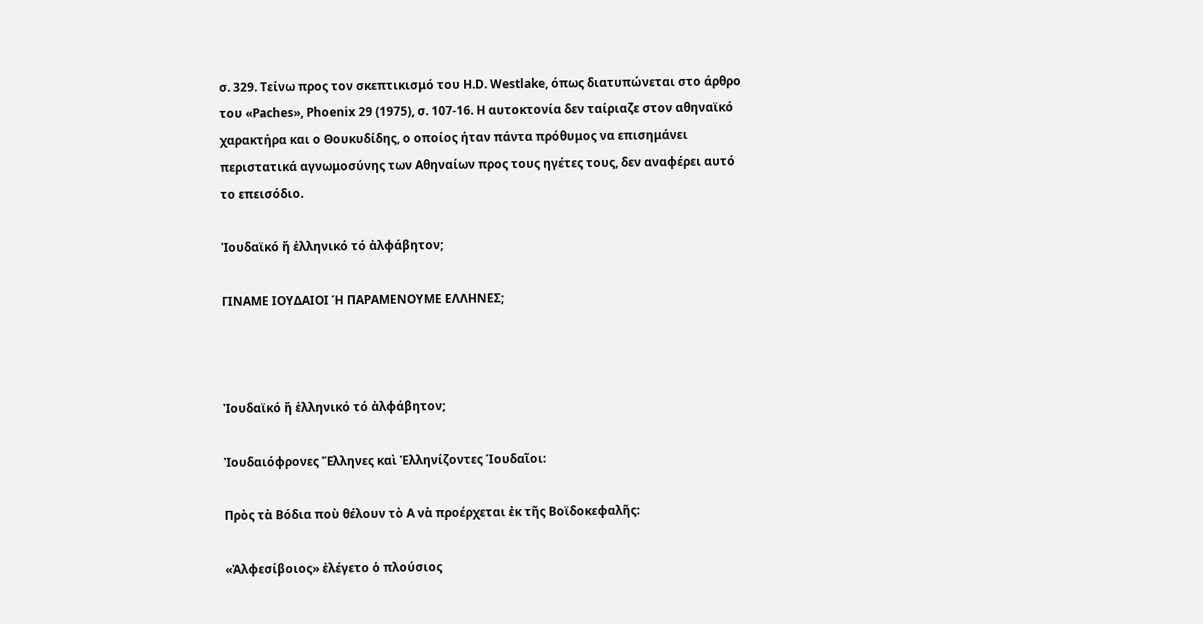σ. 329. Τείνω προς τον σκεπτικισμό του H.D. Westlake, όπως διατυπώνεται στο άρθρο του «Paches», Phoenix 29 (1975), σ. 107-16. Η αυτοκτονία δεν ταίριαζε στον αθηναϊκό χαρακτήρα και ο Θουκυδίδης, ο οποίος ήταν πάντα πρόθυμος να επισημάνει περιστατικά αγνωμοσύνης των Αθηναίων προς τους ηγέτες τους, δεν αναφέρει αυτό το επεισόδιο.

Ἰουδαϊκό ἤ ἑλληνικό τό ἀλφάβητον;

ΓΙΝΑΜΕ ΙΟΥΔΑΙΟΙ Ή ΠΑΡΑΜΕΝΟΥΜΕ ΕΛΛΗΝΕΣ;



Ἰουδαϊκό ἤ ἑλληνικό τό ἀλφάβητον;

Ἰουδαιόφρονες Ἕλληνες καὶ Ἑλληνίζοντες Ίουδαῖοι:

Πρὸς τὰ Βόδια ποὺ θέλουν τὸ Α νὰ προέρχεται ἐκ τῆς Βοϊδοκεφαλῆς:

«Ἀλφεσίβοιος» ἐλέγετο ὁ πλούσιος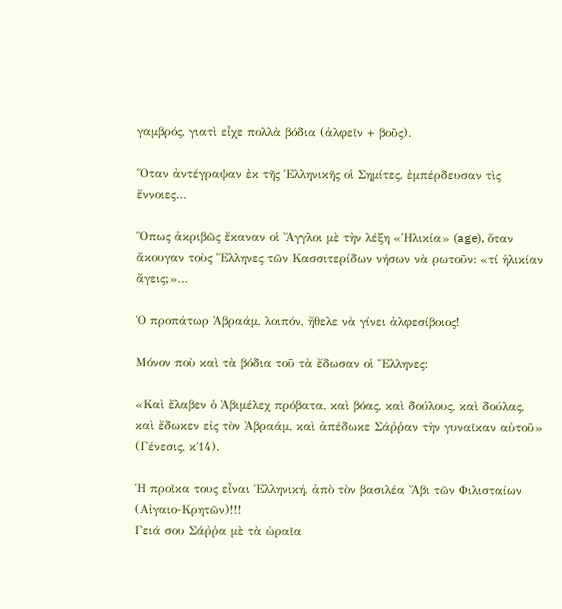γαμβρός, γιατὶ εἶχε πολλὰ βόδια (ἀλφεῖν + βοῦς).

Ὅταν ἀντέγραψαν ἐκ τῆς Ἑλληνικῆς οἱ Σημίτες, ἐμπέρδευσαν τὶς ἔννοιες…

Ὅπως ἀκριβῶς ἔκαναν οἱ Ἄγγλοι μὲ τὴν λέξη «Ἡλικία» (age), ὅταν ἄκουγαν τοὺς Ἕλληνες τῶν Κασσιτερίδων νήσων νὰ ρωτοῦν: «τί ἡλικίαν ἄγεις;»…

Ὁ προπάτωρ Ἀβραάμ, λοιπόν, ἤθελε νὰ γίνει ἀλφεσίβοιος!

Μόνον ποὺ καὶ τὰ βόδια τοῦ τὰ ἔδωσαν οἱ Ἕλληνες:

«Καὶ ἔλαβεν ὁ Ἀβιμέλεχ πρόβατα, καὶ βόας, καὶ δούλους, καὶ δούλας, καὶ ἔδωκεν εἰς τὸν Ἀβραάμ, καὶ ἀπέδωκε Σάῤῥαν τὴν γυναῖκαν αὐτοῦ»
(Γένεσις, κ΄14).

Ἡ προῖκα τους εἶναι Ἑλληνική, ἀπὸ τὸν βασιλέα Ἄβι τῶν Φιλισταίων (Αἰγαιο-Κρητῶν)!!!
Γειά σου Σάῤῥα μὲ τὰ ὡραῖα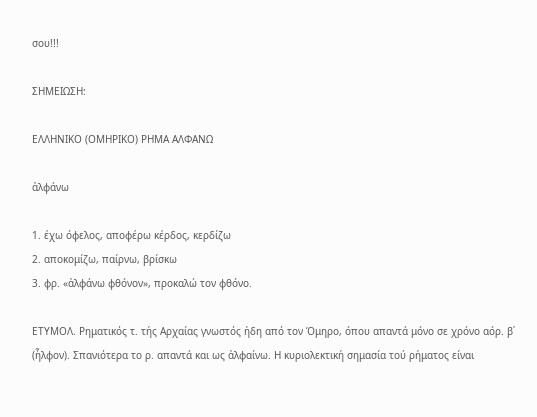σου!!!

ΣΗΜΕΙΩΣΗ:

ΕΛΛΗΝΙΚΟ (ΟΜΗΡΙΚΟ) ΡΗΜΑ ΑΛΦΑΝΩ

ἀλφάνω

1. έχω όφελος, αποφέρω κέρδος, κερδίζω
2. αποκομίζω, παίρνω, βρίσκω
3. φρ. «ἀλφάνω φθόνον», προκαλώ τον φθόνο.

ΕΤΥΜΟΛ. Ρηματικός τ. τής Αρχαίας γνωστός ήδη από τον Όμηρο, όπου απαντά μόνο σε χρόνο αόρ. β΄ (ἦλφον). Σπανιότερα το ρ. απαντά και ως ἀλφαίνω. Η κυριολεκτική σημασία τού ρήματος είναι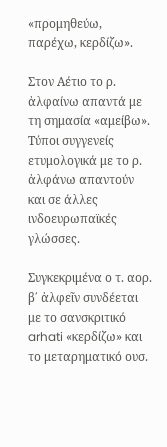«προμηθεύω, παρέχω, κερδίζω».

Στον Αέτιο το ρ. ἀλφαίνω απαντά με τη σημασία «αμείβω». Τύποι συγγενείς ετυμολογικά με το ρ. ἀλφάνω απαντούν και σε άλλες ινδοευρωπαϊκές γλώσσες.

Συγκεκριμένα ο τ. αορ. β΄ ἀλφεῖν συνδέεται με το σανσκριτικό arhati «κερδίζω» και το μεταρηματικό ουσ.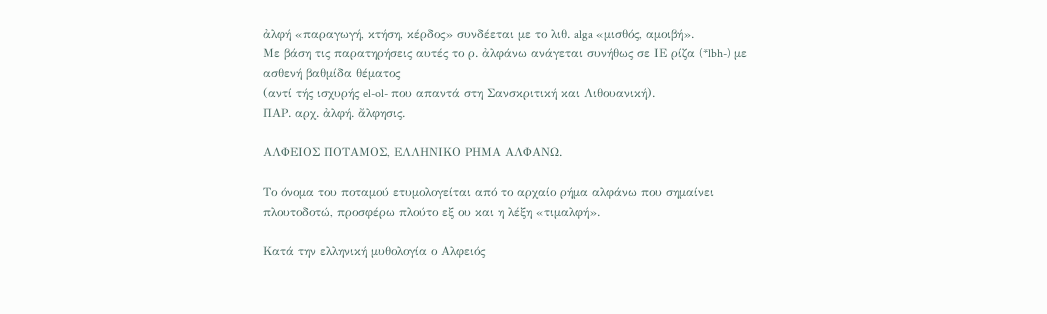ἀλφή «παραγωγή, κτήση, κέρδος» συνδέεται με το λιθ. alga «μισθός, αμοιβή».
Με βάση τις παρατηρήσεις αυτές το ρ. ἀλφάνω ανάγεται συνήθως σε ΙΕ ρίζα (*lbh-) με ασθενή βαθμίδα θέματος
(αντί τής ισχυρής el-ol- που απαντά στη Σανσκριτική και Λιθουανική).
ΠΑΡ. αρχ. ἀλφή. ἄλφησις.

ΑΛΦΕΙΟΣ ΠΟΤΑΜΟΣ, ΕΛΛΗΝΙΚΟ ΡΗΜΑ ΑΛΦΑΝΩ.

Το όνομα του ποταμού ετυμολογείται από το αρχαίο ρήμα αλφάνω που σημαίνει πλουτοδοτώ, προσφέρω πλούτο εξ ου και η λέξη «τιμαλφή».

Κατά την ελληνική μυθολογία ο Αλφειός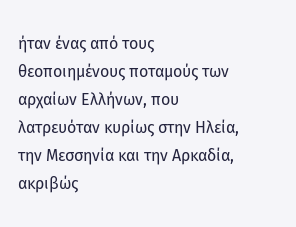ήταν ένας από τους θεοποιημένους ποταμούς των αρχαίων Ελλήνων, που λατρευόταν κυρίως στην Ηλεία, την Μεσσηνία και την Αρκαδία, ακριβώς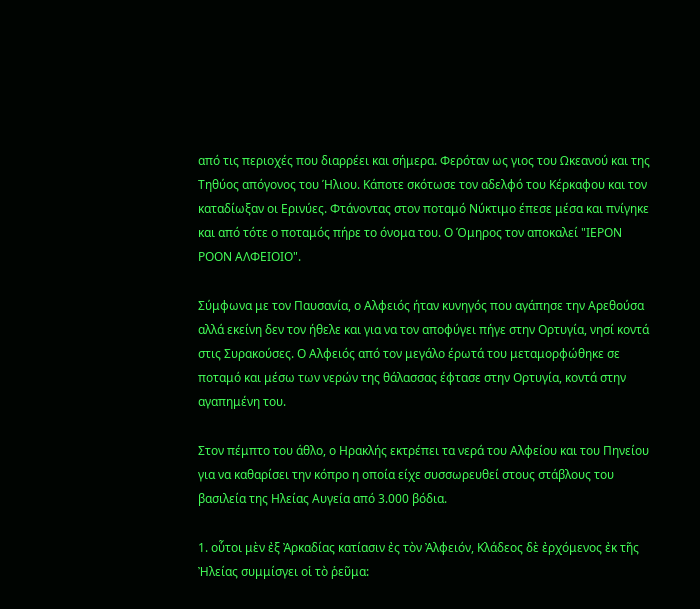από τις περιοχές που διαρρέει και σήμερα. Φερόταν ως γιος του Ωκεανού και της Τηθύος απόγονος του Ήλιου. Κάποτε σκότωσε τον αδελφό του Κέρκαφου και τον καταδίωξαν οι Ερινύες. Φτάνοντας στον ποταμό Νύκτιμο έπεσε μέσα και πνίγηκε και από τότε ο ποταμός πήρε το όνομα του. Ο Όμηρος τον αποκαλεί "ΙΕΡΟΝ ΡΟΟΝ ΑΛΦΕΙΟΙΟ".

Σύμφωνα με τον Παυσανία, ο Αλφειός ήταν κυνηγός που αγάπησε την Αρεθούσα αλλά εκείνη δεν τον ήθελε και για να τον αποφύγει πήγε στην Ορτυγία, νησί κοντά στις Συρακούσες. Ο Αλφειός από τον μεγάλο έρωτά του μεταμορφώθηκε σε ποταμό και μέσω των νερών της θάλασσας έφτασε στην Ορτυγία, κοντά στην αγαπημένη του.

Στον πέμπτο του άθλο, ο Ηρακλής εκτρέπει τα νερά του Αλφείου και του Πηνείου για να καθαρίσει την κόπρο η οποία είχε συσσωρευθεί στους στάβλους του βασιλεία της Ηλείας Αυγεία από 3.000 βόδια.

1. οὗτοι μὲν ἐξ Ἀρκαδίας κατίασιν ἐς τὸν Ἀλφειόν, Κλάδεος δὲ ἐρχόμενος ἐκ τῆς Ἠλείας συμμίσγει οἱ τὸ ῥεῦμα: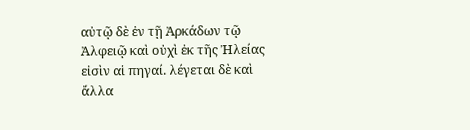αὐτῷ δὲ ἐν τῇ Ἀρκάδων τῷ Ἀλφειῷ καὶ οὐχὶ ἐκ τῆς Ἠλείας εἰσὶν αἱ πηγαί. λέγεται δὲ καὶ ἄλλα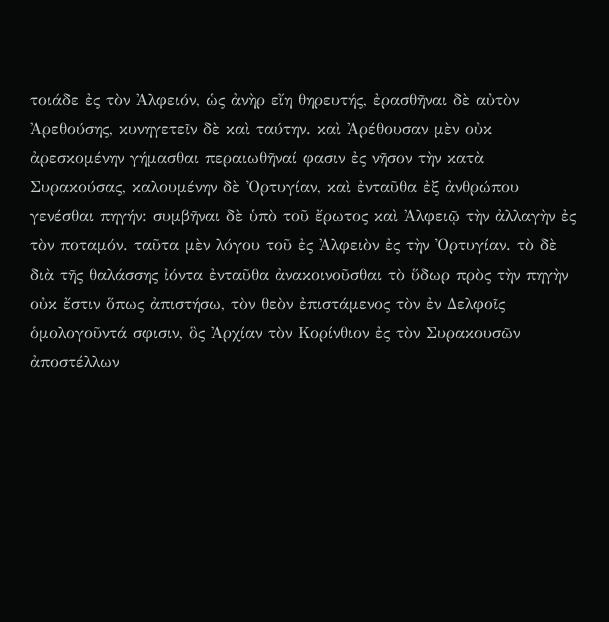τοιάδε ἐς τὸν Ἀλφειόν, ὡς ἀνὴρ εἴη θηρευτής, ἐρασθῆναι δὲ αὐτὸν Ἀρεθούσης, κυνηγετεῖν δὲ καὶ ταύτην. καὶ Ἀρέθουσαν μὲν οὐκ ἀρεσκομένην γήμασθαι περαιωθῆναί φασιν ἐς νῆσον τὴν κατὰ Συρακούσας, καλουμένην δὲ Ὀρτυγίαν, καὶ ἐνταῦθα ἐξ ἀνθρώπου γενέσθαι πηγήν: συμβῆναι δὲ ὑπὸ τοῦ ἔρωτος καὶ Ἀλφειῷ τὴν ἀλλαγὴν ἐς τὸν ποταμόν. ταῦτα μὲν λόγου τοῦ ἐς Ἀλφειὸν ἐς τὴν Ὀρτυγίαν. τὸ δὲ διὰ τῆς θαλάσσης ἰόντα ἐνταῦθα ἀνακοινοῦσθαι τὸ ὕδωρ πρὸς τὴν πηγὴν οὐκ ἔστιν ὅπως ἀπιστήσω, τὸν θεὸν ἐπιστάμενος τὸν ἐν Δελφοῖς ὁμολογοῦντά σφισιν, ὃς Ἀρχίαν τὸν Κορίνθιον ἐς τὸν Συρακουσῶν ἀποστέλλων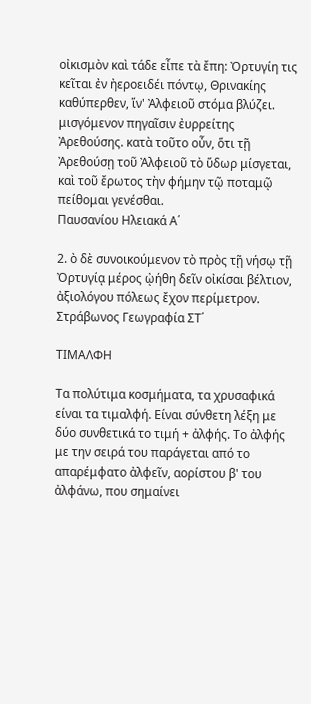οἰκισμὸν καὶ τάδε εἶπε τὰ ἔπη: Ὀρτυγίη τις κεῖται ἐν ἠεροειδέι πόντῳ, Θρινακίης καθύπερθεν, ἵν' Ἀλφειοῦ στόμα βλύζει. μισγόμενον πηγαῖσιν ἐυρρείτης Ἀρεθούσης. κατὰ τοῦτο οὖν, ὅτι τῇ Ἀρεθούσῃ τοῦ Ἀλφειοῦ τὸ ὕδωρ μίσγεται, καὶ τοῦ ἔρωτος τὴν φήμην τῷ ποταμῷ πείθομαι γενέσθαι.
Παυσανίου Ηλειακά Α΄

2. ὸ δὲ συνοικούμενον τὸ πρὸς τῇ νήσῳ τῇ Ὀρτυγίᾳ μέρος ᾠήθη δεῖν οἰκίσαι βέλτιον, ἀξιολόγου πόλεως ἔχον περίμετρον.
Στράβωνος Γεωγραφία ΣΤ΄

ΤΙΜΑΛΦΗ

Τα πολύτιμα κοσμήματα, τα χρυσαφικά είναι τα τιμαλφή. Είναι σύνθετη λέξη με δύο συνθετικά το τιμή + ἀλφής. Το ἀλφής με την σειρά του παράγεται από το απαρέμφατο ἀλφεῖν, αορίστου β' του ἀλφάνω, που σημαίνει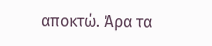αποκτώ. Άρα τα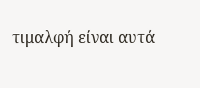τιμαλφή είναι αυτά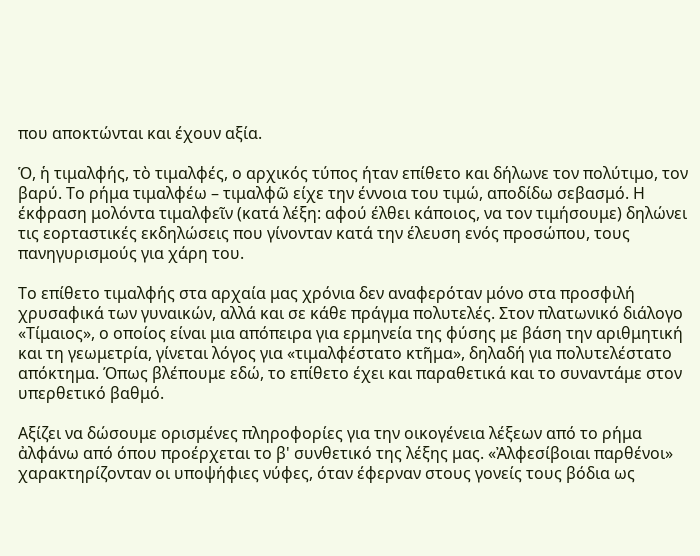που αποκτώνται και έχουν αξία.

Ὁ, ἡ τιμαλφής, τὸ τιμαλφές, ο αρχικός τύπος ήταν επίθετο και δήλωνε τον πολύτιμο, τον βαρύ. Το ρήμα τιμαλφέω – τιμαλφῶ είχε την έννοια του τιμώ, αποδίδω σεβασμό. Η έκφραση μολόντα τιμαλφεῖν (κατά λέξη: αφού έλθει κάποιος, να τον τιμήσουμε) δηλώνει τις εορταστικές εκδηλώσεις που γίνονταν κατά την έλευση ενός προσώπου, τους πανηγυρισμούς για χάρη του.

Το επίθετο τιμαλφής στα αρχαία μας χρόνια δεν αναφερόταν μόνο στα προσφιλή χρυσαφικά των γυναικών, αλλά και σε κάθε πράγμα πολυτελές. Στον πλατωνικό διάλογο «Τίμαιος», ο οποίος είναι μια απόπειρα για ερμηνεία της φύσης με βάση την αριθμητική και τη γεωμετρία, γίνεται λόγος για «τιμαλφέστατο κτῆμα», δηλαδή για πολυτελέστατο απόκτημα. Όπως βλέπουμε εδώ, το επίθετο έχει και παραθετικά και το συναντάμε στον υπερθετικό βαθμό.

Αξίζει να δώσουμε ορισμένες πληροφορίες για την οικογένεια λέξεων από το ρήμα ἀλφάνω από όπου προέρχεται το β' συνθετικό της λέξης μας. «Ἀλφεσίβοιαι παρθένοι» χαρακτηρίζονταν οι υποψήφιες νύφες, όταν έφερναν στους γονείς τους βόδια ως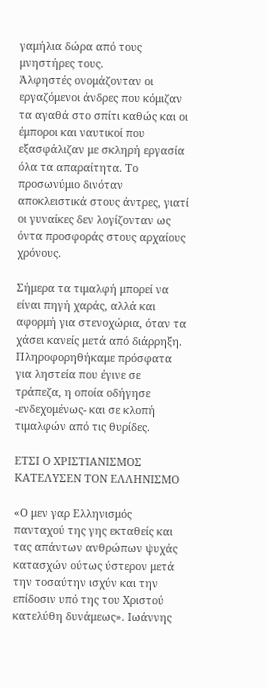γαμήλια δώρα από τους μνηστήρες τους.
Ἀλφηστές ονομάζονταν οι εργαζόμενοι άνδρες που κόμιζαν τα αγαθά στο σπίτι καθώς και οι έμποροι και ναυτικοί που εξασφάλιζαν με σκληρή εργασία όλα τα απαραίτητα. Το προσωνύμιο δινόταν αποκλειστικά στους άντρες, γιατί οι γυναίκες δεν λογίζονταν ως όντα προσφοράς στους αρχαίους χρόνους.

Σήμερα τα τιμαλφή μπορεί να είναι πηγή χαράς, αλλά και αφορμή για στενοχώρια, όταν τα χάσει κανείς μετά από διάρρηξη. Πληροφορηθήκαμε πρόσφατα για ληστεία που έγινε σε τράπεζα, η οποία οδήγησε -ενδεχομένως- και σε κλοπή τιμαλφών από τις θυρίδες.

ΕΤΣΙ Ο ΧΡΙΣΤΙΑΝΙΣΜΟΣ ΚΑΤΕΛΥΣΕΝ ΤΟΝ ΕΛΛΗΝΙΣΜΟ

«Ο μεν γαρ Ελληνισμός πανταχού της γης εκταθείς και τας απάντων ανθρώπων ψυχάς κατασχών ούτως ύστερον μετά την τοσαύτην ισχύν και την επίδοσιν υπό της του Χριστού κατελύθη δυνάμεως». Ιωάννης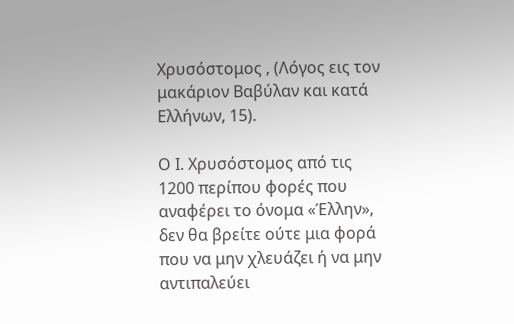Χρυσόστομος , (Λόγος εις τον μακάριον Βαβύλαν και κατά Ελλήνων, 15).

Ο Ι. Χρυσόστομος από τις 1200 περίπου φορές που αναφέρει το όνομα «Έλλην», δεν θα βρείτε ούτε μια φορά που να μην χλευάζει ή να μην αντιπαλεύει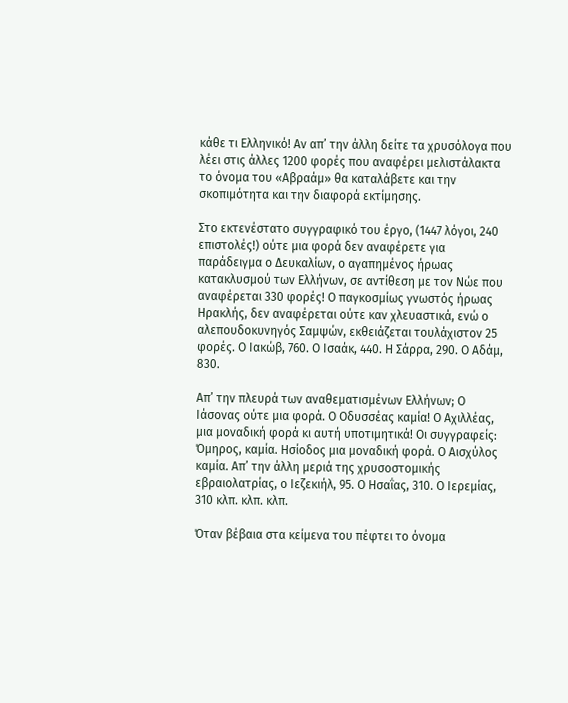κάθε τι Ελληνικό! Αν απ’ την άλλη δείτε τα χρυσόλογα που λέει στις άλλες 1200 φορές που αναφέρει μελιστάλακτα το όνομα του «Αβραάμ» θα καταλάβετε και την σκοπιμότητα και την διαφορά εκτίμησης.

Στο εκτενέστατο συγγραφικό του έργο, (1447 λόγοι, 240 επιστολές!) ούτε μια φορά δεν αναφέρετε για παράδειγμα ο Δευκαλίων, ο αγαπημένος ήρωας κατακλυσμού των Ελλήνων, σε αντίθεση με τον Νώε που αναφέρεται 330 φορές! Ο παγκοσμίως γνωστός ήρωας Ηρακλής, δεν αναφέρεται ούτε καν χλευαστικά, ενώ ο αλεπουδοκυνηγός Σαμψών, εκθειάζεται τουλάχιστον 25 φορές. Ο Ιακώβ, 760. Ο Ισαάκ, 440. Η Σάρρα, 290. Ο Αδάμ, 830.

Απ’ την πλευρά των αναθεματισμένων Ελλήνων; Ο Ιάσονας ούτε μια φορά. Ο Οδυσσέας καμία! Ο Αχιλλέας, μια μοναδική φορά κι αυτή υποτιμητικά! Οι συγγραφείς: Όμηρος, καμία. Ησίοδος μια μοναδική φορά. Ο Αισχύλος καμία. Απ’ την άλλη μεριά της χρυσοστομικής εβραιολατρίας, ο Ιεζεκιήλ, 95. Ο Ησαΐας, 310. Ο Ιερεμίας, 310 κλπ. κλπ. κλπ.

Όταν βέβαια στα κείμενα του πέφτει το όνομα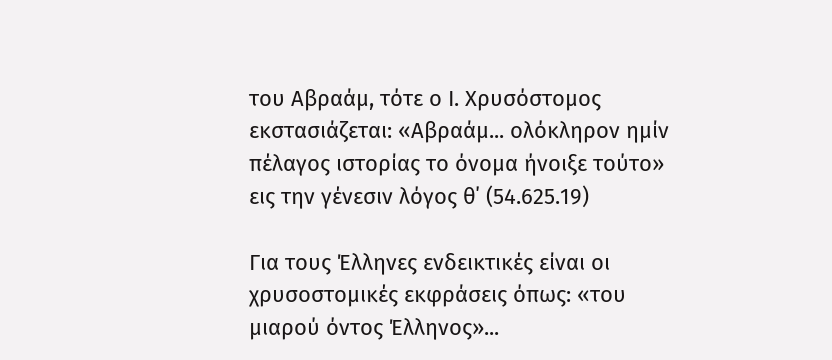του Αβραάμ, τότε ο Ι. Χρυσόστομος εκστασιάζεται: «Αβραάμ... ολόκληρον ημίν πέλαγος ιστορίας το όνομα ήνοιξε τούτο» εις την γένεσιν λόγος θ΄ (54.625.19)

Για τους Έλληνες ενδεικτικές είναι οι χρυσοστομικές εκφράσεις όπως: «του μιαρού όντος Έλληνος»...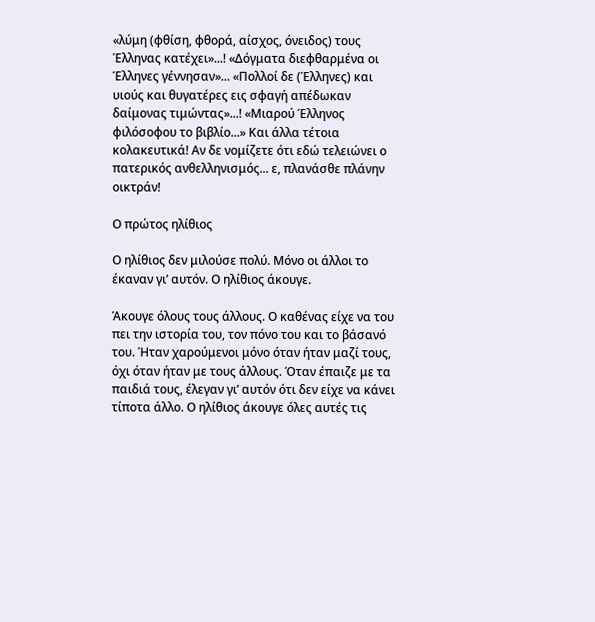«λύμη (φθίση, φθορά, αίσχος, όνειδος) τους Έλληνας κατέχει»...! «Δόγματα διεφθαρμένα οι Έλληνες γέννησαν»... «Πολλοί δε (Έλληνες) και υιούς και θυγατέρες εις σφαγή απέδωκαν δαίμονας τιμώντας»...! «Μιαρού Έλληνος φιλόσοφου το βιβλίο...» Και άλλα τέτοια κολακευτικά! Αν δε νομίζετε ότι εδώ τελειώνει ο πατερικός ανθελληνισμός... ε, πλανάσθε πλάνην οικτράν!

Ο πρώτος ηλίθιος

Ο ηλίθιος δεν μιλούσε πολύ. Μόνο οι άλλοι το έκαναν γι’ αυτόν. Ο ηλίθιος άκουγε.

Άκουγε όλους τους άλλους. Ο καθένας είχε να του πει την ιστορία του, τον πόνο του και το βάσανό του. Ήταν χαρούμενοι μόνο όταν ήταν μαζί τους, όχι όταν ήταν με τους άλλους. Όταν έπαιζε με τα παιδιά τους, έλεγαν γι’ αυτόν ότι δεν είχε να κάνει τίποτα άλλο. Ο ηλίθιος άκουγε όλες αυτές τις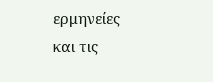ερμηνείες και τις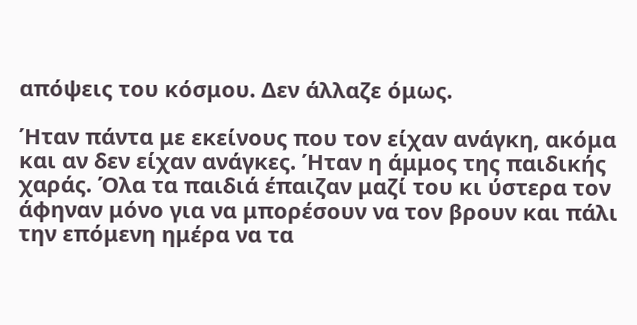απόψεις του κόσμου. Δεν άλλαζε όμως.

Ήταν πάντα με εκείνους που τον είχαν ανάγκη, ακόμα και αν δεν είχαν ανάγκες. Ήταν η άμμος της παιδικής χαράς. Όλα τα παιδιά έπαιζαν μαζί του κι ύστερα τον άφηναν μόνο για να μπορέσουν να τον βρουν και πάλι την επόμενη ημέρα να τα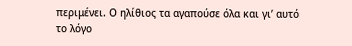περιμένει. Ο ηλίθιος τα αγαπούσε όλα και γι’ αυτό το λόγο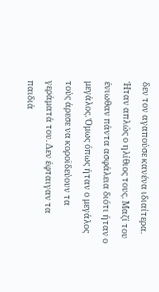δεν τον αγαπούσε κανένα ιδιαίτερα. Ήταν απλώς ο ηλίθιος τους. Μαζί του ένιωθαν πάντα ασφάλεια διότι ήταν ο μεγάλος. Όμως όπως ήταν ο μεγάλος τούς άρεσε να κοροϊδεύουν τα γεράματά του. Δεν έφταιγαν τα παιδιά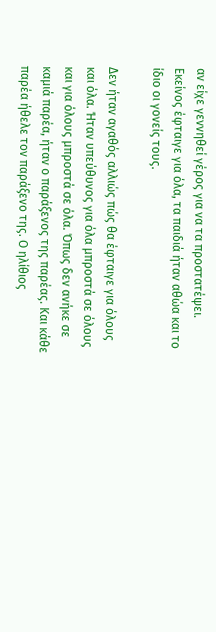αν είχε γεννηθεί γέρος για να τα προστατέψει. Εκείνος έφταιγε για όλα, τα παιδιά ήταν αθώα και το ίδιο οι γονείς τους.

Δεν ήταν αγαθός αλλιώς πώς θα έφταιγε για όλους και όλα. Ήταν υπεύθυνος για όλα μπροστά σε όλους και για όλους μπροστά σε όλα. Όπως δεν ανήκε σε καμιά παρέα, ήταν ο παράξενος της παρέας. Και κάθε παρέα ήθελε τον παράξενο της. Ο ηλίθιος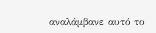αναλάμβανε αυτό το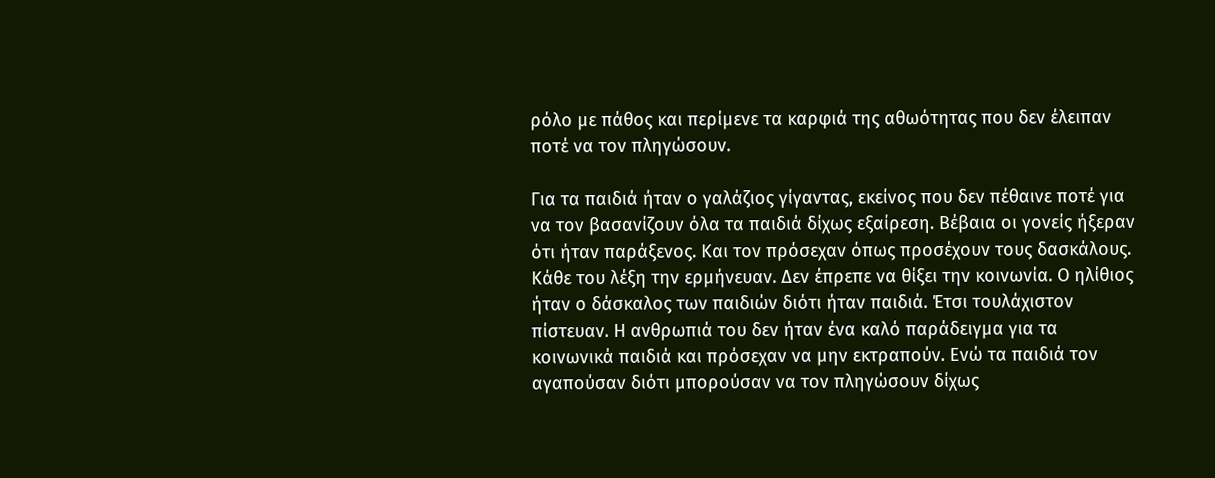ρόλο με πάθος και περίμενε τα καρφιά της αθωότητας που δεν έλειπαν ποτέ να τον πληγώσουν.

Για τα παιδιά ήταν ο γαλάζιος γίγαντας, εκείνος που δεν πέθαινε ποτέ για να τον βασανίζουν όλα τα παιδιά δίχως εξαίρεση. Βέβαια οι γονείς ήξεραν ότι ήταν παράξενος. Και τον πρόσεχαν όπως προσέχουν τους δασκάλους. Κάθε του λέξη την ερμήνευαν. Δεν έπρεπε να θίξει την κοινωνία. Ο ηλίθιος ήταν ο δάσκαλος των παιδιών διότι ήταν παιδιά. Έτσι τουλάχιστον πίστευαν. Η ανθρωπιά του δεν ήταν ένα καλό παράδειγμα για τα κοινωνικά παιδιά και πρόσεχαν να μην εκτραπούν. Ενώ τα παιδιά τον αγαπούσαν διότι μπορούσαν να τον πληγώσουν δίχως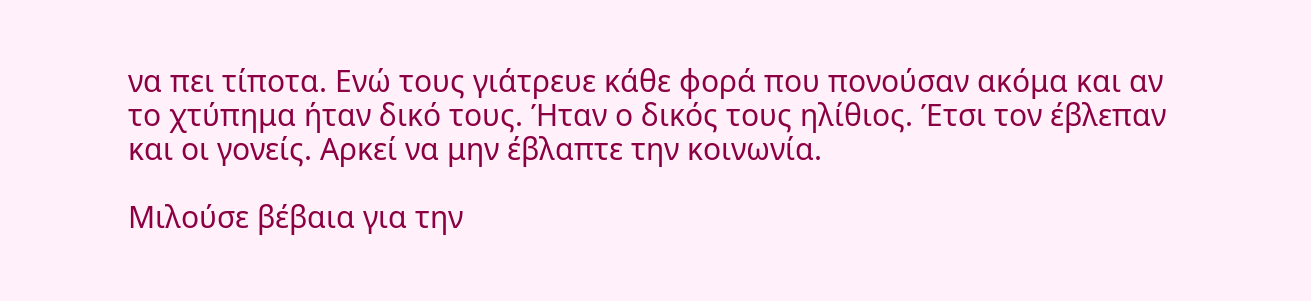να πει τίποτα. Ενώ τους γιάτρευε κάθε φορά που πονούσαν ακόμα και αν το χτύπημα ήταν δικό τους. Ήταν ο δικός τους ηλίθιος. Έτσι τον έβλεπαν και οι γονείς. Αρκεί να μην έβλαπτε την κοινωνία.

Μιλούσε βέβαια για την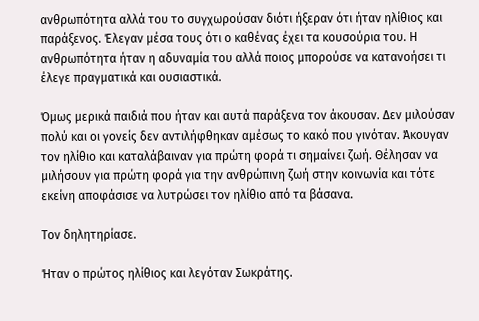ανθρωπότητα αλλά του το συγχωρούσαν διότι ήξεραν ότι ήταν ηλίθιος και παράξενος. Έλεγαν μέσα τους ότι ο καθένας έχει τα κουσούρια του. Η ανθρωπότητα ήταν η αδυναμία του αλλά ποιος μπορούσε να κατανοήσει τι έλεγε πραγματικά και ουσιαστικά.

Όμως μερικά παιδιά που ήταν και αυτά παράξενα τον άκουσαν. Δεν μιλούσαν πολύ και οι γονείς δεν αντιλήφθηκαν αμέσως το κακό που γινόταν. Άκουγαν τον ηλίθιο και καταλάβαιναν για πρώτη φορά τι σημαίνει ζωή. Θέλησαν να μιλήσουν για πρώτη φορά για την ανθρώπινη ζωή στην κοινωνία και τότε εκείνη αποφάσισε να λυτρώσει τον ηλίθιο από τα βάσανα.

Τον δηλητηρίασε.

Ήταν ο πρώτος ηλίθιος και λεγόταν Σωκράτης.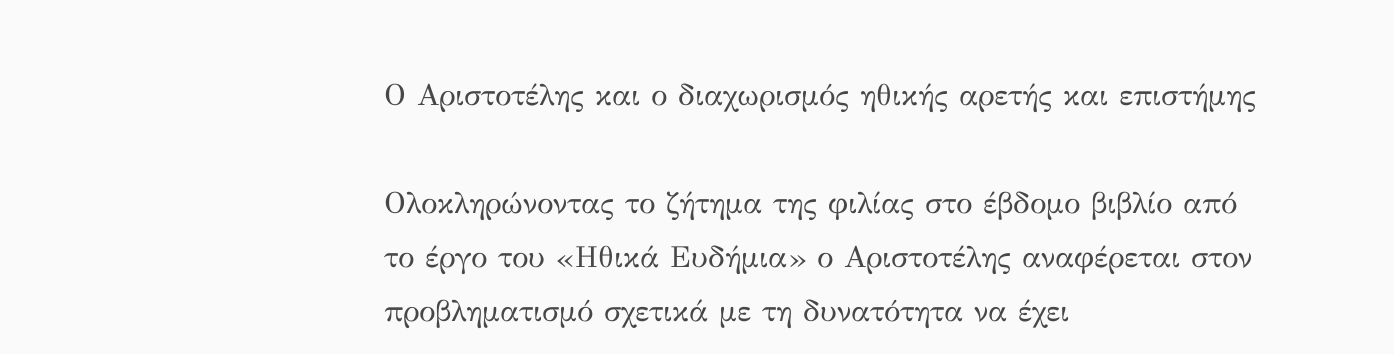Ο Αριστοτέλης και ο διαχωρισμός ηθικής αρετής και επιστήμης

Ολοκληρώνοντας το ζήτημα της φιλίας στο έβδομο βιβλίο από το έργο του «Ηθικά Ευδήμια» ο Αριστοτέλης αναφέρεται στον προβληματισμό σχετικά με τη δυνατότητα να έχει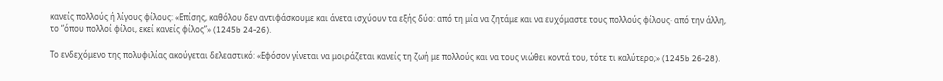κανείς πολλούς ή λίγους φίλους: «Επίσης, καθόλου δεν αντιφάσκουμε και άνετα ισχύουν τα εξής δύο: από τη μία να ζητάμε και να ευχόμαστε τους πολλούς φίλους· από την άλλη, το “όπου πολλοί φίλοι, εκεί κανείς φίλος”» (1245b 24-26).

Το ενδεχόμενο της πολυφιλίας ακούγεται δελεαστικό: «Εφόσον γίνεται να μοιράζεται κανείς τη ζωή με πολλούς και να τους νιώθει κοντά του, τότε τι καλύτερο;» (1245b 26-28).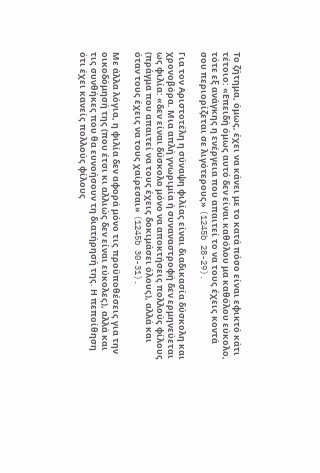Το ζήτημα, όμως, έχει να κάνει με το κατά πόσο είναι εφικτό κάτι τέτοιο: «Επειδή όμως αυτό δεν είναι καθόλου μα καθόλου εύκολο, τότε εξ ανάγκης η ενέργεια που απαιτεί το να τους έχεις κοντά σου περιορίζεται σε λιγότερους» (1245b 28-29).

Για τον Αριστοτέλη η σύναψη φιλίας είναι διαδικασία δύσκολη και χρονοβόρα. Μια απλή γνωριμία ή συναναστροφή δεν ερμηνεύεται ως φιλία: «δεν είναι δύσκολο μόνο να αποκτήσεις πολλούς φίλους (πράγμα που απαιτεί να τους έχεις δοκιμάσει όλους), αλλά και όταν τους έχεις να τους χαίρεσαι» (1245b 30-31).

Με άλλα λόγια, η φιλία δεν αφορά μόνο τις προϋποθέσεις για την οικοδόμησή της (που έτσι κι αλλιώς δεν είναι εύκολες), αλλά και τις συνθήκες που θα ευνοήσουν τη διατήρησή της. Η πεποίθηση ότι έχει κανείς πολλούς φίλους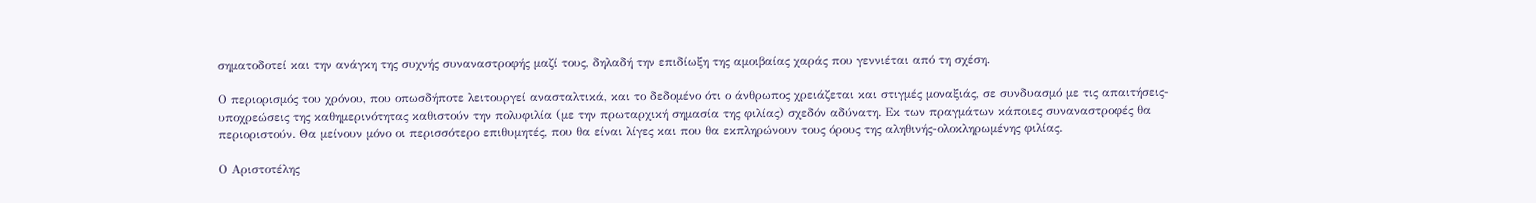σηματοδοτεί και την ανάγκη της συχνής συναναστροφής μαζί τους, δηλαδή την επιδίωξη της αμοιβαίας χαράς που γεννιέται από τη σχέση.

Ο περιορισμός του χρόνου, που οπωσδήποτε λειτουργεί ανασταλτικά, και το δεδομένο ότι ο άνθρωπος χρειάζεται και στιγμές μοναξιάς, σε συνδυασμό με τις απαιτήσεις-υποχρεώσεις της καθημερινότητας καθιστούν την πολυφιλία (με την πρωταρχική σημασία της φιλίας) σχεδόν αδύνατη. Εκ των πραγμάτων κάποιες συναναστροφές θα περιοριστούν. Θα μείνουν μόνο οι περισσότερο επιθυμητές, που θα είναι λίγες και που θα εκπληρώνουν τους όρους της αληθινής-ολοκληρωμένης φιλίας.

Ο Αριστοτέλης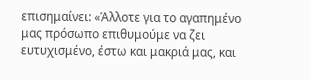επισημαίνει: «Άλλοτε για το αγαπημένο μας πρόσωπο επιθυμούμε να ζει ευτυχισμένο, έστω και μακριά μας, και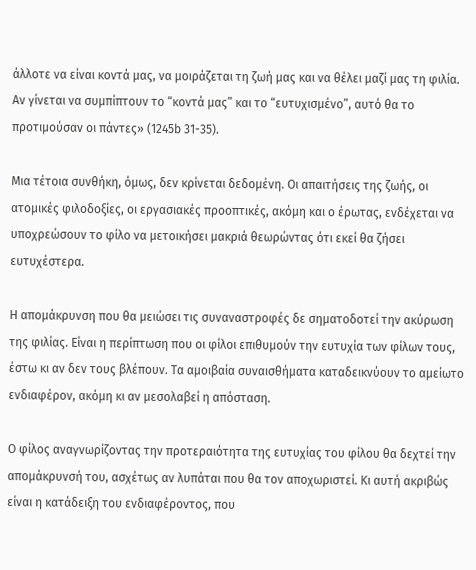άλλοτε να είναι κοντά μας, να μοιράζεται τη ζωή μας και να θέλει μαζί μας τη φιλία. Αν γίνεται να συμπίπτουν το “κοντά μας” και το “ευτυχισμένο”, αυτό θα το προτιμούσαν οι πάντες» (1245b 31-35).

Μια τέτοια συνθήκη, όμως, δεν κρίνεται δεδομένη. Οι απαιτήσεις της ζωής, οι ατομικές φιλοδοξίες, οι εργασιακές προοπτικές, ακόμη και ο έρωτας, ενδέχεται να υποχρεώσουν το φίλο να μετοικήσει μακριά θεωρώντας ότι εκεί θα ζήσει ευτυχέστερα.

Η απομάκρυνση που θα μειώσει τις συναναστροφές δε σηματοδοτεί την ακύρωση της φιλίας. Είναι η περίπτωση που οι φίλοι επιθυμούν την ευτυχία των φίλων τους, έστω κι αν δεν τους βλέπουν. Τα αμοιβαία συναισθήματα καταδεικνύουν το αμείωτο ενδιαφέρον, ακόμη κι αν μεσολαβεί η απόσταση.

Ο φίλος αναγνωρίζοντας την προτεραιότητα της ευτυχίας του φίλου θα δεχτεί την απομάκρυνσή του, ασχέτως αν λυπάται που θα τον αποχωριστεί. Κι αυτή ακριβώς είναι η κατάδειξη του ενδιαφέροντος, που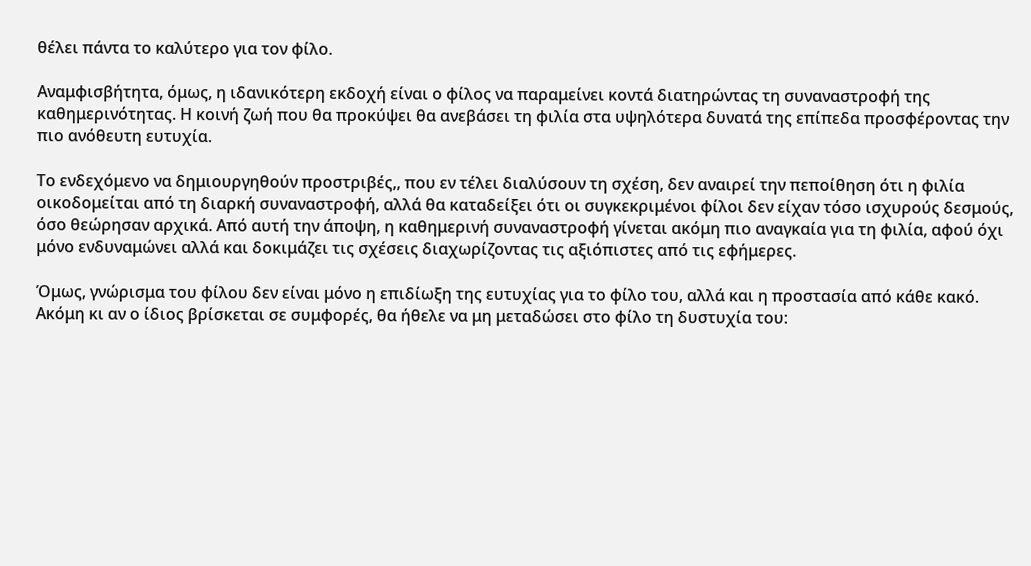θέλει πάντα το καλύτερο για τον φίλο.

Αναμφισβήτητα, όμως, η ιδανικότερη εκδοχή είναι ο φίλος να παραμείνει κοντά διατηρώντας τη συναναστροφή της καθημερινότητας. Η κοινή ζωή που θα προκύψει θα ανεβάσει τη φιλία στα υψηλότερα δυνατά της επίπεδα προσφέροντας την πιο ανόθευτη ευτυχία.

Το ενδεχόμενο να δημιουργηθούν προστριβές,, που εν τέλει διαλύσουν τη σχέση, δεν αναιρεί την πεποίθηση ότι η φιλία οικοδομείται από τη διαρκή συναναστροφή, αλλά θα καταδείξει ότι οι συγκεκριμένοι φίλοι δεν είχαν τόσο ισχυρούς δεσμούς, όσο θεώρησαν αρχικά. Από αυτή την άποψη, η καθημερινή συναναστροφή γίνεται ακόμη πιο αναγκαία για τη φιλία, αφού όχι μόνο ενδυναμώνει αλλά και δοκιμάζει τις σχέσεις διαχωρίζοντας τις αξιόπιστες από τις εφήμερες.

Όμως, γνώρισμα του φίλου δεν είναι μόνο η επιδίωξη της ευτυχίας για το φίλο του, αλλά και η προστασία από κάθε κακό. Ακόμη κι αν ο ίδιος βρίσκεται σε συμφορές, θα ήθελε να μη μεταδώσει στο φίλο τη δυστυχία του: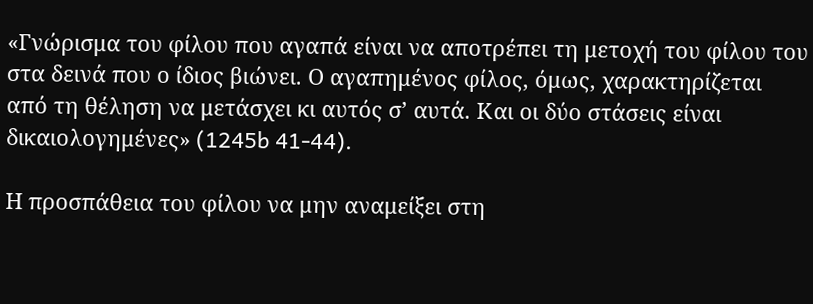«Γνώρισμα του φίλου που αγαπά είναι να αποτρέπει τη μετοχή του φίλου του στα δεινά που ο ίδιος βιώνει. Ο αγαπημένος φίλος, όμως, χαρακτηρίζεται από τη θέληση να μετάσχει κι αυτός σ’ αυτά. Και οι δύο στάσεις είναι δικαιολογημένες» (1245b 41-44).

Η προσπάθεια του φίλου να μην αναμείξει στη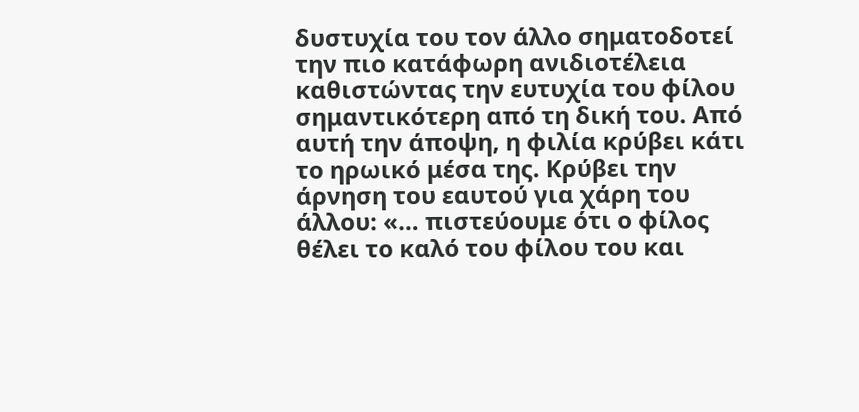δυστυχία του τον άλλο σηματοδοτεί την πιο κατάφωρη ανιδιοτέλεια καθιστώντας την ευτυχία του φίλου σημαντικότερη από τη δική του. Από αυτή την άποψη, η φιλία κρύβει κάτι το ηρωικό μέσα της. Κρύβει την άρνηση του εαυτού για χάρη του άλλου: «… πιστεύουμε ότι ο φίλος θέλει το καλό του φίλου του και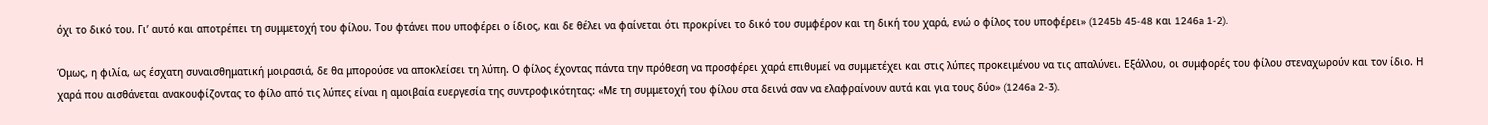όχι το δικό του. Γι’ αυτό και αποτρέπει τη συμμετοχή του φίλου. Του φτάνει που υποφέρει ο ίδιος, και δε θέλει να φαίνεται ότι προκρίνει το δικό του συμφέρον και τη δική του χαρά, ενώ ο φίλος του υποφέρει» (1245b 45-48 και 1246a 1-2).

Όμως, η φιλία, ως έσχατη συναισθηματική μοιρασιά, δε θα μπορούσε να αποκλείσει τη λύπη. Ο φίλος έχοντας πάντα την πρόθεση να προσφέρει χαρά επιθυμεί να συμμετέχει και στις λύπες προκειμένου να τις απαλύνει. Εξάλλου, οι συμφορές του φίλου στεναχωρούν και τον ίδιο. Η χαρά που αισθάνεται ανακουφίζοντας το φίλο από τις λύπες είναι η αμοιβαία ευεργεσία της συντροφικότητας: «Με τη συμμετοχή του φίλου στα δεινά σαν να ελαφραίνουν αυτά και για τους δύο» (1246a 2-3).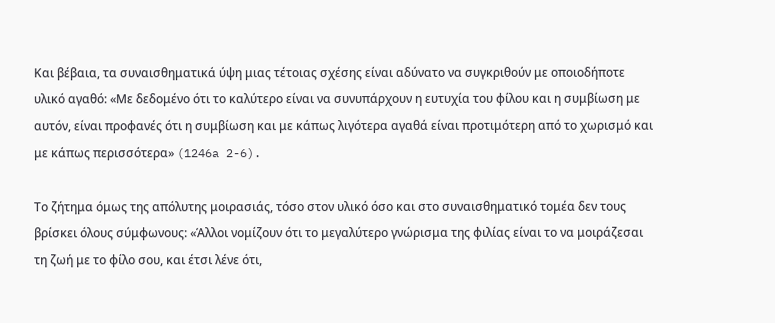Και βέβαια, τα συναισθηματικά ύψη μιας τέτοιας σχέσης είναι αδύνατο να συγκριθούν με οποιοδήποτε υλικό αγαθό: «Με δεδομένο ότι το καλύτερο είναι να συνυπάρχουν η ευτυχία του φίλου και η συμβίωση με αυτόν, είναι προφανές ότι η συμβίωση και με κάπως λιγότερα αγαθά είναι προτιμότερη από το χωρισμό και με κάπως περισσότερα» (1246a 2-6).

Το ζήτημα όμως της απόλυτης μοιρασιάς, τόσο στον υλικό όσο και στο συναισθηματικό τομέα δεν τους βρίσκει όλους σύμφωνους: «Άλλοι νομίζουν ότι το μεγαλύτερο γνώρισμα της φιλίας είναι το να μοιράζεσαι τη ζωή με το φίλο σου, και έτσι λένε ότι,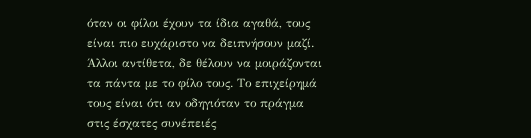όταν οι φίλοι έχουν τα ίδια αγαθά, τους είναι πιο ευχάριστο να δειπνήσουν μαζί. Άλλοι αντίθετα, δε θέλουν να μοιράζονται τα πάντα με το φίλο τους. Το επιχείρημά τους είναι ότι αν οδηγιόταν το πράγμα στις έσχατες συνέπειές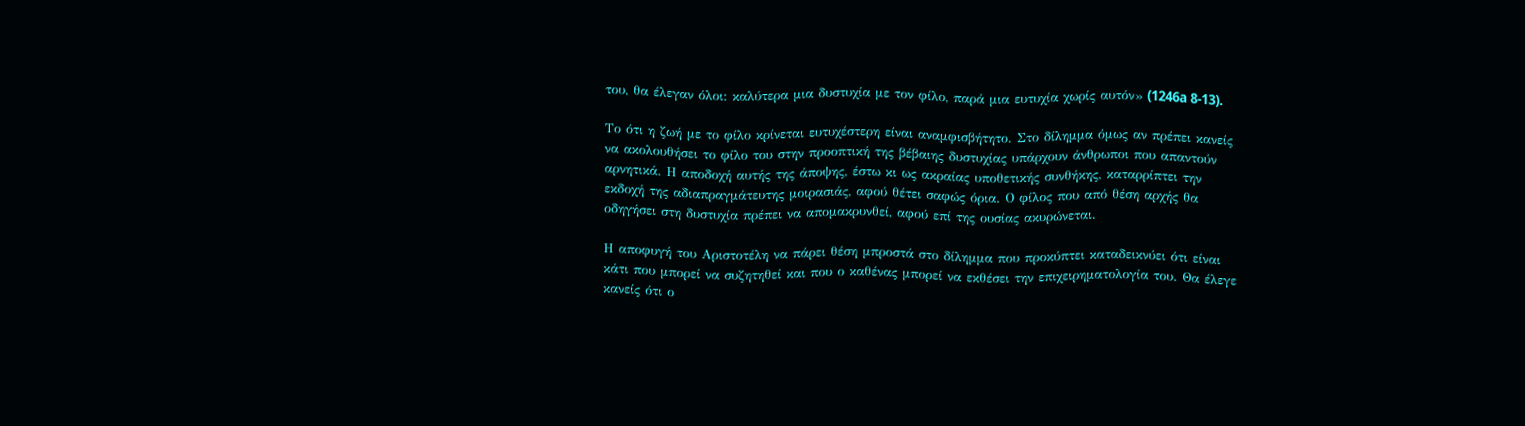του, θα έλεγαν όλοι: καλύτερα μια δυστυχία με τον φίλο, παρά μια ευτυχία χωρίς αυτόν» (1246a 8-13).

Το ότι η ζωή με το φίλο κρίνεται ευτυχέστερη είναι αναμφισβήτητο. Στο δίλημμα όμως αν πρέπει κανείς να ακολουθήσει το φίλο του στην προοπτική της βέβαιης δυστυχίας υπάρχουν άνθρωποι που απαντούν αρνητικά. Η αποδοχή αυτής της άποψης, έστω κι ως ακραίας υποθετικής συνθήκης, καταρρίπτει την εκδοχή της αδιαπραγμάτευτης μοιρασιάς, αφού θέτει σαφώς όρια. Ο φίλος που από θέση αρχής θα οδηγήσει στη δυστυχία πρέπει να απομακρυνθεί, αφού επί της ουσίας ακυρώνεται.

Η αποφυγή του Αριστοτέλη να πάρει θέση μπροστά στο δίλημμα που προκύπτει καταδεικνύει ότι είναι κάτι που μπορεί να συζητηθεί και που ο καθένας μπορεί να εκθέσει την επιχειρηματολογία του. Θα έλεγε κανείς ότι ο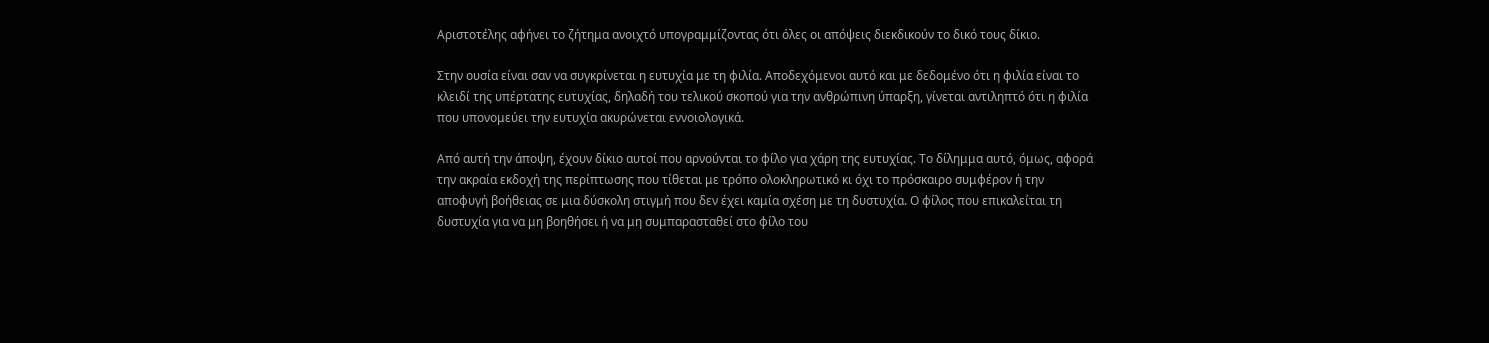Αριστοτέλης αφήνει το ζήτημα ανοιχτό υπογραμμίζοντας ότι όλες οι απόψεις διεκδικούν το δικό τους δίκιο.

Στην ουσία είναι σαν να συγκρίνεται η ευτυχία με τη φιλία. Αποδεχόμενοι αυτό και με δεδομένο ότι η φιλία είναι το κλειδί της υπέρτατης ευτυχίας, δηλαδή του τελικού σκοπού για την ανθρώπινη ύπαρξη, γίνεται αντιληπτό ότι η φιλία που υπονομεύει την ευτυχία ακυρώνεται εννοιολογικά.

Από αυτή την άποψη, έχουν δίκιο αυτοί που αρνούνται το φίλο για χάρη της ευτυχίας. Το δίλημμα αυτό, όμως, αφορά την ακραία εκδοχή της περίπτωσης που τίθεται με τρόπο ολοκληρωτικό κι όχι το πρόσκαιρο συμφέρον ή την αποφυγή βοήθειας σε μια δύσκολη στιγμή που δεν έχει καμία σχέση με τη δυστυχία. Ο φίλος που επικαλείται τη δυστυχία για να μη βοηθήσει ή να μη συμπαρασταθεί στο φίλο του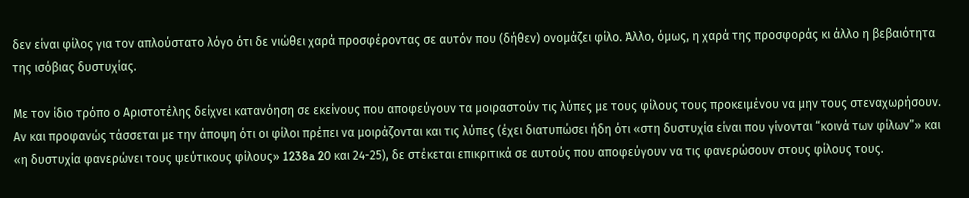δεν είναι φίλος για τον απλούστατο λόγο ότι δε νιώθει χαρά προσφέροντας σε αυτόν που (δήθεν) ονομάζει φίλο. Άλλο, όμως, η χαρά της προσφοράς κι άλλο η βεβαιότητα της ισόβιας δυστυχίας.

Με τον ίδιο τρόπο ο Αριστοτέλης δείχνει κατανόηση σε εκείνους που αποφεύγουν τα μοιραστούν τις λύπες με τους φίλους τους προκειμένου να μην τους στεναχωρήσουν. Αν και προφανώς τάσσεται με την άποψη ότι οι φίλοι πρέπει να μοιράζονται και τις λύπες (έχει διατυπώσει ήδη ότι «στη δυστυχία είναι που γίνονται “κοινά των φίλων”» και «η δυστυχία φανερώνει τους ψεύτικους φίλους» 1238a 20 και 24-25), δε στέκεται επικριτικά σε αυτούς που αποφεύγουν να τις φανερώσουν στους φίλους τους.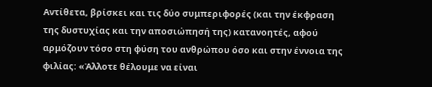Αντίθετα, βρίσκει και τις δύο συμπεριφορές (και την έκφραση της δυστυχίας και την αποσιώπησή της) κατανοητές, αφού αρμόζουν τόσο στη φύση του ανθρώπου όσο και στην έννοια της φιλίας: «Άλλοτε θέλουμε να είναι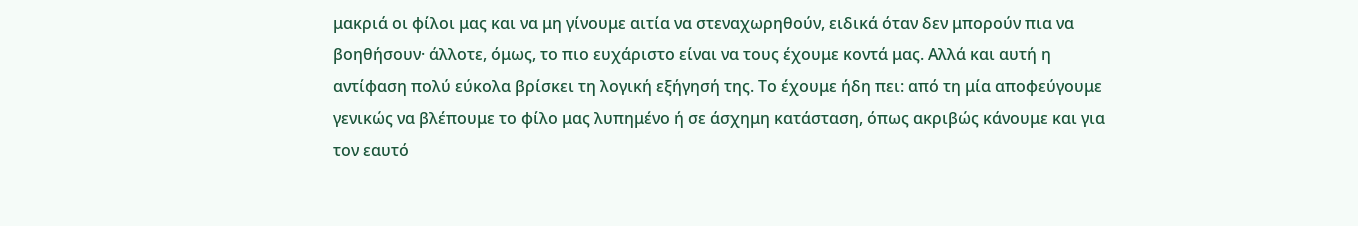μακριά οι φίλοι μας και να μη γίνουμε αιτία να στεναχωρηθούν, ειδικά όταν δεν μπορούν πια να βοηθήσουν· άλλοτε, όμως, το πιο ευχάριστο είναι να τους έχουμε κοντά μας. Αλλά και αυτή η αντίφαση πολύ εύκολα βρίσκει τη λογική εξήγησή της. Το έχουμε ήδη πει: από τη μία αποφεύγουμε γενικώς να βλέπουμε το φίλο μας λυπημένο ή σε άσχημη κατάσταση, όπως ακριβώς κάνουμε και για τον εαυτό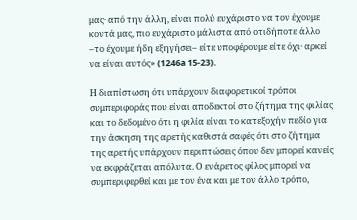μας· από την άλλη, είναι πολύ ευχάριστο να τον έχουμε κοντά μας, πιο ευχάριστο μάλιστα από οτιδήποτε άλλο –το έχουμε ήδη εξηγήσει– είτε υποφέρουμε είτε όχι· αρκεί να είναι αυτός» (1246a 15-23).

Η διαπίστωση ότι υπάρχουν διαφορετικοί τρόποι συμπεριφοράς που είναι αποδεκτοί στο ζήτημα της φιλίας και το δεδομένο ότι η φιλία είναι το κατεξοχήν πεδίο για την άσκηση της αρετής καθιστά σαφές ότι στο ζήτημα της αρετής υπάρχουν περιπτώσεις όπου δεν μπορεί κανείς να εκφράζεται απόλυτα. Ο ενάρετος φίλος μπορεί να συμπεριφερθεί και με τον ένα και με τον άλλο τρόπο,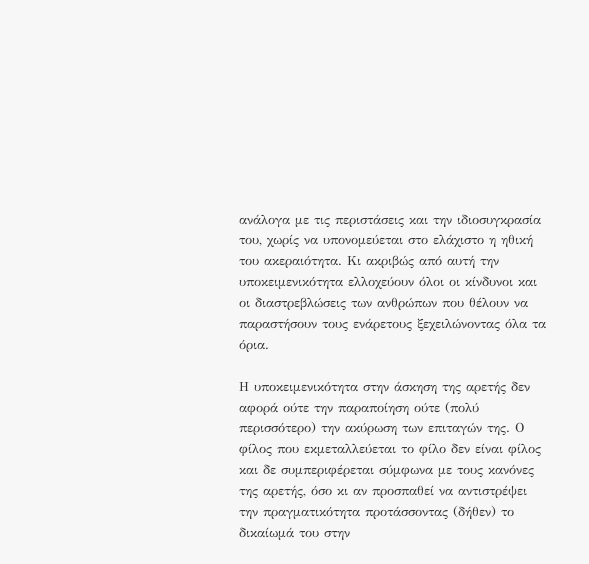ανάλογα με τις περιστάσεις και την ιδιοσυγκρασία του, χωρίς να υπονομεύεται στο ελάχιστο η ηθική του ακεραιότητα. Κι ακριβώς από αυτή την υποκειμενικότητα ελλοχεύουν όλοι οι κίνδυνοι και οι διαστρεβλώσεις των ανθρώπων που θέλουν να παραστήσουν τους ενάρετους ξεχειλώνοντας όλα τα όρια.

Η υποκειμενικότητα στην άσκηση της αρετής δεν αφορά ούτε την παραποίηση ούτε (πολύ περισσότερο) την ακύρωση των επιταγών της. Ο φίλος που εκμεταλλεύεται το φίλο δεν είναι φίλος και δε συμπεριφέρεται σύμφωνα με τους κανόνες της αρετής, όσο κι αν προσπαθεί να αντιστρέψει την πραγματικότητα προτάσσοντας (δήθεν) το δικαίωμά του στην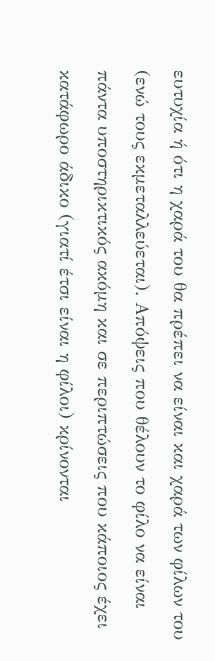ευτυχία ή ότι η χαρά του θα πρέπει να είναι και χαρά των φίλων του (ενώ τους εκμεταλλεύεται). Απόψεις που θέλουν το φίλο να είναι πάντα υποστηρικτικός ακόμη και σε περιπτώσεις που κάποιος έχει κατάφωρο άδικο (γιατί έτσι είναι η φίλοι) κρίνονται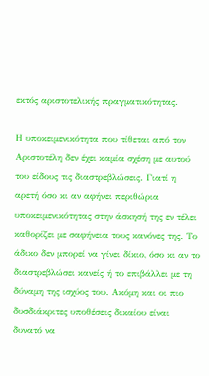εκτός αριστοτελικής πραγματικότητας.

Η υποκειμενικότητα που τίθεται από τον Αριστοτέλη δεν έχει καμία σχέση με αυτού του είδους τις διαστρεβλώσεις. Γιατί η αρετή όσο κι αν αφήνει περιθώρια υποκειμενικότητας στην άσκησή της εν τέλει καθορίζει με σαφήνεια τους κανόνες της. Το άδικο δεν μπορεί να γίνει δίκιο, όσο κι αν το διαστρεβλώσει κανείς ή το επιβάλλει με τη δύναμη της ισχύος του. Ακόμη και οι πιο δυσδιάκριτες υποθέσεις δικαίου είναι δυνατό να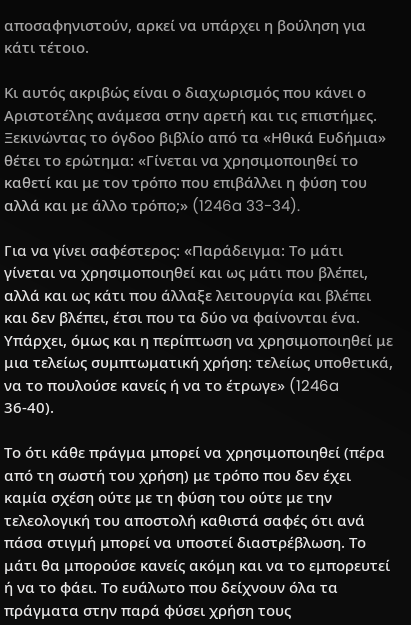αποσαφηνιστούν, αρκεί να υπάρχει η βούληση για κάτι τέτοιο.

Κι αυτός ακριβώς είναι ο διαχωρισμός που κάνει ο Αριστοτέλης ανάμεσα στην αρετή και τις επιστήμες. Ξεκινώντας το όγδοο βιβλίο από τα «Ηθικά Ευδήμια» θέτει το ερώτημα: «Γίνεται να χρησιμοποιηθεί το καθετί και με τον τρόπο που επιβάλλει η φύση του αλλά και με άλλο τρόπο;» (1246a 33-34).

Για να γίνει σαφέστερος: «Παράδειγμα: Το μάτι γίνεται να χρησιμοποιηθεί και ως μάτι που βλέπει, αλλά και ως κάτι που άλλαξε λειτουργία και βλέπει και δεν βλέπει, έτσι που τα δύο να φαίνονται ένα. Υπάρχει, όμως και η περίπτωση να χρησιμοποιηθεί με μια τελείως συμπτωματική χρήση: τελείως υποθετικά, να το πουλούσε κανείς ή να το έτρωγε» (1246a 36-40).

Το ότι κάθε πράγμα μπορεί να χρησιμοποιηθεί (πέρα από τη σωστή του χρήση) με τρόπο που δεν έχει καμία σχέση ούτε με τη φύση του ούτε με την τελεολογική του αποστολή καθιστά σαφές ότι ανά πάσα στιγμή μπορεί να υποστεί διαστρέβλωση. Το μάτι θα μπορούσε κανείς ακόμη και να το εμπορευτεί ή να το φάει. Το ευάλωτο που δείχνουν όλα τα πράγματα στην παρά φύσει χρήση τους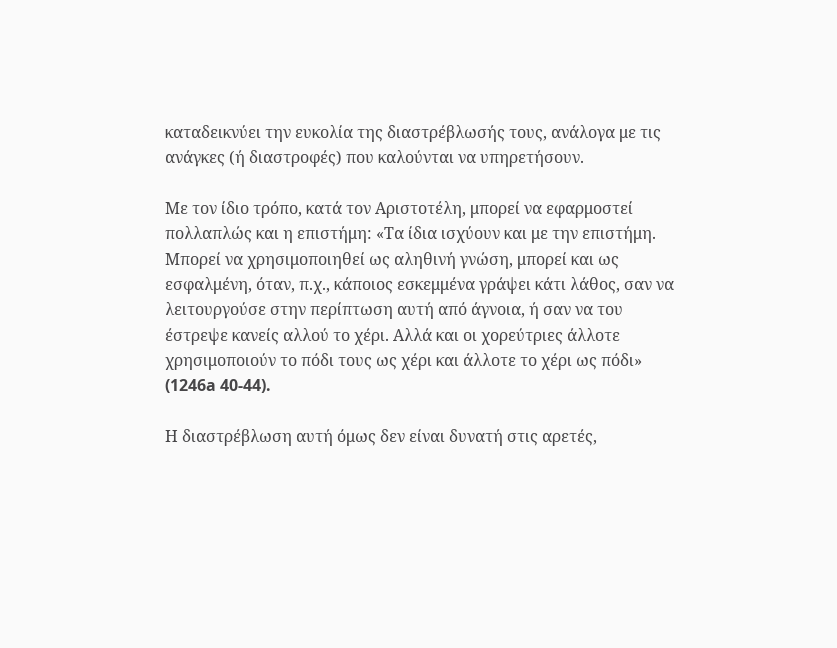καταδεικνύει την ευκολία της διαστρέβλωσής τους, ανάλογα με τις ανάγκες (ή διαστροφές) που καλούνται να υπηρετήσουν.

Με τον ίδιο τρόπο, κατά τον Αριστοτέλη, μπορεί να εφαρμοστεί πολλαπλώς και η επιστήμη: «Τα ίδια ισχύουν και με την επιστήμη. Μπορεί να χρησιμοποιηθεί ως αληθινή γνώση, μπορεί και ως εσφαλμένη, όταν, π.χ., κάποιος εσκεμμένα γράψει κάτι λάθος, σαν να λειτουργούσε στην περίπτωση αυτή από άγνοια, ή σαν να του έστρεψε κανείς αλλού το χέρι. Αλλά και οι χορεύτριες άλλοτε χρησιμοποιούν το πόδι τους ως χέρι και άλλοτε το χέρι ως πόδι» (1246a 40-44).

Η διαστρέβλωση αυτή όμως δεν είναι δυνατή στις αρετές,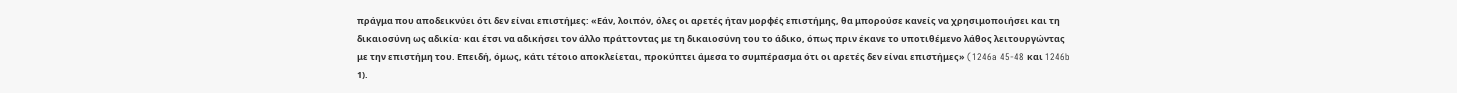πράγμα που αποδεικνύει ότι δεν είναι επιστήμες: «Εάν, λοιπόν, όλες οι αρετές ήταν μορφές επιστήμης, θα μπορούσε κανείς να χρησιμοποιήσει και τη δικαιοσύνη ως αδικία· και έτσι να αδικήσει τον άλλο πράττοντας με τη δικαιοσύνη του το άδικο, όπως πριν έκανε το υποτιθέμενο λάθος λειτουργώντας με την επιστήμη του. Επειδή, όμως, κάτι τέτοιο αποκλείεται, προκύπτει άμεσα το συμπέρασμα ότι οι αρετές δεν είναι επιστήμες» (1246a 45-48 και 1246b 1).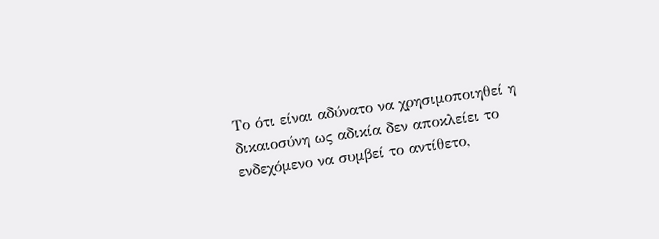Το ότι είναι αδύνατο να χρησιμοποιηθεί η δικαιοσύνη ως αδικία δεν αποκλείει το ενδεχόμενο να συμβεί το αντίθετο,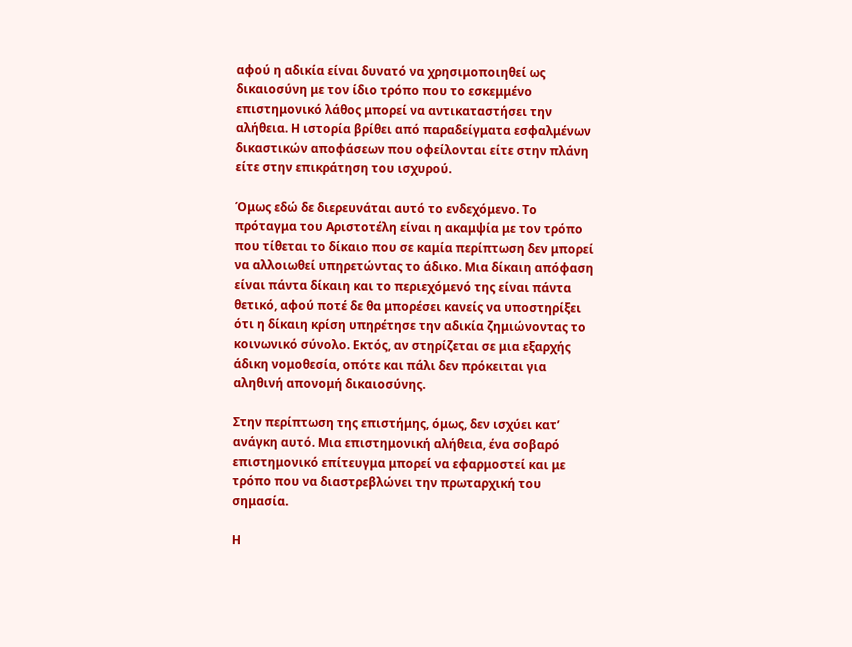αφού η αδικία είναι δυνατό να χρησιμοποιηθεί ως δικαιοσύνη με τον ίδιο τρόπο που το εσκεμμένο επιστημονικό λάθος μπορεί να αντικαταστήσει την αλήθεια. Η ιστορία βρίθει από παραδείγματα εσφαλμένων δικαστικών αποφάσεων που οφείλονται είτε στην πλάνη είτε στην επικράτηση του ισχυρού.

Όμως εδώ δε διερευνάται αυτό το ενδεχόμενο. Το πρόταγμα του Αριστοτέλη είναι η ακαμψία με τον τρόπο που τίθεται το δίκαιο που σε καμία περίπτωση δεν μπορεί να αλλοιωθεί υπηρετώντας το άδικο. Μια δίκαιη απόφαση είναι πάντα δίκαιη και το περιεχόμενό της είναι πάντα θετικό, αφού ποτέ δε θα μπορέσει κανείς να υποστηρίξει ότι η δίκαιη κρίση υπηρέτησε την αδικία ζημιώνοντας το κοινωνικό σύνολο. Εκτός, αν στηρίζεται σε μια εξαρχής άδικη νομοθεσία, οπότε και πάλι δεν πρόκειται για αληθινή απονομή δικαιοσύνης.

Στην περίπτωση της επιστήμης, όμως, δεν ισχύει κατ’ ανάγκη αυτό. Μια επιστημονική αλήθεια, ένα σοβαρό επιστημονικό επίτευγμα μπορεί να εφαρμοστεί και με τρόπο που να διαστρεβλώνει την πρωταρχική του σημασία.

Η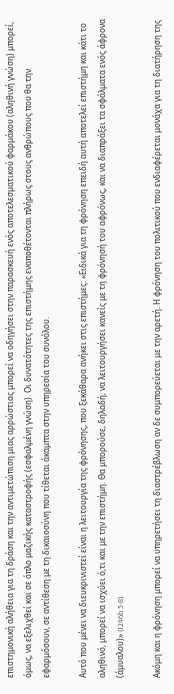επιστημονική αλήθεια για τη δράση και την αντιμετώπιση μιας αρρώστιας μπορεί να οδηγήσει στην παρασκευή ενός αποτελεσματικού φαρμάκου (αληθινή γνώση) μπορεί, όμως, να εξελιχθεί και σε όπλο μαζικής καταστροφής (εσφαλμένη γνώση). Οι δυνατότητες της επιστήμης εναποθέτονται πλήρως στους ανθρώπους που θα την εφαρμόσουν, σε αντίθεση με τη δικαιοσύνη που τίθεται άκαμπτα στην υπηρεσία του συνόλου.

Αυτό που μένει να διευκρινιστεί είναι η λειτουργία της φρόνησης, που ξεκάθαρα ανήκει στις επιστήμες: «Ειδικά για τη φρόνηση επειδή αυτή αποτελεί επιστήμη και κάτι το αληθινό, μπορεί να ισχύει ό,τι και με την επιστήμη. Θα μπορούσε, δηλαδή, να λειτουργήσει κανείς με τη φρόνησή του αφρόνως, και να διαπράξει τα σφάλματα ενός άφρονα (άμυαλου)» (1246b 5-8).

Ακόμη και η φρόνηση μπορεί να υπηρετήσει τη διαστρέβλωση αν δε συμπορεύεται με την αρετή. Η φρόνηση του πολιτικού που ενδιαφέρεται μονάχα για τη διατήρηση της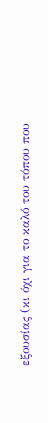εξουσίας (κι όχι για το καλό του τόπου που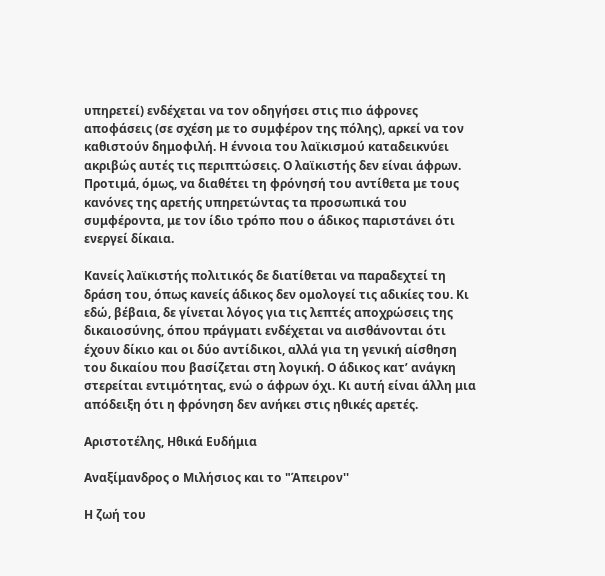υπηρετεί) ενδέχεται να τον οδηγήσει στις πιο άφρονες αποφάσεις (σε σχέση με το συμφέρον της πόλης), αρκεί να τον καθιστούν δημοφιλή. Η έννοια του λαϊκισμού καταδεικνύει ακριβώς αυτές τις περιπτώσεις. Ο λαϊκιστής δεν είναι άφρων. Προτιμά, όμως, να διαθέτει τη φρόνησή του αντίθετα με τους κανόνες της αρετής υπηρετώντας τα προσωπικά του συμφέροντα, με τον ίδιο τρόπο που ο άδικος παριστάνει ότι ενεργεί δίκαια.

Κανείς λαϊκιστής πολιτικός δε διατίθεται να παραδεχτεί τη δράση του, όπως κανείς άδικος δεν ομολογεί τις αδικίες του. Κι εδώ, βέβαια, δε γίνεται λόγος για τις λεπτές αποχρώσεις της δικαιοσύνης, όπου πράγματι ενδέχεται να αισθάνονται ότι έχουν δίκιο και οι δύο αντίδικοι, αλλά για τη γενική αίσθηση του δικαίου που βασίζεται στη λογική. Ο άδικος κατ’ ανάγκη στερείται εντιμότητας, ενώ ο άφρων όχι. Κι αυτή είναι άλλη μια απόδειξη ότι η φρόνηση δεν ανήκει στις ηθικές αρετές.

Αριστοτέλης, Ηθικά Ευδήμια

Αναξίμανδρος ο Μιλήσιος και το "Άπειρον''

Η ζωή του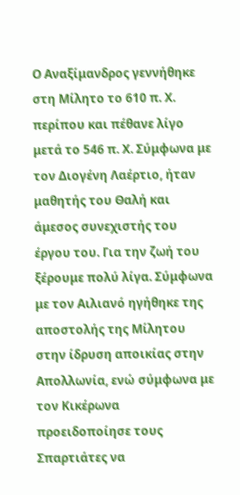Ο Αναξίμανδρος γεννήθηκε στη Μίλητο το 610 π. Χ. περίπου και πέθανε λίγο μετά το 546 π. Χ. Σύμφωνα με τον Διογένη Λαέρτιο, ήταν μαθητής του Θαλή και άμεσος συνεχιστής του έργου του. Για την ζωή του ξέρουμε πολύ λίγα. Σύμφωνα με τον Αιλιανό ηγήθηκε της αποστολής της Μίλητου στην ίδρυση αποικίας στην Απολλωνία, ενώ σύμφωνα με τον Κικέρωνα προειδοποίησε τους Σπαρτιάτες να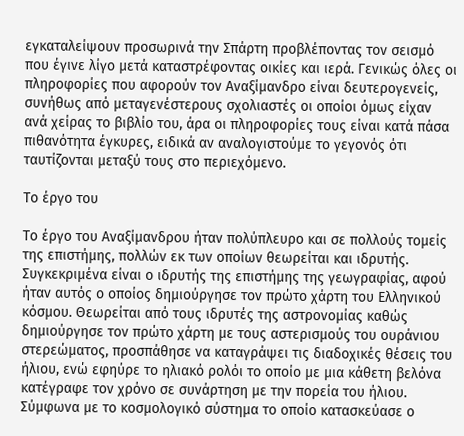εγκαταλείψουν προσωρινά την Σπάρτη προβλέποντας τον σεισμό που έγινε λίγο μετά καταστρέφοντας οικίες και ιερά. Γενικώς όλες οι πληροφορίες που αφορούν τον Αναξίμανδρο είναι δευτερογενείς, συνήθως από μεταγενέστερους σχολιαστές οι οποίοι όμως είχαν ανά χείρας το βιβλίο του, άρα οι πληροφορίες τους είναι κατά πάσα πιθανότητα έγκυρες, ειδικά αν αναλογιστούμε το γεγονός ότι ταυτίζονται μεταξύ τους στο περιεχόμενο.

Το έργο του

Το έργο του Αναξίμανδρου ήταν πολύπλευρο και σε πολλούς τομείς της επιστήμης, πολλών εκ των οποίων θεωρείται και ιδρυτής. Συγκεκριμένα είναι ο ιδρυτής της επιστήμης της γεωγραφίας, αφού ήταν αυτός ο οποίος δημιούργησε τον πρώτο χάρτη του Ελληνικού κόσμου. Θεωρείται από τους ιδρυτές της αστρονομίας καθώς δημιούργησε τον πρώτο χάρτη με τους αστερισμούς του ουράνιου στερεώματος, προσπάθησε να καταγράψει τις διαδοχικές θέσεις του ήλιου, ενώ εφηύρε το ηλιακό ρολόι το οποίο με μια κάθετη βελόνα κατέγραφε τον χρόνο σε συνάρτηση με την πορεία του ήλιου. Σύμφωνα με το κοσμολογικό σύστημα το οποίο κατασκεύασε ο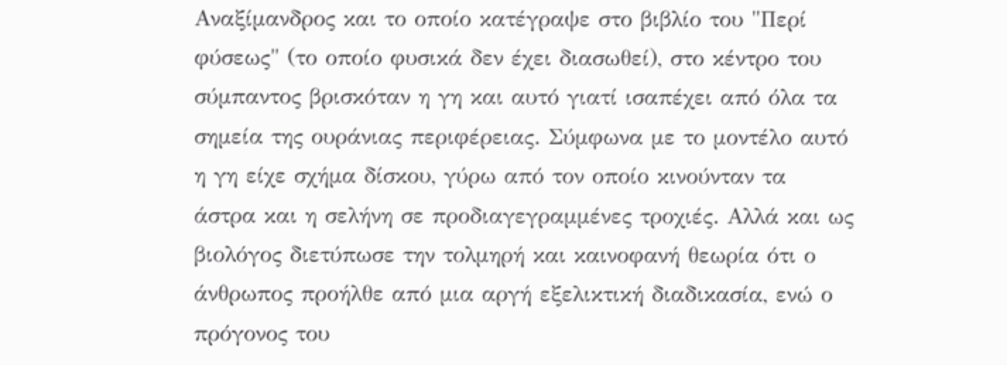Αναξίμανδρος και το οποίο κατέγραψε στο βιβλίο του "Περί φύσεως" (το οποίο φυσικά δεν έχει διασωθεί), στο κέντρο του σύμπαντος βρισκόταν η γη και αυτό γιατί ισαπέχει από όλα τα σημεία της ουράνιας περιφέρειας. Σύμφωνα με το μοντέλο αυτό η γη είχε σχήμα δίσκου, γύρω από τον οποίο κινούνταν τα άστρα και η σελήνη σε προδιαγεγραμμένες τροχιές. Αλλά και ως βιολόγος διετύπωσε την τολμηρή και καινοφανή θεωρία ότι ο άνθρωπος προήλθε από μια αργή εξελικτική διαδικασία, ενώ ο πρόγονος του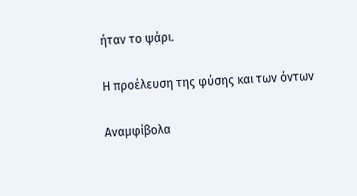ήταν το ψάρι.

Η προέλευση της φύσης και των όντων

Αναμφίβολα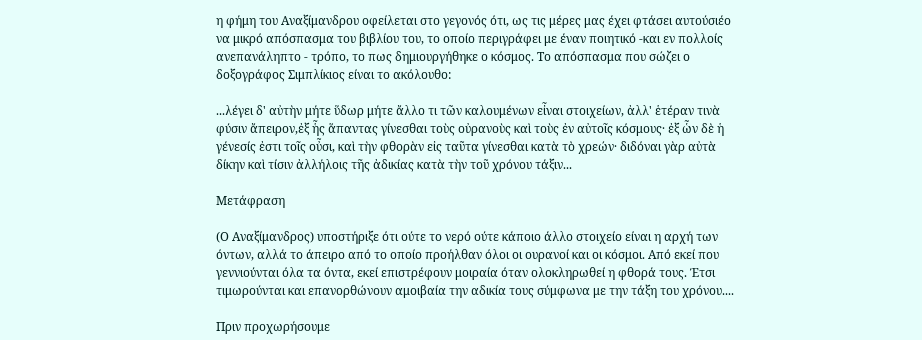η φήμη του Αναξίμανδρου οφείλεται στο γεγονός ότι, ως τις μέρες μας έχει φτάσει αυτούσιέο να μικρό απόσπασμα του βιβλίου του, το οποίο περιγράφει με έναν ποιητικό -και εν πολλοίς ανεπανάληπτο - τρόπο, το πως δημιουργήθηκε ο κόσμος. Το απόσπασμα που σώζει ο δοξογράφος Σιμπλίκιος είναι το ακόλουθο:

...λέγει δ' αὐτὴν μήτε ὕδωρ μήτε ἄλλο τι τῶν καλουμένων εἶναι στοιχείων, ἀλλ' ἑτέραν τινὰ φύσιν ἄπειρον,ἐξ ἧς ἅπαντας γίνεσθαι τοὺς οὐρανοὺς καὶ τοὺς ἐν αὐτοῖς κόσμους· ἐξ ὧν δὲ ἡ γένεσίς ἐστι τοῖς οὖσι, καὶ τὴν φθορὰν εἰς ταῦτα γίνεσθαι κατὰ τὸ χρεών· διδόναι γὰρ αὐτὰ δίκην καὶ τίσιν ἀλλήλοις τῆς ἀδικίας κατὰ τὴν τοῦ χρόνου τάξιν...

Μετάφραση

(Ο Αναξίμανδρος) υποστήριξε ότι ούτε το νερό ούτε κάποιο άλλο στοιχείο είναι η αρχή των όντων, αλλά το άπειρο από το οποίο προήλθαν όλοι οι ουρανοί και οι κόσμοι. Από εκεί που γεννιούνται όλα τα όντα, εκεί επιστρέφουν μοιραία όταν ολοκληρωθεί η φθορά τους. Έτσι τιμωρούνται και επανορθώνουν αμοιβαία την αδικία τους σύμφωνα με την τάξη του χρόνου....

Πριν προχωρήσουμε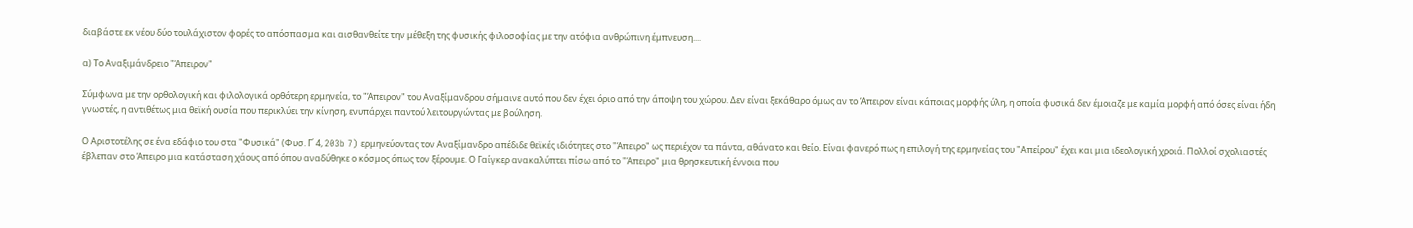διαβάστε εκ νέου δύο τουλάχιστον φορές το απόσπασμα και αισθανθείτε την μέθεξη της φυσικής φιλοσοφίας με την ατόφια ανθρώπινη έμπνευση....

α) Το Αναξιμάνδρειο "Άπειρον"

Σύμφωνα με την ορθολογική και φιλολογικά ορθότερη ερμηνεία, το "Άπειρον" του Αναξίμανδρου σήμαινε αυτό που δεν έχει όριο από την άποψη του χώρου. Δεν είναι ξεκάθαρο όμως αν το Άπειρον είναι κάποιας μορφής ύλη, η οποία φυσικά δεν έμοιαζε με καμία μορφή από όσες είναι ήδη γνωστές, η αντιθέτως μια θεϊκή ουσία που περικλύει την κίνηση, ενυπάρχει παντού λειτουργώντας με βούληση.

Ο Αριστοτέλης σε ένα εδάφιο του στα "Φυσικά" (Φυσ. Γ΄ 4, 203b 7) ερμηνεύοντας τον Αναξίμανδρο απέδιδε θεϊκές ιδιότητες στο "Άπειρο" ως περιέχον τα πάντα, αθάνατο και θείο. Είναι φανερό πως η επιλογή της ερμηνείας του "Απείρου" έχει και μια ιδεολογική χροιά. Πολλοί σχολιαστές έβλεπαν στο Άπειρο μια κατάσταση χάους από όπου αναδύθηκε ο κόσμος όπως τον ξέρουμε. Ο Γαίγκερ ανακαλύπτει πίσω από το "Άπειρο" μια θρησκευτική έννοια που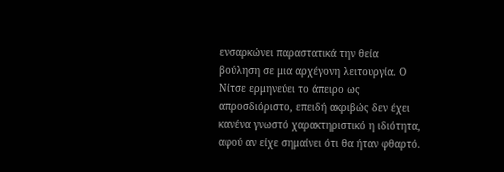ενσαρκώνει παραστατικά την θεία βούληση σε μια αρχέγονη λειτουργία. Ο Νίτσε ερμηνεύει το άπειρο ως απροσδιόριστο, επειδή ακριβώς δεν έχει κανένα γνωστό χαρακτηριστικό η ιδιότητα, αφού αν είχε σημαίνει ότι θα ήταν φθαρτό.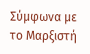Σύμφωνα με το Μαρξιστή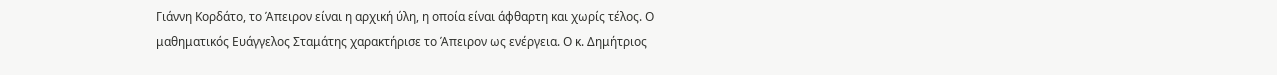Γιάννη Κορδάτο, το Άπειρον είναι η αρχική ύλη, η οποία είναι άφθαρτη και χωρίς τέλος. Ο μαθηματικός Ευάγγελος Σταμάτης χαρακτήρισε το Άπειρον ως ενέργεια. Ο κ. Δημήτριος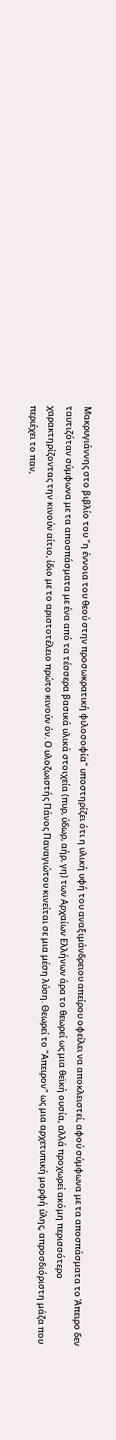Μακρυγιάννης στο βιβλίο του "η έννοια του θεού στην προσωκρατική φιλοσοφία" υποστηρίζει ότι η υλική υφή του αναξιμάνδρειου απείρου οφείλει να αποκλειστεί, αφού σύμφωνα με τα αποσπάσματα το Άπειρο δεν ταυτιζόταν σύμφωνα με τα αποσπάσματα με ένα από τα τέσσερα βασικά υλικά στοιχεία (πυρ, ύδωρ, αήρ, γη) των Αρχαίων Ελλήνων άρα το θεωρεί ως μια θεϊκή ουσία, αλλά προχωρεί ακόμη περισσότερο χαρακτηρίζοντας την κινούν αίτιο, ίδιο με το αριστοτέλειο πρώτο κινούν όν. Ο υλοζωιστής Πάνος Παναγιώτου κινείται σε μια μέση λύση. Θεωρεί το "Απειρον" ως μια αρχετυπική μορφή ύλης, απροσδιόριστη μάζα που περιέχει το παν,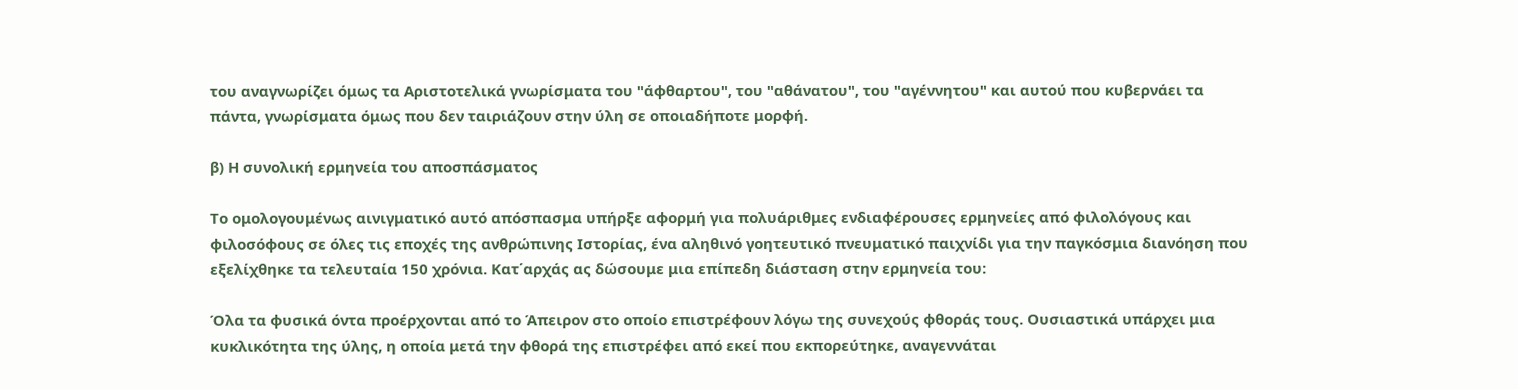του αναγνωρίζει όμως τα Αριστοτελικά γνωρίσματα του "άφθαρτου", του "αθάνατου", του "αγέννητου" και αυτού που κυβερνάει τα πάντα, γνωρίσματα όμως που δεν ταιριάζουν στην ύλη σε οποιαδήποτε μορφή.

β) Η συνολική ερμηνεία του αποσπάσματος

Το ομολογουμένως αινιγματικό αυτό απόσπασμα υπήρξε αφορμή για πολυάριθμες ενδιαφέρουσες ερμηνείες από φιλολόγους και φιλοσόφους σε όλες τις εποχές της ανθρώπινης Ιστορίας, ένα αληθινό γοητευτικό πνευματικό παιχνίδι για την παγκόσμια διανόηση που εξελίχθηκε τα τελευταία 150 χρόνια. Κατ΄αρχάς ας δώσουμε μια επίπεδη διάσταση στην ερμηνεία του:

Όλα τα φυσικά όντα προέρχονται από το Άπειρον στο οποίο επιστρέφουν λόγω της συνεχούς φθοράς τους. Ουσιαστικά υπάρχει μια κυκλικότητα της ύλης, η οποία μετά την φθορά της επιστρέφει από εκεί που εκπορεύτηκε, αναγεννάται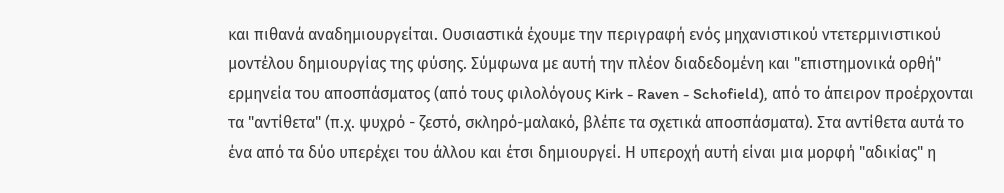και πιθανά αναδημιουργείται. Ουσιαστικά έχουμε την περιγραφή ενός μηχανιστικού ντετερμινιστικού μοντέλου δημιουργίας της φύσης. Σύμφωνα με αυτή την πλέον διαδεδομένη και "επιστημονικά ορθή" ερμηνεία του αποσπάσματος (από τους φιλολόγους Kirk - Raven - Schofield), από το άπειρον προέρχονται τα "αντίθετα" (π.χ. ψυχρό - ζεστό, σκληρό-μαλακό, βλέπε τα σχετικά αποσπάσματα). Στα αντίθετα αυτά το ένα από τα δύο υπερέχει του άλλου και έτσι δημιουργεί. Η υπεροχή αυτή είναι μια μορφή "αδικίας" η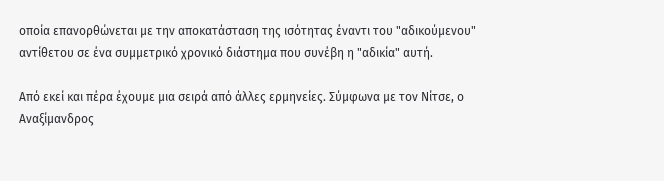οποία επανορθώνεται με την αποκατάσταση της ισότητας έναντι του "αδικούμενου" αντίθετου σε ένα συμμετρικό χρονικό διάστημα που συνέβη η "αδικία" αυτή.

Από εκεί και πέρα έχουμε μια σειρά από άλλες ερμηνείες. Σύμφωνα με τον Νίτσε, ο Αναξίμανδρος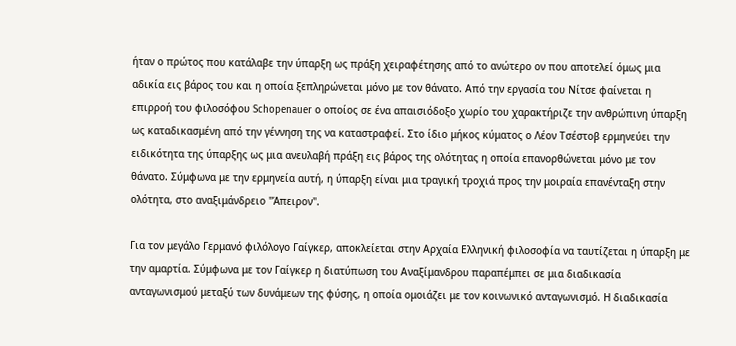ήταν ο πρώτος που κατάλαβε την ύπαρξη ως πράξη χειραφέτησης από το ανώτερο ον που αποτελεί όμως μια αδικία εις βάρος του και η οποία ξεπληρώνεται μόνο με τον θάνατο. Από την εργασία του Νίτσε φαίνεται η επιρροή του φιλοσόφου Schopenauer ο οποίος σε ένα απαισιόδοξο χωρίο του χαρακτήριζε την ανθρώπινη ύπαρξη ως καταδικασμένη από την γέννηση της να καταστραφεί. Στο ίδιο μήκος κύματος ο Λέον Τσέστοβ ερμηνεύει την ειδικότητα της ύπαρξης ως μια ανευλαβή πράξη εις βάρος της ολότητας η οποία επανορθώνεται μόνο με τον θάνατο. Σύμφωνα με την ερμηνεία αυτή, η ύπαρξη είναι μια τραγική τροχιά προς την μοιραία επανένταξη στην ολότητα, στο αναξιμάνδρειο "Άπειρον".

Για τον μεγάλο Γερμανό φιλόλογο Γαίγκερ, αποκλείεται στην Αρχαία Ελληνική φιλοσοφία να ταυτίζεται η ύπαρξη με την αμαρτία. Σύμφωνα με τον Γαίγκερ η διατύπωση του Αναξίμανδρου παραπέμπει σε μια διαδικασία ανταγωνισμού μεταξύ των δυνάμεων της φύσης, η οποία ομοιάζει με τον κοινωνικό ανταγωνισμό. Η διαδικασία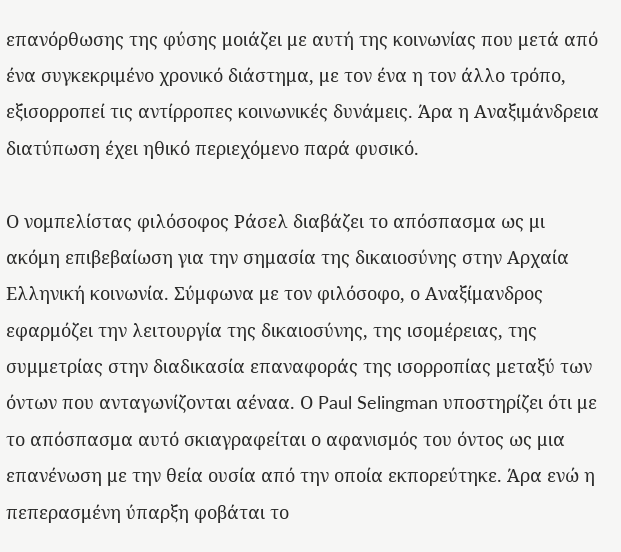επανόρθωσης της φύσης μοιάζει με αυτή της κοινωνίας που μετά από ένα συγκεκριμένο χρονικό διάστημα, με τον ένα η τον άλλο τρόπο, εξισορροπεί τις αντίρροπες κοινωνικές δυνάμεις. Άρα η Αναξιμάνδρεια διατύπωση έχει ηθικό περιεχόμενο παρά φυσικό.

Ο νομπελίστας φιλόσοφος Ράσελ διαβάζει το απόσπασμα ως μι ακόμη επιβεβαίωση για την σημασία της δικαιοσύνης στην Αρχαία Ελληνική κοινωνία. Σύμφωνα με τον φιλόσοφο, ο Αναξίμανδρος εφαρμόζει την λειτουργία της δικαιοσύνης, της ισομέρειας, της συμμετρίας στην διαδικασία επαναφοράς της ισορροπίας μεταξύ των όντων που ανταγωνίζονται αέναα. Ο Paul Selingman υποστηρίζει ότι με το απόσπασμα αυτό σκιαγραφείται ο αφανισμός του όντος ως μια επανένωση με την θεία ουσία από την οποία εκπορεύτηκε. Άρα ενώ η πεπερασμένη ύπαρξη φοβάται το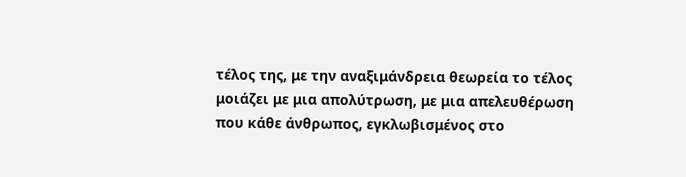τέλος της, με την αναξιμάνδρεια θεωρεία το τέλος μοιάζει με μια απολύτρωση, με μια απελευθέρωση που κάθε άνθρωπος, εγκλωβισμένος στο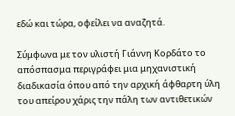εδώ και τώρα, οφείλει να αναζητά.

Σύμφωνα με τον υλιστή Γιάννη Κορδάτο το απόσπασμα περιγράφει μια μηχανιστική διαδικασία όπου από την αρχική άφθαρτη ύλη του απείρου χάρις την πάλη των αντιθετικών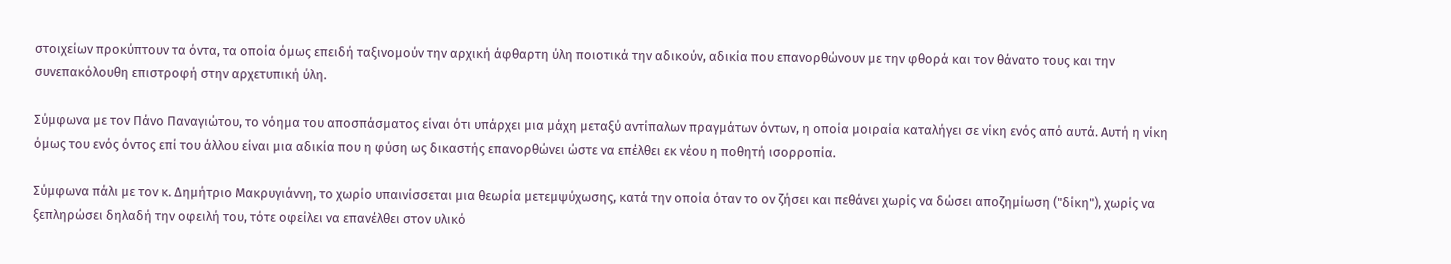στοιχείων προκύπτουν τα όντα, τα οποία όμως επειδή ταξινομούν την αρχική άφθαρτη ύλη ποιοτικά την αδικούν, αδικία που επανορθώνουν με την φθορά και τον θάνατο τους και την συνεπακόλουθη επιστροφή στην αρχετυπική ύλη.

Σύμφωνα με τον Πάνο Παναγιώτου, το νόημα του αποσπάσματος είναι ότι υπάρχει μια μάχη μεταξύ αντίπαλων πραγμάτων όντων, η οποία μοιραία καταλήγει σε νίκη ενός από αυτά. Αυτή η νίκη όμως του ενός όντος επί του άλλου είναι μια αδικία που η φύση ως δικαστής επανορθώνει ώστε να επέλθει εκ νέου η ποθητή ισορροπία.

Σύμφωνα πάλι με τον κ. Δημήτριο Μακρυγιάννη, το χωρίο υπαινίσσεται μια θεωρία μετεμψύχωσης, κατά την οποία όταν το ον ζήσει και πεθάνει χωρίς να δώσει αποζημίωση ("δίκη"), χωρίς να ξεπληρώσει δηλαδή την οφειλή του, τότε οφείλει να επανέλθει στον υλικό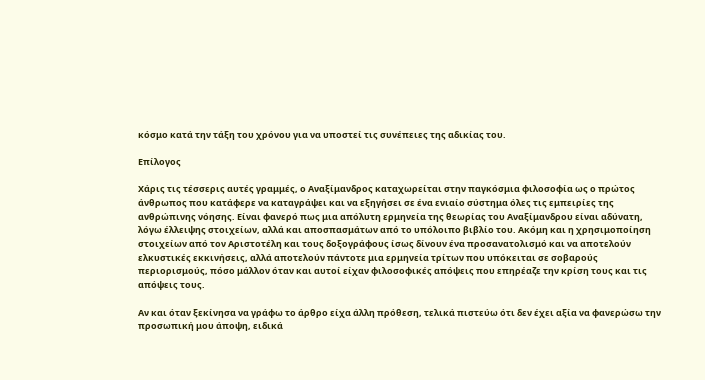κόσμο κατά την τάξη του χρόνου για να υποστεί τις συνέπειες της αδικίας του.

Επίλογος

Χάρις τις τέσσερις αυτές γραμμές, ο Αναξίμανδρος καταχωρείται στην παγκόσμια φιλοσοφία ως ο πρώτος άνθρωπος που κατάφερε να καταγράψει και να εξηγήσει σε ένα ενιαίο σύστημα όλες τις εμπειρίες της ανθρώπινης νόησης. Είναι φανερό πως μια απόλυτη ερμηνεία της θεωρίας του Αναξίμανδρου είναι αδύνατη, λόγω έλλειψης στοιχείων, αλλά και αποσπασμάτων από το υπόλοιπο βιβλίο του. Ακόμη και η χρησιμοποίηση στοιχείων από τον Αριστοτέλη και τους δοξογράφους ίσως δίνουν ένα προσανατολισμό και να αποτελούν ελκυστικές εκκινήσεις, αλλά αποτελούν πάντοτε μια ερμηνεία τρίτων που υπόκειται σε σοβαρούς περιορισμούς, πόσο μάλλον όταν και αυτοί είχαν φιλοσοφικές απόψεις που επηρέαζε την κρίση τους και τις απόψεις τους.

Αν και όταν ξεκίνησα να γράφω το άρθρο είχα άλλη πρόθεση, τελικά πιστεύω ότι δεν έχει αξία να φανερώσω την προσωπική μου άποψη, ειδικά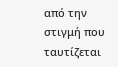από την στιγμή που ταυτίζεται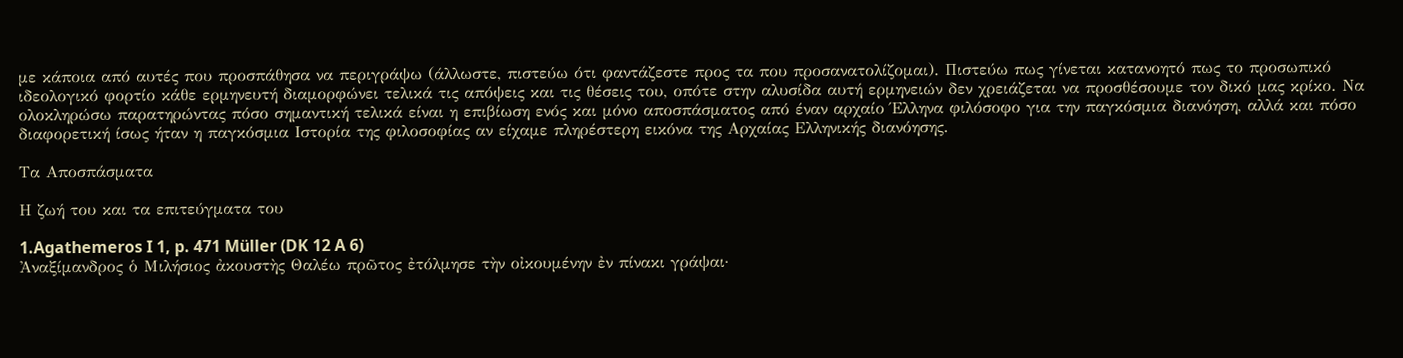με κάποια από αυτές που προσπάθησα να περιγράψω (άλλωστε, πιστεύω ότι φαντάζεστε προς τα που προσανατολίζομαι). Πιστεύω πως γίνεται κατανοητό πως το προσωπικό ιδεολογικό φορτίο κάθε ερμηνευτή διαμορφώνει τελικά τις απόψεις και τις θέσεις του, οπότε στην αλυσίδα αυτή ερμηνειών δεν χρειάζεται να προσθέσουμε τον δικό μας κρίκο. Να ολοκληρώσω παρατηρώντας πόσο σημαντική τελικά είναι η επιβίωση ενός και μόνο αποσπάσματος από έναν αρχαίο Έλληνα φιλόσοφο για την παγκόσμια διανόηση, αλλά και πόσο διαφορετική ίσως ήταν η παγκόσμια Ιστορία της φιλοσοφίας αν είχαμε πληρέστερη εικόνα της Αρχαίας Ελληνικής διανόησης.

Τα Αποσπάσματα

Η ζωή του και τα επιτεύγματα του

1.Agathemeros I 1, p. 471 Müller (DK 12 A 6)
Ἀναξίμανδρος ὁ Μιλήσιος ἀκουστὴς Θαλέω πρῶτος ἐτόλμησε τὴν οἰκουμένην ἐν πίνακι γράψαι·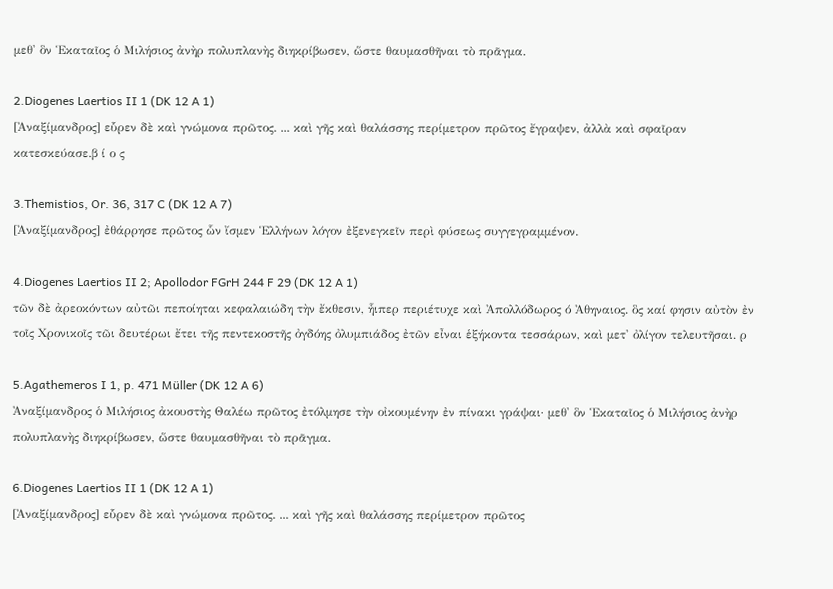μεθ' ὃν Ἑκαταῖος ὁ Μιλήσιος ἀνὴρ πολυπλανὴς διηκρίβωσεν, ὥστε θαυμασθῆναι τὸ πρᾶγμα.

2.Diogenes Laertios II 1 (DK 12 A 1)
[Ἀναξίμανδρος] εὗρεν δὲ καὶ γνώμονα πρῶτος. ... καὶ γῆς καὶ θαλάσσης περίμετρον πρῶτος ἔγραψεν, ἀλλὰ καὶ σφαῖραν κατεσκεύασε.β ί ο ς

3.Themistios, Or. 36, 317 C (DK 12 A 7)
[Ἀναξίμανδρος] ἐθάρρησε πρῶτος ὧν ἴσμεν Ἑλλήνων λόγον ἐξενεγκεῖν περὶ φύσεως συγγεγραμμένον.

4.Diogenes Laertios II 2; Apollodor FGrH 244 F 29 (DK 12 A 1)
τῶν δὲ ἀρεοκόντων αὐτῶι πεποίηται κεφαλαιώδη τὴν ἔκθεσιν, ἧιπερ περιέτυχε καὶ Ἀπολλόδωρος ό Ἀθηναιος. ὃς καί φησιν αὐτὸν ἐν τοῖς Χρονικοῖς τῶι δευτέρωι ἔτει τῆς πεντεκοστῆς ὀγδόης ὀλυμπιάδος ἐτῶν εἶναι ἑξήκοντα τεσσάρων, καὶ μετ' ὀλίγον τελευτῆσαι. ρ

5.Agathemeros I 1, p. 471 Müller (DK 12 A 6)
Ἀναξίμανδρος ὁ Μιλήσιος ἀκουστὴς Θαλέω πρῶτος ἐτόλμησε τὴν οἰκουμένην ἐν πίνακι γράψαι· μεθ' ὃν Ἑκαταῖος ὁ Μιλήσιος ἀνὴρ πολυπλανὴς διηκρίβωσεν, ὥστε θαυμασθῆναι τὸ πρᾶγμα.

6.Diogenes Laertios II 1 (DK 12 A 1)
[Ἀναξίμανδρος] εὗρεν δὲ καὶ γνώμονα πρῶτος. ... καὶ γῆς καὶ θαλάσσης περίμετρον πρῶτος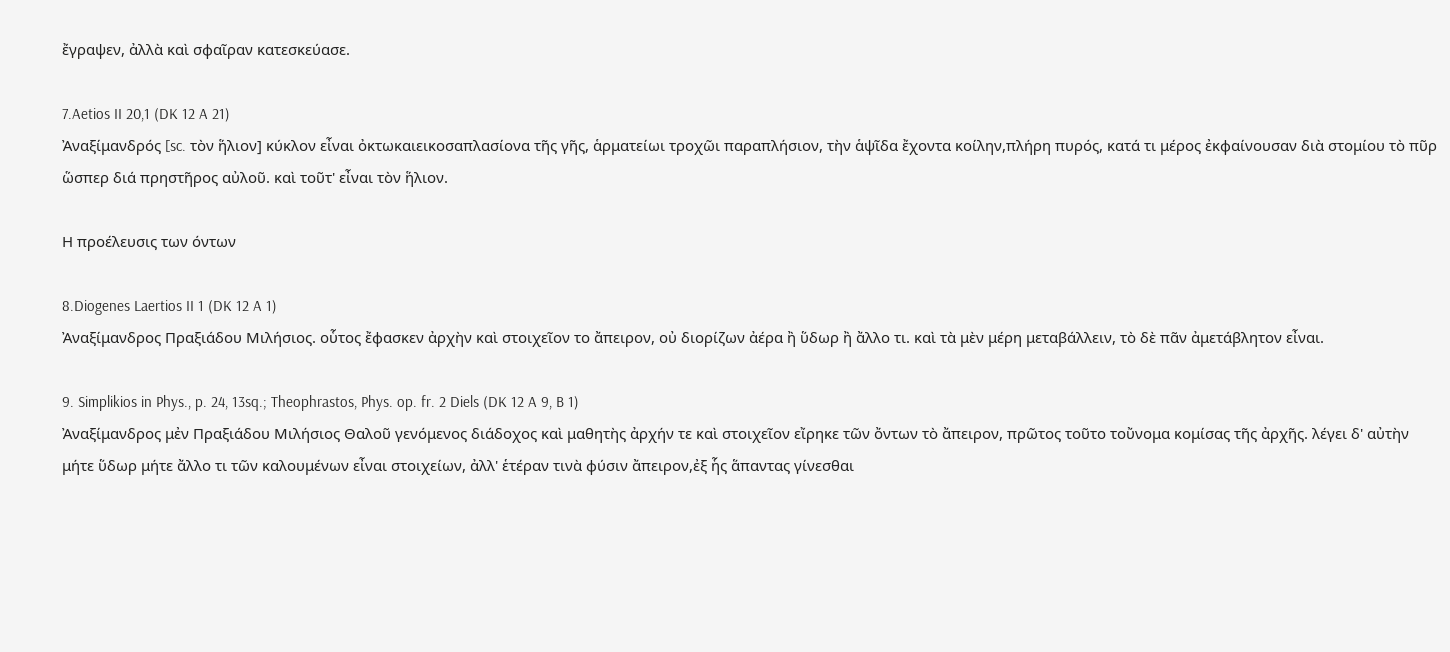ἔγραψεν, ἀλλὰ καὶ σφαῖραν κατεσκεύασε.

7.Aetios II 20,1 (DK 12 A 21)
Ἀναξίμανδρός [sc. τὸν ἥλιον] κύκλον εἶναι ὀκτωκαιεικοσαπλασίονα τῆς γῆς, ἁρματείωι τροχῶι παραπλήσιον, τὴν ἁψῖδα ἔχοντα κοίλην,πλήρη πυρός, κατά τι μέρος ἐκφαίνουσαν διὰ στομίου τὸ πῦρ ὥσπερ διά πρηστῆρος αὐλοῦ. καὶ τοῦτ' εἶναι τὸν ἥλιον.

Η προέλευσις των όντων

8.Diogenes Laertios II 1 (DK 12 A 1)
Ἀναξίμανδρος Πραξιάδου Μιλήσιος. οὗτος ἔφασκεν ἀρχὴν καὶ στοιχεῖον το ἄπειρον, οὐ διορίζων ἀέρα ἢ ὕδωρ ἢ ἄλλο τι. καὶ τὰ μὲν μέρη μεταβάλλειν, τὸ δὲ πᾶν ἀμετάβλητον εἶναι.

9. Simplikios in Phys., p. 24, 13sq.; Theophrastos, Phys. op. fr. 2 Diels (DK 12 A 9, B 1)
Ἀναξίμανδρος μἐν Πραξιάδου Μιλήσιος Θαλοῦ γενόμενος διάδοχος καὶ μαθητὴς ἀρχήν τε καὶ στοιχεῖον εἴρηκε τῶν ὄντων τὸ ἄπειρον, πρῶτος τοῦτο τοὔνομα κομίσας τῆς ἀρχῆς. λέγει δ' αὐτὴν μήτε ὕδωρ μήτε ἄλλο τι τῶν καλουμένων εἶναι στοιχείων, ἀλλ' ἑτέραν τινὰ φύσιν ἄπειρον,ἐξ ἧς ἅπαντας γίνεσθαι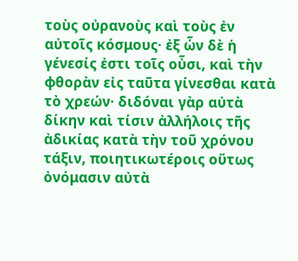τοὺς οὐρανοὺς καὶ τοὺς ἐν αὐτοῖς κόσμους· ἐξ ὧν δὲ ἡ γένεσίς ἐστι τοῖς οὖσι, καὶ τὴν φθορὰν εἰς ταῦτα γίνεσθαι κατὰ τὸ χρεών· διδόναι γὰρ αὐτὰ δίκην καὶ τίσιν ἀλλήλοις τῆς ἀδικίας κατὰ τὴν τοῦ χρόνου τάξιν, ποιητικωτέροις οὕτως ὀνόμασιν αὐτὰ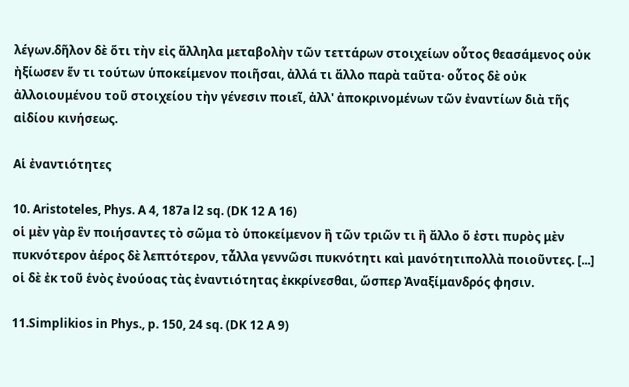λέγων.δῆλον δὲ ὅτι τὴν εἰς ἄλληλα μεταβολὴν τῶν τεττάρων στοιχείων οὗτος θεασάμενος οὐκ ἠξίωσεν ἕν τι τούτων ὑποκείμενον ποιῆσαι, ἀλλά τι ἄλλο παρὰ ταῦτα· οὗτος δὲ οὐκ ἀλλοιουμένου τοῦ στοιχείου τὴν γένεσιν ποιεῖ, ἀλλ' ἀποκρινομένων τῶν ἐναντίων διὰ τῆς αἰδίου κινήσεως.

Αἱ ἐναντιότητες

10. Aristoteles, Phys. A 4, 187a l2 sq. (DK 12 A 16)
οἱ μὲν γὰρ ἓν ποιήσαντες τὸ σῶμα τὸ ὑποκείμενον ἢ τῶν τριῶν τι ἢ ἄλλο ὅ ἐστι πυρὸς μὲν πυκνότερον ἀέρος δὲ λεπτότερον, τἆλλα γεννῶσι πυκνότητι καὶ μανότητιπολλὰ ποιοῦντες. [...] οἱ δὲ ἐκ τοῦ ἑνὸς ἐνούοας τὰς ἐναντιότητας ἐκκρίνεσθαι, ὥσπερ Ἀναξίμανδρός φησιν.

11.Simplikios in Phys., p. 150, 24 sq. (DK 12 A 9)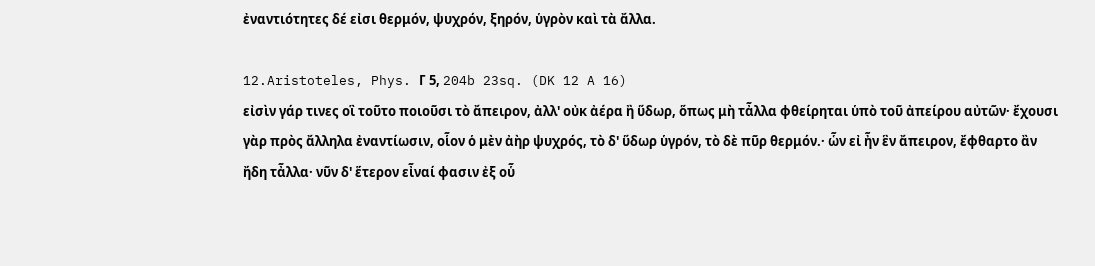ἐναντιότητες δέ εἰσι θερμόν, ψυχρόν, ξηρόν, ὑγρὸν καὶ τὰ ἄλλα.

12.Aristoteles, Phys. Γ 5, 204b 23sq. (DK 12 A 16)
εἰσὶν γάρ τινες οἳ τοῦτο ποιοῦσι τὸ ἄπειρον, ἀλλ' οὐκ ἀέρα ἢ ὕδωρ, ὅπως μὴ τἆλλα φθείρηται ὑπὸ τοῦ ἀπείρου αὐτῶν· ἔχουσι γὰρ πρὸς ἄλληλα ἐναντίωσιν, οἷον ὁ μὲν ἀὴρ ψυχρός, τὸ δ' ὕδωρ ὑγρόν, τὸ δὲ πῦρ θερμόν.· ὧν εἰ ἦν ἓν ἄπειρον, ἔφθαρτο ἂν ἤδη τἆλλα· νῦν δ' ἕτερον εἶναί φασιν ἐξ οὗ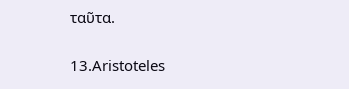ταῦτα.

13.Aristoteles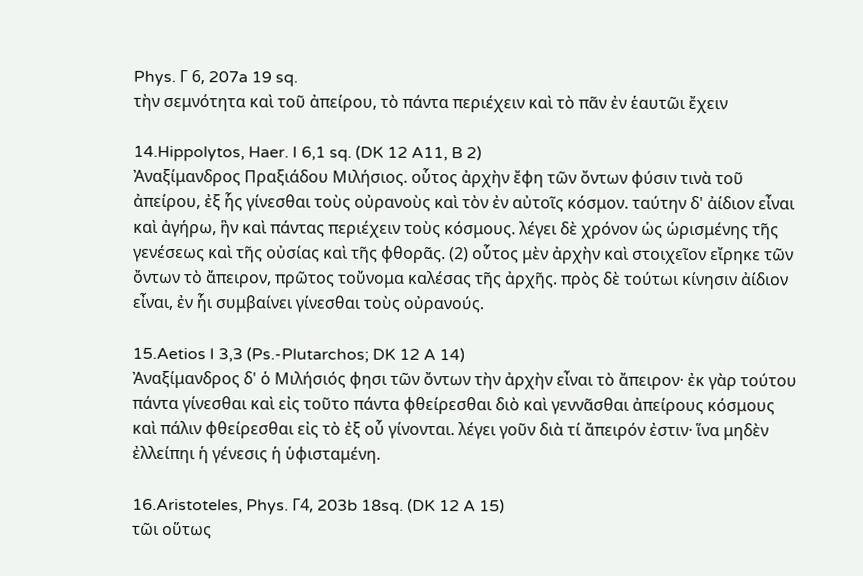Phys. Γ 6, 207a 19 sq.
τὴν σεμνότητα καὶ τοῦ ἀπείρου, τὸ πάντα περιέχειν καὶ τὸ πᾶν ἐν ἑαυτῶι ἔχειν

14.Hippolytos, Haer. I 6,1 sq. (DK 12 A11, B 2)
Ἀναξίμανδρος Πραξιάδου Μιλήσιος. οὗτος ἀρχὴν ἔφη τῶν ὄντων φύσιν τινὰ τοῦ ἀπείρου, ἐξ ἧς γίνεσθαι τοὺς οὐρανοὺς καὶ τὸν ἐν αὐτοῖς κόσμον. ταύτην δ' ἀίδιον εἶναι καὶ ἀγήρω, ἣν καὶ πάντας περιέχειν τοὺς κόσμους. λέγει δὲ χρόνον ὡς ὡρισμένης τῆς γενέσεως καὶ τῆς οὐσίας καὶ τῆς φθορᾶς. (2) οὗτος μὲν ἀρχὴν καὶ στοιχεῖον εἴρηκε τῶν ὄντων τὸ ἄπειρον, πρῶτος τοὔνομα καλέσας τῆς ἀρχῆς. πρὸς δὲ τούτωι κίνησιν ἀίδιον εἶναι, ἐν ἧι συμβαίνει γίνεσθαι τοὺς οὐρανούς.

15.Aetios I 3,3 (Ps.-Plutarchos; DK 12 A 14)
Ἀναξίμανδρος δ' ὁ Μιλήσιός φησι τῶν ὄντων τὴν ἀρχὴν εἶναι τὸ ἄπειρον· ἐκ γὰρ τούτου πάντα γίνεσθαι καὶ εἰς τοῦτο πάντα φθείρεσθαι διὸ καὶ γεννᾶσθαι ἀπείρους κόσμους καὶ πάλιν φθείρεσθαι εἰς τὸ ἐξ οὗ γίνονται. λέγει γοῦν διὰ τί ἄπειρόν ἐστιν· ἵνα μηδὲν ἐλλείπηι ἡ γένεσις ἡ ὑφισταμένη.

16.Aristoteles, Phys. Γ4, 203b 18sq. (DK 12 A 15)
τῶι οὕτως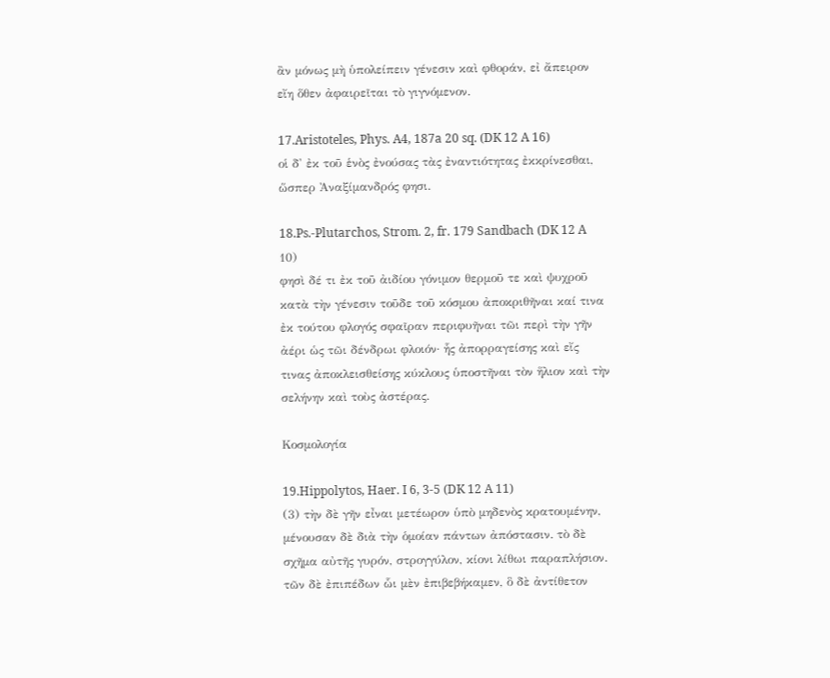ἂν μόνως μὴ ὑπολείπειν γένεσιν καὶ φθοράν, εἰ ἄπειρον εἴη ὅθεν ἀφαιρεῖται τὸ γιγνόμενον.

17.Aristoteles, Phys. A4, 187a 20 sq. (DK 12 A 16)
οἱ δ' ἐκ τοῦ ἑνὸς ἐνούσας τὰς ἐναντιότητας ἐκκρίνεσθαι, ὥσπερ Ἀναξίμανδρός φησι.

18.Ps.-Plutarchos, Strom. 2, fr. 179 Sandbach (DK 12 A 10)
φησὶ δέ τι ἐκ τοῦ ἀιδίου γόνιμον θερμοῦ τε καὶ ψυχροῦ κατὰ τὴν γένεσιν τοῦδε τοῦ κόσμου ἀποκριθῆναι καί τινα ἐκ τούτου φλογός σφαῖραν περιφυῆναι τῶι περὶ τὴν γῆν ἀέρι ὡς τῶι δένδρωι φλοιόν· ἧς ἀπορραγείσης καὶ εἴς τινας ἀποκλεισθείσης κύκλους ὑποστῆναι τὸν ἥλιον καὶ τὴν σελήνην καὶ τοὺς ἀστέρας.

Κοσμολογία

19.Hippolytos, Haer. I 6, 3-5 (DK 12 A 11)
(3) τὴν δὲ γῆν εἶναι μετέωρον ὑπὸ μηδενὸς κρατουμένην, μένουσαν δὲ διὰ τὴν ὁμοίαν πάντων ἀπόστασιν. τὸ δὲ σχῆμα αὐτῆς γυρόν, στρογγύλον, κίονι λίθωι παραπλήσιον. τῶν δὲ ἐπιπέδων ὧι μὲν ἐπιβεβήκαμεν, ὃ δὲ ἀντίθετον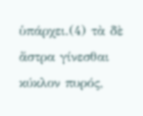ὑπάρχει.(4) τὰ δὲ ἄστρα γίνεσθαι κύκλον πυρός,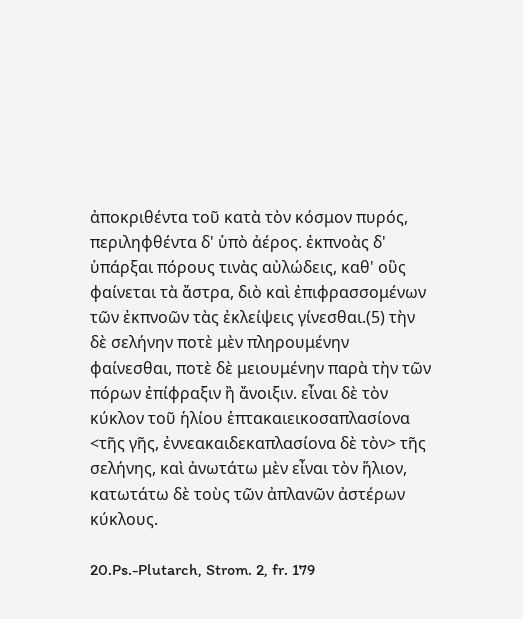ἀποκριθέντα τοῦ κατὰ τὸν κόσμον πυρός, περιληφθέντα δ' ὑπὸ ἀέρος. ἐκπνοὰς δ' ὑπάρξαι πόρους τινὰς αὐλώδεις, καθ' οὓς φαίνεται τὰ ἄστρα, διὸ καὶ ἐπιφρασσομένων τῶν ἐκπνοῶν τὰς ἐκλείψεις γίνεσθαι.(5) τὴν δὲ σελήνην ποτὲ μὲν πληρουμένην φαίνεσθαι, ποτὲ δὲ μειουμένην παρὰ τὴν τῶν πόρων ἐπίφραξιν ἢ ἄνοιξιν. εἶναι δὲ τὸν κύκλον τοῦ ἡλίου ἑπτακαιεικοσαπλασίονα <τῆς γῆς, ἐννεακαιδεκαπλασίονα δὲ τὸν> τῆς σελήνης, καὶ ἀνωτάτω μὲν εἶναι τὸν ἥλιον, κατωτάτω δὲ τοὺς τῶν ἀπλανῶν ἀστέρων κύκλους.

20.Ps.-Plutarch, Strom. 2, fr. 179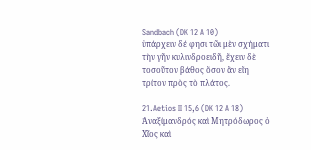Sandbach (DK 12 A 10)
ὑπάρχειν δέ φησι τῶι μὲν σχήματι τὴν γῆν κυλινδροειδῆ, ἔχειν δὲ τοσοῦτον βάθος ὅσον ἂν εἴη τρίτον πρὸς τὸ πλάτος.

21.Aetios II 15,6 (DK 12 A 18)
Ἀναξίμανδρός καὶ Μητρόδωρος ὁ Χῖος καὶ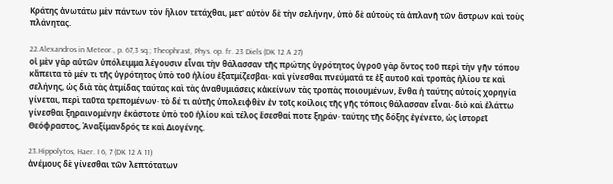Κράτης ἀνωτάτω μὲν πάντων τὸν ἥλιον τετάχθαι, μετ' αὐτὸν δὲ τὴν σελήνην, ὑπὸ δὲ αὐτοὺς τὰ ἀπλανῆ τῶν ἄστρων καὶ τοὺς πλάνητας.

22.Alexandros in Meteor., p. 67,3 sq.; Theophrast, Phys. op. fr. 23 Diels (DK 12 A 27)
οἱ μὲν γὰρ αὐτῶν ὑπόλειμμα λέγουσιν εἶναι τὴν θάλασσαν τῆς πρώτης ὑγρότητος ὑγροῦ γὰρ ὄντος τοῦ περὶ τὴν γῆν τόπου κἄπειτα τὸ μέν τι τῆς ὑγρότητος ὑπὸ τοῦ ἡλίου ἐξατμίζεσβαι· καὶ γίνεσθαι πνεύματά τε ἐξ αυτοῦ καὶ τροπὰς ἡλίου τε καὶ σελήνης, ὡς διὰ τὰς ἀτμίδας ταύτας καὶ τὰς ἀναθυμιάσεις κἀκείνων τὰς τροπὰς ποιουμένων, ἔνθα ἡ ταύτης αὐτοίς χορηγία γίνεται, περὶ ταῦτα τρεπομένων· τὸ δέ τι αὐτῆς ὑπολειφθὲν ἐν τοῖς κοίλοις τῆς γῆς τόποις θάλασσαν εἶναι· διὸ καὶ ἐλάττω γίνεσθαι ξηραινομένην ἑκάστοτε ὑπὸ τοῦ ἡλίου καὶ τέλος ἔσεσθαί ποτε ξηράν· ταύτης τῆς δόξης ἐγένετο, ὡς ἱστορεῖ Θεόφραστος, Ἀναξίμανδρός τε καὶ Διογένης.

23.Hippolytos, Haer. I 6, 7 (DK 12 A 11)
ἀνέμους δὲ γίνεσθαι τῶν λεπτότατων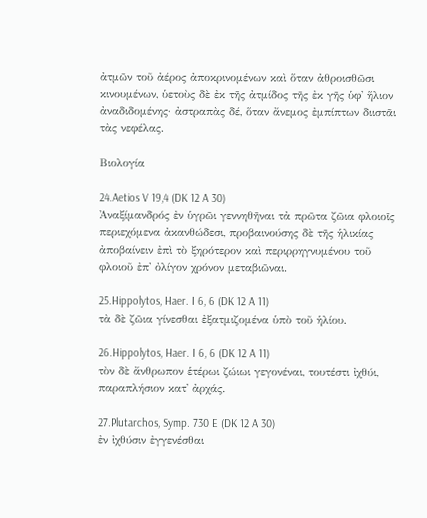ἀτμῶν τοῦ ἀέρος ἀποκρινομένων καὶ ὅταν ἀθροισθῶσι κινουμένων, ὑετοὺς δὲ ἐκ τῆς ἀτμίδος τῆς ἐκ γῆς ὑφ' ἥλιον ἀναδιδομένης· ἀστραπὰς δέ, ὅταν ἄνεμος ἐμπίπτων διιστᾶι τὰς νεφέλας.

Βιολογία

24.Aetios V 19,4 (DK 12 A 30)
Ἀναξίμανδρός ἐν ὑγρῶι γεννηθῆναι τἀ πρῶτα ζῶια φλοιοῖς περιεχόμενα ἀκανθώδεσι, προβαινούσης δὲ τῆς ἡλικίας ἀποβαίνειν ἐπὶ τὸ ξηρότερον καὶ περιρρηγνυμένου τοῦ φλοιοῦ ἐπ' ὀλίγον χρόνον μεταβιῶναι.

25.Hippolytos, Haer. I 6, 6 (DK 12 A 11)
τὰ δὲ ζῶια γίνεσθαι ἐξατμιζομένα ὑπὸ τοῦ ἡλίου.

26.Hippolytos, Haer. I 6, 6 (DK 12 A 11)
τὸν δὲ ἄνθρωπον ἑτέρωι ζώιωι γεγονέναι, τουτέστι ἰχθύι, παραπλήσιον κατ' ἀρχάς.

27.Plutarchos, Symp. 730 E (DK 12 A 30)
ἐν ἰχθύσιν ἐγγενέσθαι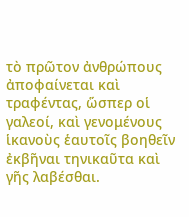τὸ πρῶτον ἀνθρώπους ἀποφαίνεται καὶ τραφέντας, ὥσπερ οἱ γαλεοί, καὶ γενομένους ἱκανοὺς ἑαυτοῖς βοηθεῖν ἐκβῆναι τηνικαῦτα καὶ γῆς λαβέσθαι.